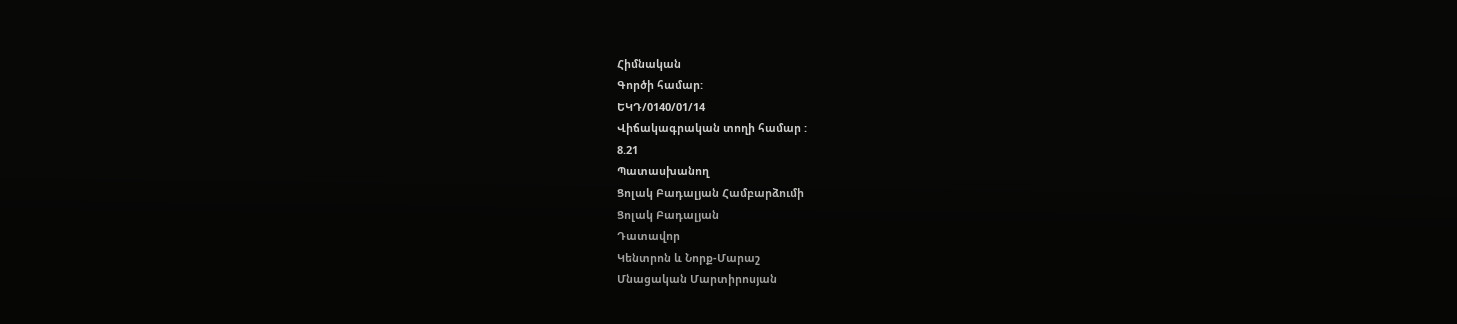Հիմնական
Գործի համար:
ԵԿԴ/0140/01/14
Վիճակագրական տողի համար :
8.21
Պատասխանող
Ցոլակ Բադալյան Համբարձումի
Ցոլակ Բադալյան
Դատավոր
Կենտրոն և Նորք-Մարաշ
Մնացական Մարտիրոսյան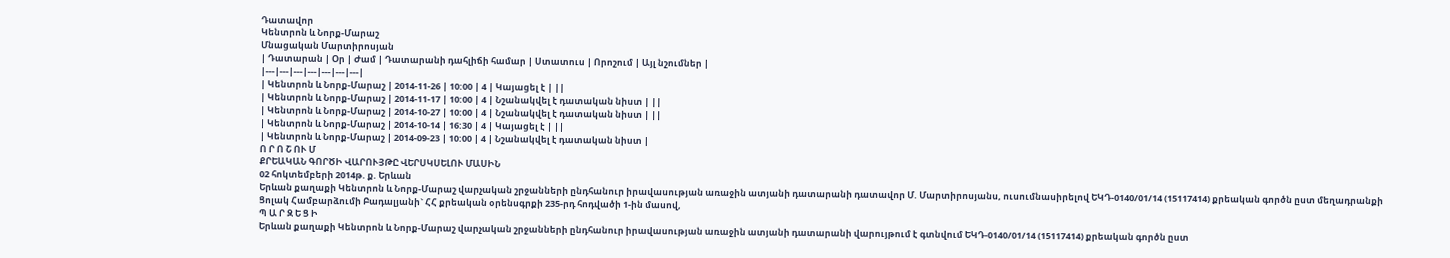Դատավոր
Կենտրոն և Նորք-Մարաշ
Մնացական Մարտիրոսյան
| Դատարան | Օր | Ժամ | Դատարանի դահլիճի համար | Ստատուս | Որոշում | Այլ նշումներ |
|---|---|---|---|---|---|---|
| Կենտրոն և Նորք-Մարաշ | 2014-11-26 | 10:00 | 4 | Կայացել է | ||
| Կենտրոն և Նորք-Մարաշ | 2014-11-17 | 10:00 | 4 | Նշանակվել է դատական նիստ | ||
| Կենտրոն և Նորք-Մարաշ | 2014-10-27 | 10:00 | 4 | Նշանակվել է դատական նիստ | ||
| Կենտրոն և Նորք-Մարաշ | 2014-10-14 | 16:30 | 4 | Կայացել է | ||
| Կենտրոն և Նորք-Մարաշ | 2014-09-23 | 10:00 | 4 | Նշանակվել է դատական նիստ |
Ո Ր Ո Շ ՈՒ Մ
ՔՐԵԱԿԱՆ ԳՈՐԾԻ ՎԱՐՈՒՅԹԸ ՎԵՐՍԿՍԵԼՈՒ ՄԱՍԻՆ
02 հոկտեմբերի 2014թ. ք. Երևան
Երևան քաղաքի Կենտրոն և Նորք-Մարաշ վարչական շրջանների ընդհանուր իրավասության առաջին ատյանի դատարանի դատավոր Մ. Մարտիրոսյանս, ուսումնասիրելով ԵԿԴ-0140/01/14 (15117414) քրեական գործն ըստ մեղադրանքի Ցոլակ Համբարձումի Բադալյանի` ՀՀ քրեական օրենսգրքի 235-րդ հոդվածի 1-ին մասով,
Պ Ա Ր Զ Ե Ց Ի
Երևան քաղաքի Կենտրոն և Նորք-Մարաշ վարչական շրջանների ընդհանուր իրավասության առաջին ատյանի դատարանի վարույթում է գտնվում ԵԿԴ-0140/01/14 (15117414) քրեական գործն ըստ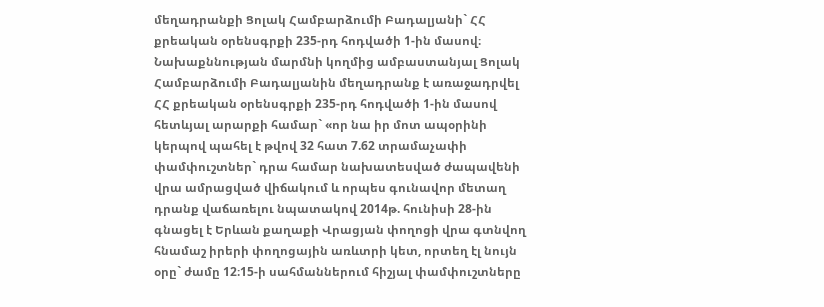մեղադրանքի Ցոլակ Համբարձումի Բադալյանի` ՀՀ քրեական օրենսգրքի 235-րդ հոդվածի 1-ին մասով։
Նախաքննության մարմնի կողմից ամբաստանյալ Ցոլակ Համբարձումի Բադալյանին մեղադրանք է առաջադրվել ՀՀ քրեական օրենսգրքի 235-րդ հոդվածի 1-ին մասով հետևյալ արարքի համար` «որ նա իր մոտ ապօրինի կերպով պահել է թվով 32 հատ 7.62 տրամաչափի փամփուշտներ` դրա համար նախատեսված ժապավենի վրա ամրացված վիճակում և որպես գունավոր մետաղ դրանք վաճառելու նպատակով 2014թ. հունիսի 28-ին գնացել է Երևան քաղաքի Վրացյան փողոցի վրա գտնվող հնամաշ իրերի փողոցային առևտրի կետ, որտեղ էլ նույն օրը` ժամը 12։15-ի սահմաններում հիշյալ փամփուշտները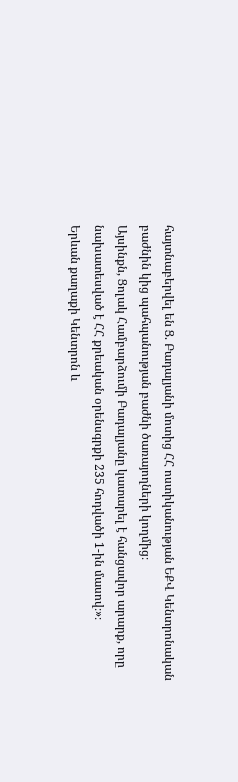հայտնաբերվել են Ց. Բադալյանի մոտից ՀՀ ոստիկանության ԵՔՎ Կենտրոնական բաժնին կից պահպանության բաժնի ծառայողների կողմից։
Այսինքն, Ցոլակ Համբարձումի Բադալյանը կատարել է հանցավոր արարք, որը նախատեսված է ՀՀ քրեական օրենսգրքի 235 հոդվածի 1-ին մասով։»։
Երևան քաղաքի Կենտրոն և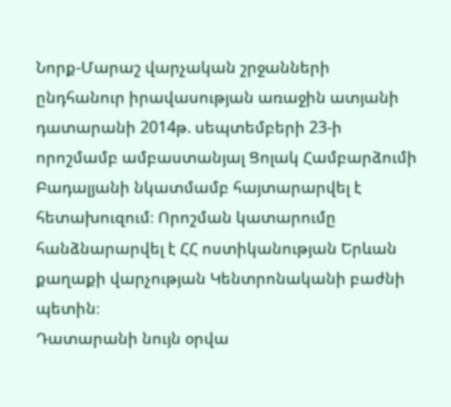Նորք-Մարաշ վարչական շրջանների ընդհանուր իրավասության առաջին ատյանի դատարանի 2014թ. սեպտեմբերի 23-ի որոշմամբ ամբաստանյալ Ցոլակ Համբարձումի Բադալյանի նկատմամբ հայտարարվել է հետախուզում։ Որոշման կատարումը հանձնարարվել է ՀՀ ոստիկանության Երևան քաղաքի վարչության Կենտրոնականի բաժնի պետին։
Դատարանի նույն օրվա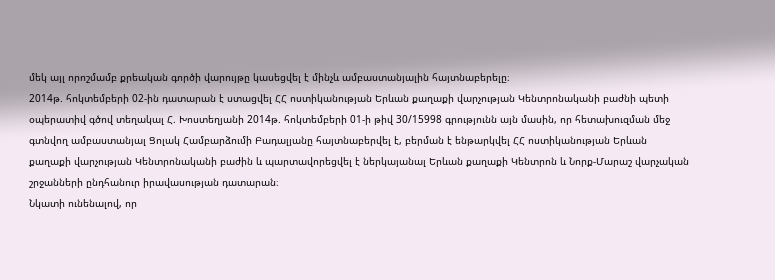մեկ այլ որոշմամբ քրեական գործի վարույթը կասեցվել է մինչև ամբաստանյալին հայտնաբերելը։
2014թ. հոկտեմբերի 02-ին դատարան է ստացվել ՀՀ ոստիկանության Երևան քաղաքի վարչության Կենտրոնականի բաժնի պետի օպերատիվ գծով տեղակալ Հ. Խոստեղյանի 2014թ. հոկտեմբերի 01-ի թիվ 30/15998 գրությունն այն մասին, որ հետախուզման մեջ գտնվող ամբաստանյալ Ցոլակ Համբարձումի Բադալյանը հայտնաբերվել է, բերման է ենթարկվել ՀՀ ոստիկանության Երևան քաղաքի վարչության Կենտրոնականի բաժին և պարտավորեցվել է ներկայանալ Երևան քաղաքի Կենտրոն և Նորք-Մարաշ վարչական շրջանների ընդհանուր իրավասության դատարան։
Նկատի ունենալով, որ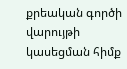քրեական գործի վարույթի կասեցման հիմք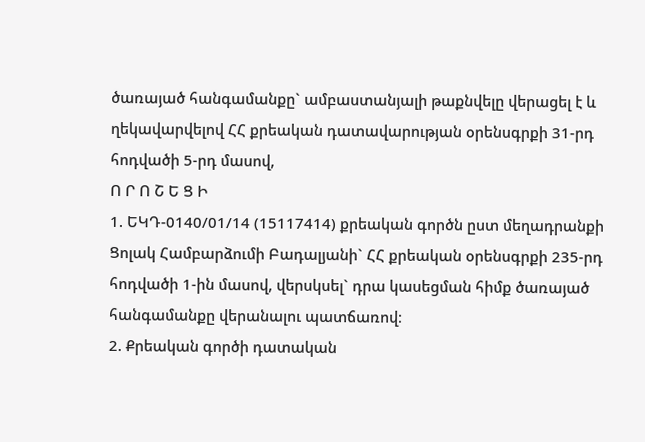ծառայած հանգամանքը` ամբաստանյալի թաքնվելը վերացել է և ղեկավարվելով ՀՀ քրեական դատավարության օրենսգրքի 31-րդ հոդվածի 5-րդ մասով,
Ո Ր Ո Շ Ե Ց Ի
1. ԵԿԴ-0140/01/14 (15117414) քրեական գործն ըստ մեղադրանքի Ցոլակ Համբարձումի Բադալյանի` ՀՀ քրեական օրենսգրքի 235-րդ հոդվածի 1-ին մասով, վերսկսել` դրա կասեցման հիմք ծառայած հանգամանքը վերանալու պատճառով։
2. Քրեական գործի դատական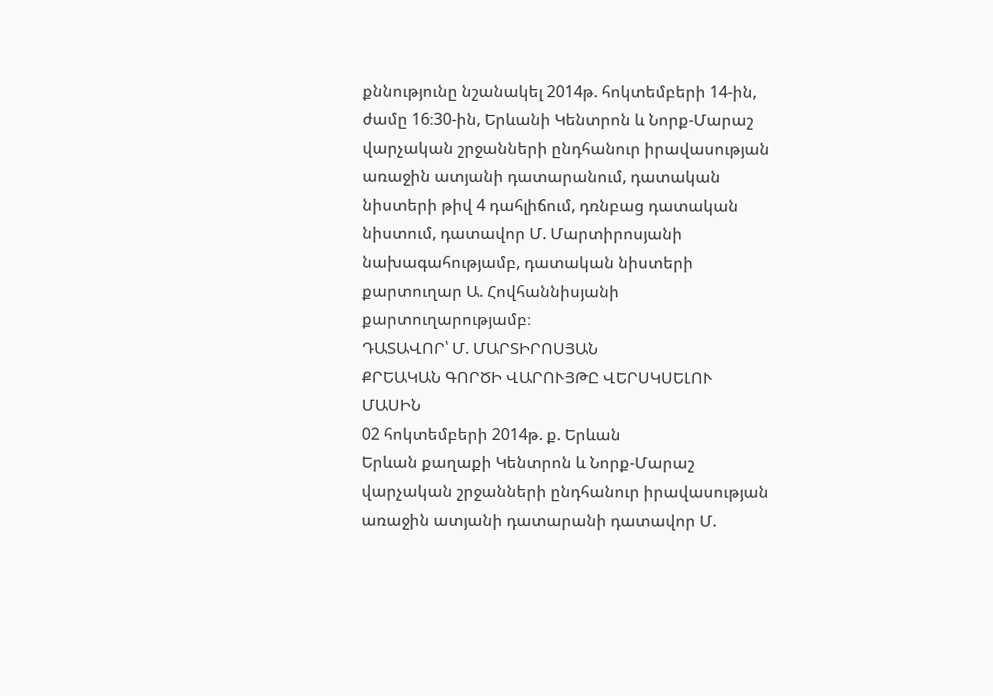քննությունը նշանակել 2014թ. հոկտեմբերի 14-ին, ժամը 16։30-ին, Երևանի Կենտրոն և Նորք-Մարաշ վարչական շրջանների ընդհանուր իրավասության առաջին ատյանի դատարանում, դատական նիստերի թիվ 4 դահլիճում, դռնբաց դատական նիստում, դատավոր Մ. Մարտիրոսյանի նախագահությամբ, դատական նիստերի քարտուղար Ա. Հովհաննիսյանի քարտուղարությամբ։
ԴԱՏԱՎՈՐ՝ Մ. ՄԱՐՏԻՐՈՍՅԱՆ
ՔՐԵԱԿԱՆ ԳՈՐԾԻ ՎԱՐՈՒՅԹԸ ՎԵՐՍԿՍԵԼՈՒ ՄԱՍԻՆ
02 հոկտեմբերի 2014թ. ք. Երևան
Երևան քաղաքի Կենտրոն և Նորք-Մարաշ վարչական շրջանների ընդհանուր իրավասության առաջին ատյանի դատարանի դատավոր Մ.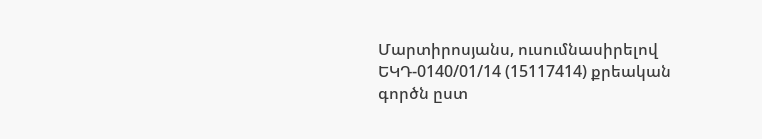Մարտիրոսյանս, ուսումնասիրելով ԵԿԴ-0140/01/14 (15117414) քրեական գործն ըստ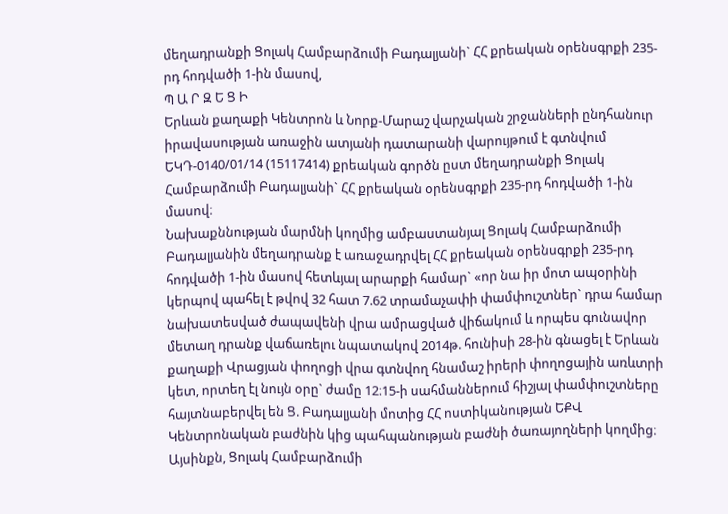մեղադրանքի Ցոլակ Համբարձումի Բադալյանի` ՀՀ քրեական օրենսգրքի 235-րդ հոդվածի 1-ին մասով,
Պ Ա Ր Զ Ե Ց Ի
Երևան քաղաքի Կենտրոն և Նորք-Մարաշ վարչական շրջանների ընդհանուր իրավասության առաջին ատյանի դատարանի վարույթում է գտնվում ԵԿԴ-0140/01/14 (15117414) քրեական գործն ըստ մեղադրանքի Ցոլակ Համբարձումի Բադալյանի` ՀՀ քրեական օրենսգրքի 235-րդ հոդվածի 1-ին մասով։
Նախաքննության մարմնի կողմից ամբաստանյալ Ցոլակ Համբարձումի Բադալյանին մեղադրանք է առաջադրվել ՀՀ քրեական օրենսգրքի 235-րդ հոդվածի 1-ին մասով հետևյալ արարքի համար` «որ նա իր մոտ ապօրինի կերպով պահել է թվով 32 հատ 7.62 տրամաչափի փամփուշտներ` դրա համար նախատեսված ժապավենի վրա ամրացված վիճակում և որպես գունավոր մետաղ դրանք վաճառելու նպատակով 2014թ. հունիսի 28-ին գնացել է Երևան քաղաքի Վրացյան փողոցի վրա գտնվող հնամաշ իրերի փողոցային առևտրի կետ, որտեղ էլ նույն օրը` ժամը 12։15-ի սահմաններում հիշյալ փամփուշտները հայտնաբերվել են Ց. Բադալյանի մոտից ՀՀ ոստիկանության ԵՔՎ Կենտրոնական բաժնին կից պահպանության բաժնի ծառայողների կողմից։
Այսինքն, Ցոլակ Համբարձումի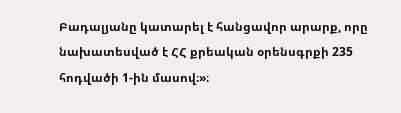Բադալյանը կատարել է հանցավոր արարք, որը նախատեսված է ՀՀ քրեական օրենսգրքի 235 հոդվածի 1-ին մասով։»։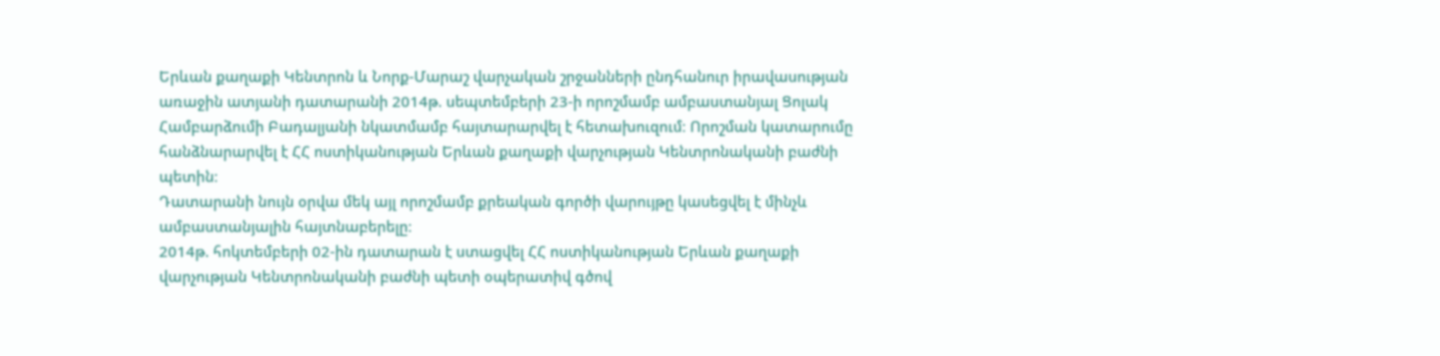Երևան քաղաքի Կենտրոն և Նորք-Մարաշ վարչական շրջանների ընդհանուր իրավասության առաջին ատյանի դատարանի 2014թ. սեպտեմբերի 23-ի որոշմամբ ամբաստանյալ Ցոլակ Համբարձումի Բադալյանի նկատմամբ հայտարարվել է հետախուզում։ Որոշման կատարումը հանձնարարվել է ՀՀ ոստիկանության Երևան քաղաքի վարչության Կենտրոնականի բաժնի պետին։
Դատարանի նույն օրվա մեկ այլ որոշմամբ քրեական գործի վարույթը կասեցվել է մինչև ամբաստանյալին հայտնաբերելը։
2014թ. հոկտեմբերի 02-ին դատարան է ստացվել ՀՀ ոստիկանության Երևան քաղաքի վարչության Կենտրոնականի բաժնի պետի օպերատիվ գծով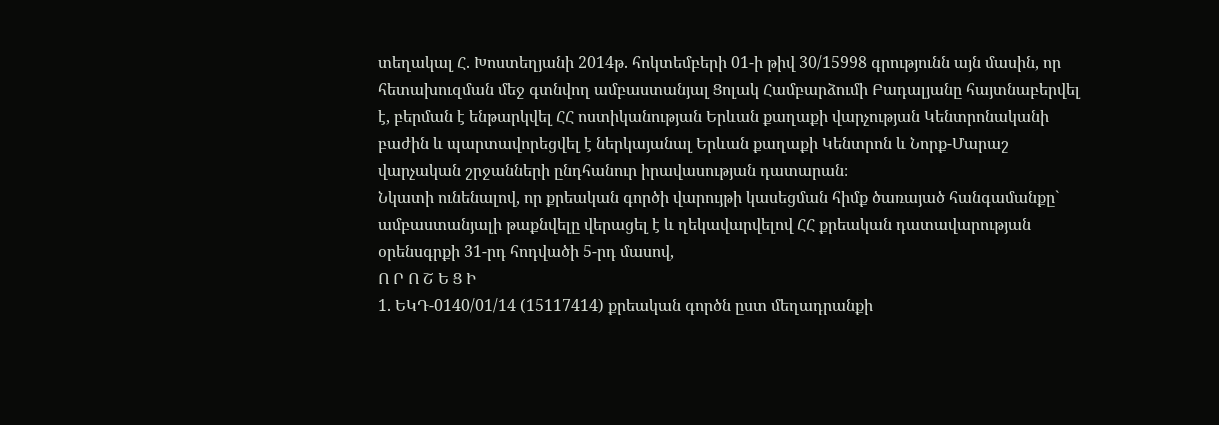տեղակալ Հ. Խոստեղյանի 2014թ. հոկտեմբերի 01-ի թիվ 30/15998 գրությունն այն մասին, որ հետախուզման մեջ գտնվող ամբաստանյալ Ցոլակ Համբարձումի Բադալյանը հայտնաբերվել է, բերման է ենթարկվել ՀՀ ոստիկանության Երևան քաղաքի վարչության Կենտրոնականի բաժին և պարտավորեցվել է ներկայանալ Երևան քաղաքի Կենտրոն և Նորք-Մարաշ վարչական շրջանների ընդհանուր իրավասության դատարան։
Նկատի ունենալով, որ քրեական գործի վարույթի կասեցման հիմք ծառայած հանգամանքը` ամբաստանյալի թաքնվելը վերացել է և ղեկավարվելով ՀՀ քրեական դատավարության օրենսգրքի 31-րդ հոդվածի 5-րդ մասով,
Ո Ր Ո Շ Ե Ց Ի
1. ԵԿԴ-0140/01/14 (15117414) քրեական գործն ըստ մեղադրանքի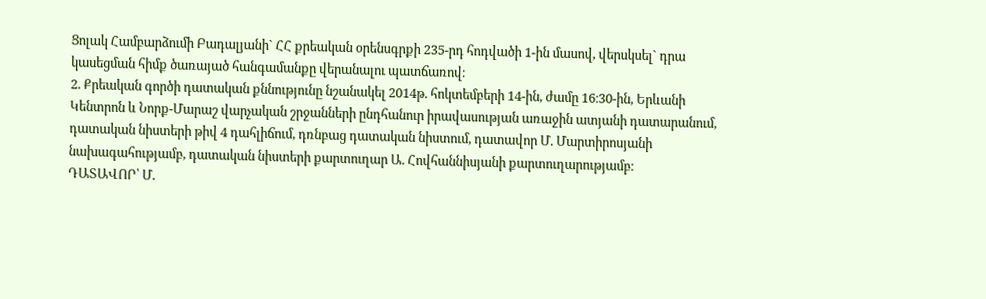Ցոլակ Համբարձումի Բադալյանի` ՀՀ քրեական օրենսգրքի 235-րդ հոդվածի 1-ին մասով, վերսկսել` դրա կասեցման հիմք ծառայած հանգամանքը վերանալու պատճառով։
2. Քրեական գործի դատական քննությունը նշանակել 2014թ. հոկտեմբերի 14-ին, ժամը 16։30-ին, Երևանի Կենտրոն և Նորք-Մարաշ վարչական շրջանների ընդհանուր իրավասության առաջին ատյանի դատարանում, դատական նիստերի թիվ 4 դահլիճում, դռնբաց դատական նիստում, դատավոր Մ. Մարտիրոսյանի նախագահությամբ, դատական նիստերի քարտուղար Ա. Հովհաննիսյանի քարտուղարությամբ։
ԴԱՏԱՎՈՐ՝ Մ.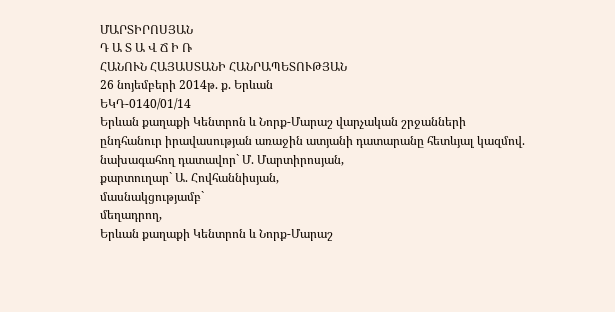ՄԱՐՏԻՐՈՍՅԱՆ
Դ Ա Տ Ա Վ Ճ Ի Ռ
ՀԱՆՈՒՆ ՀԱՅԱՍՏԱՆԻ ՀԱՆՐԱՊԵՏՈՒԹՅԱՆ
26 նոյեմբերի 2014թ. ք. Երևան
ԵԿԴ-0140/01/14
Երևան քաղաքի Կենտրոն և Նորք-Մարաշ վարչական շրջանների
ընդհանուր իրավասության առաջին ատյանի դատարանը հետևյալ կազմով.
նախագահող դատավոր` Մ. Մարտիրոսյան,
քարտուղար` Ա. Հովհաննիսյան,
մասնակցությամբ`
մեղադրող,
Երևան քաղաքի Կենտրոն և Նորք-Մարաշ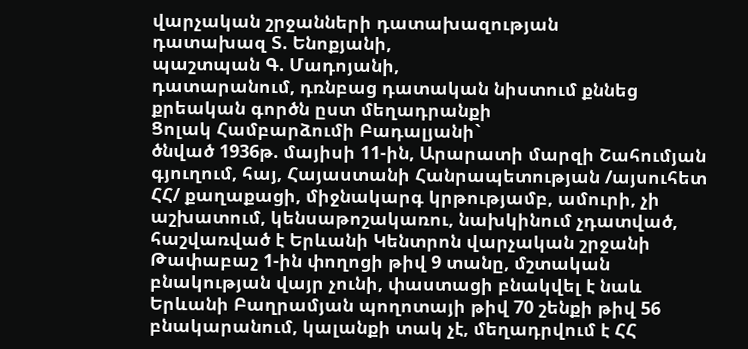վարչական շրջանների դատախազության
դատախազ Տ. Ենոքյանի,
պաշտպան Գ. Մադոյանի,
դատարանում, դռնբաց դատական նիստում քննեց քրեական գործն ըստ մեղադրանքի
Ցոլակ Համբարձումի Բադալյանի`
ծնված 1936թ. մայիսի 11-ին, Արարատի մարզի Շահումյան գյուղում, հայ, Հայաստանի Հանրապետության /այսուհետ ՀՀ/ քաղաքացի, միջնակարգ կրթությամբ, ամուրի, չի աշխատում, կենսաթոշակառու, նախկինում չդատված, հաշվառված է Երևանի Կենտրոն վարչական շրջանի Թափաբաշ 1-ին փողոցի թիվ 9 տանը, մշտական բնակության վայր չունի, փաստացի բնակվել է նաև Երևանի Բաղրամյան պողոտայի թիվ 70 շենքի թիվ 56 բնակարանում, կալանքի տակ չէ, մեղադրվում է ՀՀ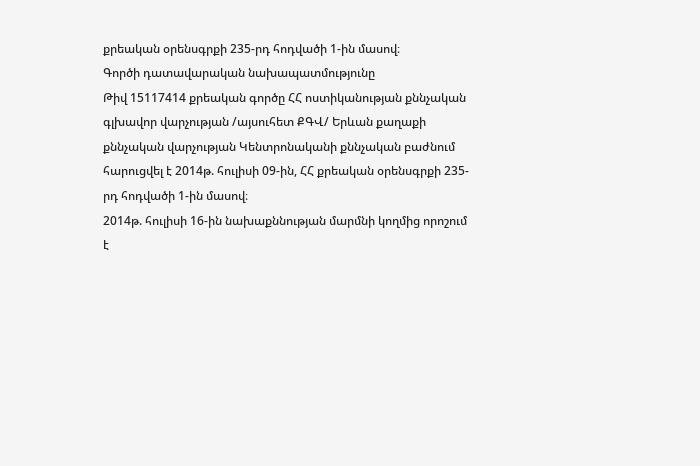քրեական օրենսգրքի 235-րդ հոդվածի 1-ին մասով։
Գործի դատավարական նախապատմությունը
Թիվ 15117414 քրեական գործը ՀՀ ոստիկանության քննչական գլխավոր վարչության /այսուհետ ՔԳՎ/ Երևան քաղաքի քննչական վարչության Կենտրոնականի քննչական բաժնում հարուցվել է 2014թ. հուլիսի 09-ին, ՀՀ քրեական օրենսգրքի 235-րդ հոդվածի 1-ին մասով։
2014թ. հուլիսի 16-ին նախաքննության մարմնի կողմից որոշում է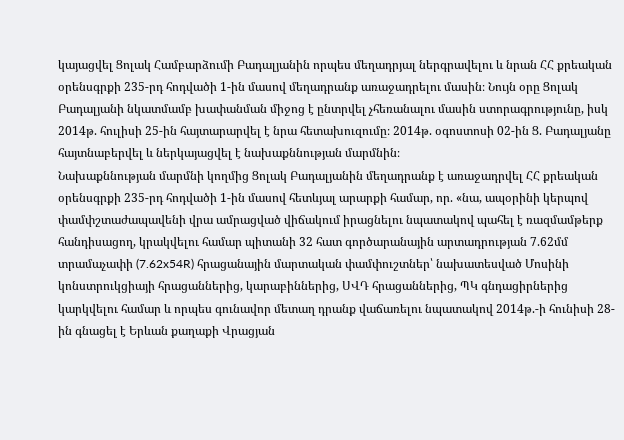կայացվել Ցոլակ Համբարձումի Բադալյանին որպես մեղադրյալ ներգրավելու և նրան ՀՀ քրեական օրենսգրքի 235-րդ հոդվածի 1-ին մասով մեղադրանք առաջադրելու մասին։ Նույն օրը Ցոլակ Բադալյանի նկատմամբ խափանման միջոց է ընտրվել չհեռանալու մասին ստորագրությունը, իսկ 2014թ. հուլիսի 25-ին հայտարարվել է նրա հետախուզումը։ 2014թ. օգոստոսի 02-ին Ց. Բադալյանը հայտնաբերվել և ներկայացվել է նախաքննության մարմնին։
Նախաքննության մարմնի կողմից Ցոլակ Բադալյանին մեղադրանք է առաջադրվել ՀՀ քրեական օրենսգրքի 235-րդ հոդվածի 1-ին մասով հետևյալ արարքի համար, որ. «նա, ապօրինի կերպով փամփշտաժապավենի վրա ամրացված վիճակում իրացնելու նպատակով պահել է ռազմամթերք հանդիսացող, կրակվելու համար պիտանի 32 հատ գործարանային արտադրության 7.62մմ տրամաչափի (7.62x54R) հրացանային մարտական փամփուշտներ՝ նախատեսված Մոսինի կոնստրուկցիայի հրացաններից, կարաբիններից, ՍՎԴ հրացաններից, ՊԿ գնդացիրներից կարկվելու համար և որպես գունավոր մետաղ դրանք վաճառելու նպատակով 2014թ.-ի հունիսի 28-ին գնացել է Երևան քաղաքի Վրացյան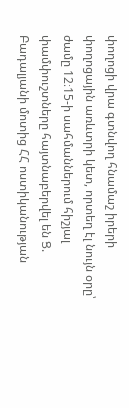փողոցի վրա գտնվող հնամաշ իրերի փողոցային առևտրի կետ, որտեղ էլ նույն օրը՝ ժամը 12։15-ի սահմաններում հիշյալ փամփուշտները հայտնաբերվել են Ց. Բադալյանի մոտից ՀՀ ոստիկանության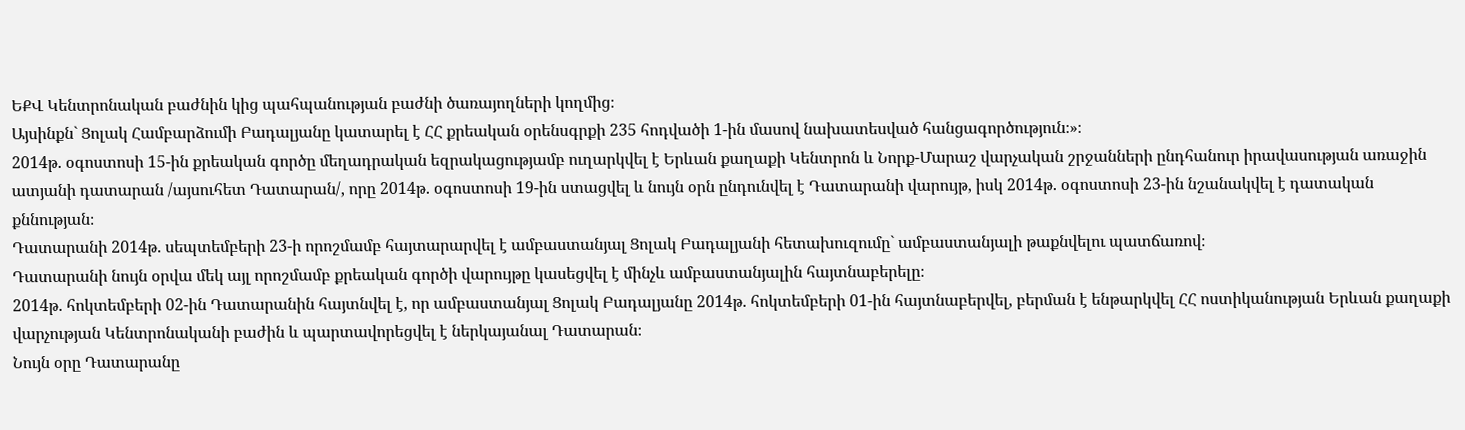ԵՔՎ Կենտրոնական բաժնին կից պահպանության բաժնի ծառայողների կողմից։
Այսինքն` Ցոլակ Համբարձումի Բադալյանը կատարել է ՀՀ քրեական օրենսգրքի 235 հոդվածի 1-ին մասով նախատեսված հանցագործություն։»։
2014թ. օգոստոսի 15-ին քրեական գործը մեղադրական եզրակացությամբ ուղարկվել է Երևան քաղաքի Կենտրոն և Նորք-Մարաշ վարչական շրջանների ընդհանուր իրավասության առաջին ատյանի դատարան /այսուհետ Դատարան/, որը 2014թ. օգոստոսի 19-ին ստացվել և նույն օրն ընդունվել է Դատարանի վարույթ, իսկ 2014թ. օգոստոսի 23-ին նշանակվել է դատական քննության։
Դատարանի 2014թ. սեպտեմբերի 23-ի որոշմամբ հայտարարվել է ամբաստանյալ Ցոլակ Բադալյանի հետախուզումը` ամբաստանյալի թաքնվելու պատճառով։
Դատարանի նույն օրվա մեկ այլ որոշմամբ քրեական գործի վարույթը կասեցվել է մինչև ամբաստանյալին հայտնաբերելը։
2014թ. հոկտեմբերի 02-ին Դատարանին հայտնվել է, որ ամբաստանյալ Ցոլակ Բադալյանը 2014թ. հոկտեմբերի 01-ին հայտնաբերվել, բերման է ենթարկվել ՀՀ ոստիկանության Երևան քաղաքի վարչության Կենտրոնականի բաժին և պարտավորեցվել է ներկայանալ Դատարան։
Նույն օրը Դատարանը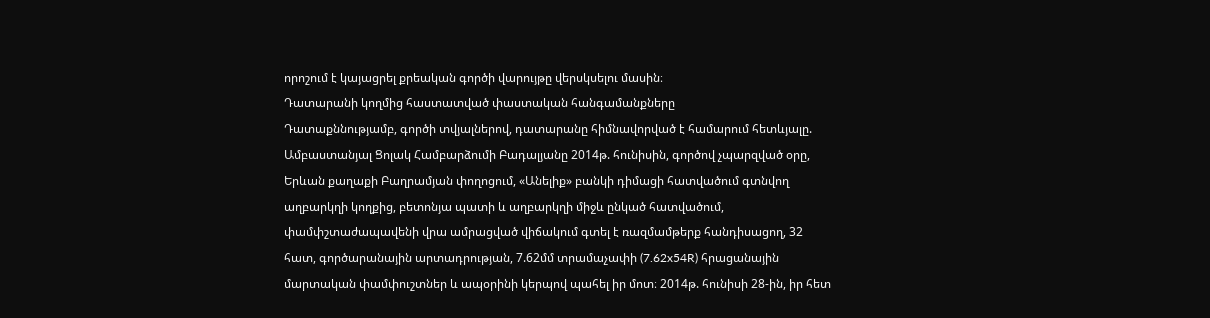որոշում է կայացրել քրեական գործի վարույթը վերսկսելու մասին։
Դատարանի կողմից հաստատված փաստական հանգամանքները
Դատաքննությամբ, գործի տվյալներով, դատարանը հիմնավորված է համարում հետևյալը.
Ամբաստանյալ Ցոլակ Համբարձումի Բադալյանը 2014թ. հունիսին, գործով չպարզված օրը, Երևան քաղաքի Բաղրամյան փողոցում, «Անելիք» բանկի դիմացի հատվածում գտնվող աղբարկղի կողքից, բետոնյա պատի և աղբարկղի միջև ընկած հատվածում, փամփշտաժապավենի վրա ամրացված վիճակում գտել է ռազմամթերք հանդիսացող, 32 հատ, գործարանային արտադրության, 7.62մմ տրամաչափի (7.62x54R) հրացանային մարտական փամփուշտներ և ապօրինի կերպով պահել իր մոտ։ 2014թ. հունիսի 28-ին, իր հետ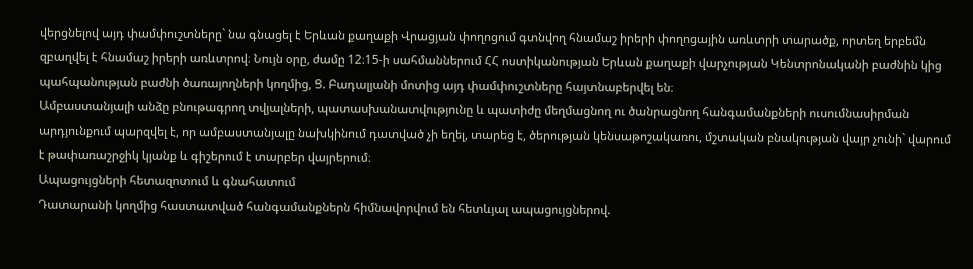վերցնելով այդ փամփուշտները` նա գնացել է Երևան քաղաքի Վրացյան փողոցում գտնվող հնամաշ իրերի փողոցային առևտրի տարածք, որտեղ երբեմն զբաղվել է հնամաշ իրերի առևտրով։ Նույն օրը, ժամը 12։15-ի սահմաններում ՀՀ ոստիկանության Երևան քաղաքի վարչության Կենտրոնականի բաժնին կից պահպանության բաժնի ծառայողների կողմից, Ց. Բադալյանի մոտից այդ փամփուշտները հայտնաբերվել են։
Ամբաստանյալի անձը բնութագրող տվյալների, պատասխանատվությունը և պատիժը մեղմացնող ու ծանրացնող հանգամանքների ուսումնասիրման արդյունքում պարզվել է, որ ամբաստանյալը նախկինում դատված չի եղել, տարեց է, ծերության կենսաթոշակառու, մշտական բնակության վայր չունի` վարում է թափառաշրջիկ կյանք և գիշերում է տարբեր վայրերում։
Ապացույցների հետազոտում և գնահատում
Դատարանի կողմից հաստատված հանգամանքներն հիմնավորվում են հետևյալ ապացույցներով.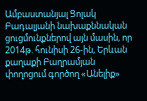Ամբաստանյալ Ցոլակ Բադալյանի նախաքննական ցուցմունքներով այն մասին, որ 2014թ. հունիսի 26-ին, Երևան քաղաքի Բաղրամյան փողոցում գործող «Անելիք»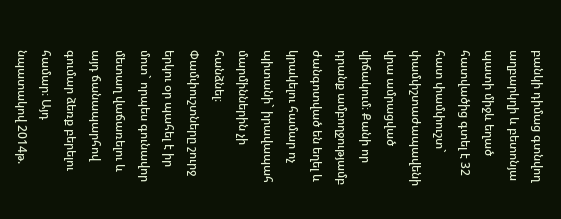բանկի դիմաց գտնվող աղբարկղի և բետոնյա պատի միջև եղած հատվածից գտել է 32 հատ փամփուշտ` փամփշտաժապավենի վրա ամրացված վիճակում։ Քանի որ դրանք ամբողջությամբ ժանգոտված են եղել և կրակելու համար ոչ պիտանի` իրավապահ մարմիններին չի հանձնել։ Փամփուշտները շուրջ երկու օր պահել է իր մոտ` որպես գունավոր մետաղ վաճառելու և այդ ճանապարհով գումար ձեռք բերելու համար։ Այդ նպատակով 2014թ.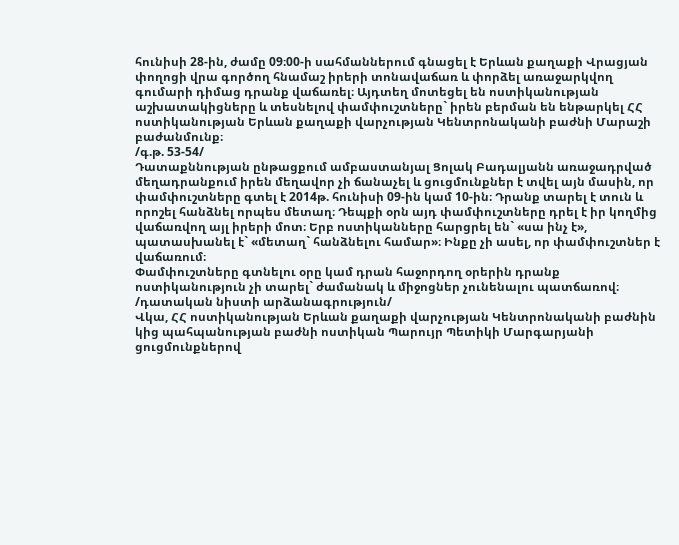հունիսի 28-ին, ժամը 09։00-ի սահմաններում գնացել է Երևան քաղաքի Վրացյան փողոցի վրա գործող հնամաշ իրերի տոնավաճառ և փորձել առաջարկվող գումարի դիմաց դրանք վաճառել։ Այդտեղ մոտեցել են ոստիկանության աշխատակիցները և տեսնելով փամփուշտները` իրեն բերման են ենթարկել ՀՀ ոստիկանության Երևան քաղաքի վարչության Կենտրոնականի բաժնի Մարաշի բաժանմունք։
/գ.թ. 53-54/
Դատաքննության ընթացքում ամբաստանյալ Ցոլակ Բադալյանն առաջադրված մեղադրանքում իրեն մեղավոր չի ճանաչել և ցուցմունքներ է տվել այն մասին, որ փամփուշտները գտել է 2014թ. հունիսի 09-ին կամ 10-ին։ Դրանք տարել է տուն և որոշել հանձնել որպես մետաղ։ Դեպքի օրն այդ փամփուշտները դրել է իր կողմից վաճառվող այլ իրերի մոտ։ Երբ ոստիկանները հարցրել են` «սա ինչ է», պատասխանել է` «մետաղ` հանձնելու համար»։ Ինքը չի ասել, որ փամփուշտներ է վաճառում։
Փամփուշտները գտնելու օրը կամ դրան հաջորդող օրերին դրանք ոստիկանություն չի տարել` ժամանակ և միջոցներ չունենալու պատճառով։
/դատական նիստի արձանագրություն/
Վկա, ՀՀ ոստիկանության Երևան քաղաքի վարչության Կենտրոնականի բաժնին կից պահպանության բաժնի ոստիկան Պարույր Պետիկի Մարգարյանի ցուցմունքներով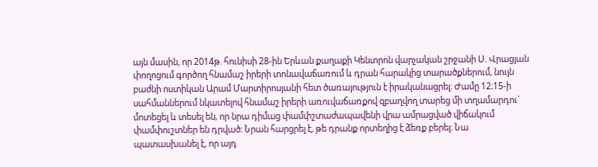այն մասին, որ 2014թ. հունիսի 28-ին Երևան քաղաքի Կենտրոն վարչական շրջանի Ս. Վրացյան փողոցում գործող հնամաշ իրերի տոնավաճառում և դրան հարակից տարածքներում, նույն բաժնի ոստիկան Արամ Մարտիրոսյանի հետ ծառայություն է իրականացրել։ Ժամը 12։15-ի սահմաններում նկատելով հնամաշ իրերի առուվաճառքով զբաղվող տարեց մի տղամարդու` մոտեցել և տեսել են, որ նրա դիմաց փամփշտաժապավենի վրա ամրացված վիճակում փամփուշտներ են դրված։ Նրան հարցրել է, թե դրանք որտեղից է ձեռք բերել։ Նա պատասխանել է, որ այդ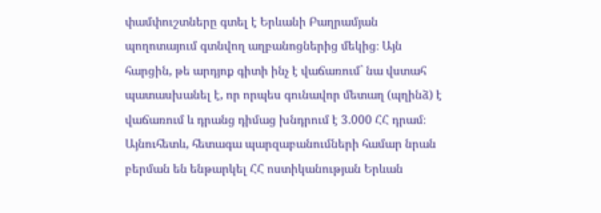փամփուշտները գտել է Երևանի Բաղրամյան պողոտայում գտնվող աղբանոցներից մեկից։ Այն հարցին, թե արդյոք գիտի ինչ է վաճառում` նա վստահ պատասխանել է, որ որպես գունավոր մետաղ (պղինձ) է վաճառում և դրանց դիմաց խնդրում է 3.000 ՀՀ դրամ։
Այնուհետև, հետագա պարզաբանումների համար նրան բերման են ենթարկել ՀՀ ոստիկանության Երևան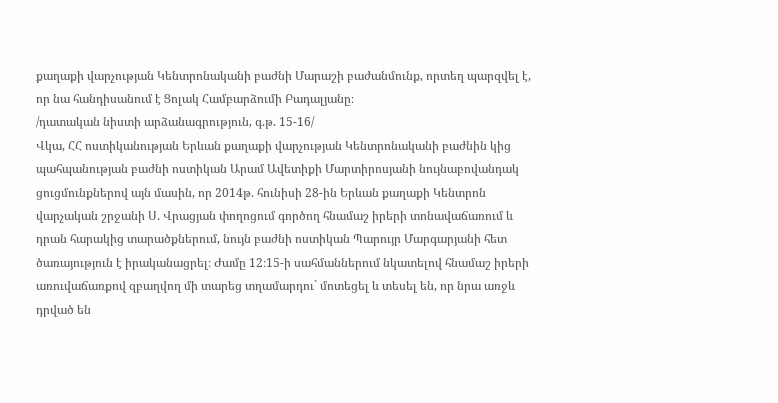քաղաքի վարչության Կենտրոնականի բաժնի Մարաշի բաժանմունք, որտեղ պարզվել է, որ նա հանդիսանում է Ցոլակ Համբարձումի Բադալյանը։
/դատական նիստի արձանագրություն, գ.թ. 15-16/
Վկա, ՀՀ ոստիկանության Երևան քաղաքի վարչության Կենտրոնականի բաժնին կից պահպանության բաժնի ոստիկան Արամ Ավետիքի Մարտիրոսյանի նույնաբովանդակ ցուցմունքներով այն մասին, որ 2014թ. հունիսի 28-ին Երևան քաղաքի Կենտրոն վարչական շրջանի Ս. Վրացյան փողոցում գործող հնամաշ իրերի տոնավաճառում և դրան հարակից տարածքներում, նույն բաժնի ոստիկան Պարույր Մարգարյանի հետ ծառայություն է իրականացրել։ Ժամը 12։15-ի սահմաններում նկատելով հնամաշ իրերի առուվաճառքով զբաղվող մի տարեց տղամարդու` մոտեցել և տեսել են, որ նրա առջև դրված են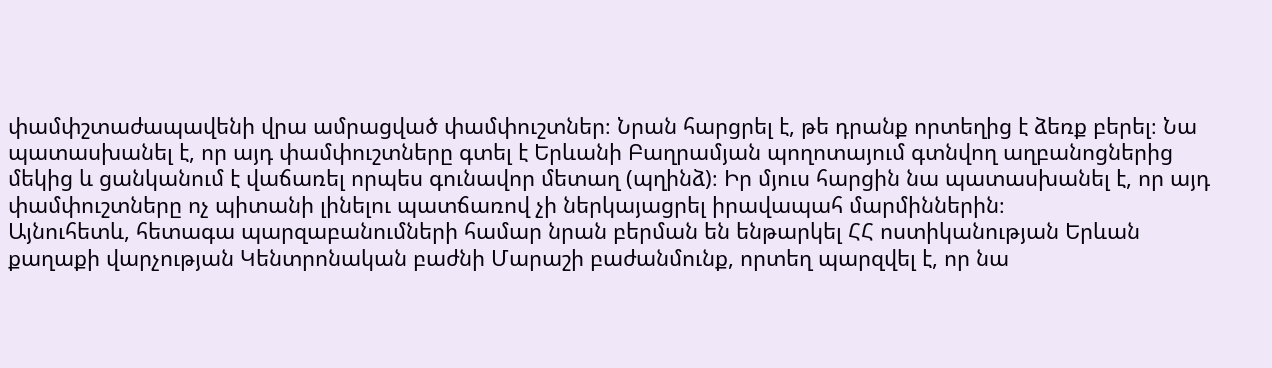փամփշտաժապավենի վրա ամրացված փամփուշտներ։ Նրան հարցրել է, թե դրանք որտեղից է ձեռք բերել։ Նա պատասխանել է, որ այդ փամփուշտները գտել է Երևանի Բաղրամյան պողոտայում գտնվող աղբանոցներից մեկից և ցանկանում է վաճառել որպես գունավոր մետաղ (պղինձ)։ Իր մյուս հարցին նա պատասխանել է, որ այդ փամփուշտները ոչ պիտանի լինելու պատճառով չի ներկայացրել իրավապահ մարմիններին։
Այնուհետև, հետագա պարզաբանումների համար նրան բերման են ենթարկել ՀՀ ոստիկանության Երևան քաղաքի վարչության Կենտրոնական բաժնի Մարաշի բաժանմունք, որտեղ պարզվել է, որ նա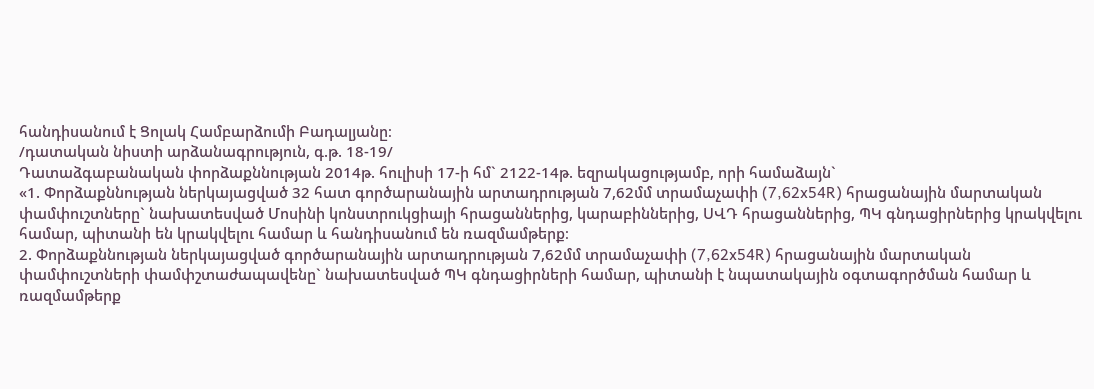հանդիսանում է Ցոլակ Համբարձումի Բադալյանը։
/դատական նիստի արձանագրություն, գ.թ. 18-19/
Դատաձգաբանական փորձաքննության 2014թ. հուլիսի 17-ի հմ` 2122-14թ. եզրակացությամբ, որի համաձայն`
«1. Փորձաքննության ներկայացված 32 հատ գործարանային արտադրության 7,62մմ տրամաչափի (7,62x54R) հրացանային մարտական փամփուշտները` նախատեսված Մոսինի կոնստրուկցիայի հրացաններից, կարաբիններից, ՍՎԴ հրացաններից, ՊԿ գնդացիրներից կրակվելու համար, պիտանի են կրակվելու համար և հանդիսանում են ռազմամթերք։
2. Փորձաքննության ներկայացված գործարանային արտադրության 7,62մմ տրամաչափի (7,62x54R) հրացանային մարտական փամփուշտների փամփշտաժապավենը` նախատեսված ՊԿ գնդացիրների համար, պիտանի է նպատակային օգտագործման համար և ռազմամթերք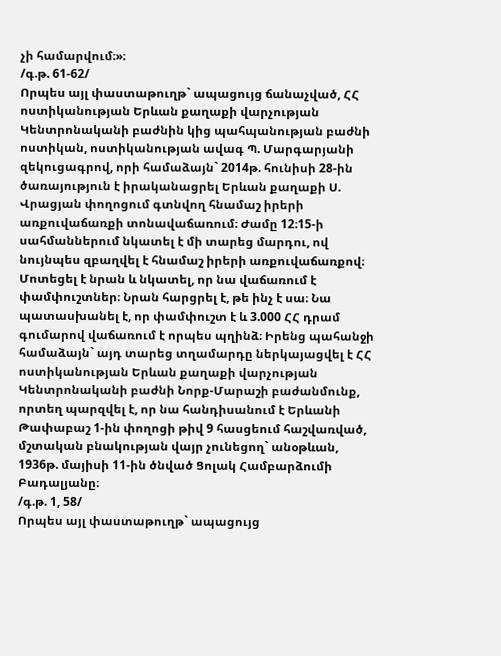չի համարվում։»։
/գ.թ. 61-62/
Որպես այլ փաստաթուղթ` ապացույց ճանաչված, ՀՀ ոստիկանության Երևան քաղաքի վարչության Կենտրոնականի բաժնին կից պահպանության բաժնի ոստիկան, ոստիկանության ավագ Պ. Մարգարյանի զեկուցագրով, որի համաձայն` 2014թ. հունիսի 28-ին ծառայություն է իրականացրել Երևան քաղաքի Ս. Վրացյան փողոցում գտնվող հնամաշ իրերի առքուվաճառքի տոնավաճառում։ Ժամը 12։15-ի սահմաններում նկատել է մի տարեց մարդու, ով նույնպես զբաղվել է հնամաշ իրերի առքուվաճառքով։ Մոտեցել է նրան և նկատել, որ նա վաճառում է փամփուշտներ։ Նրան հարցրել է, թե ինչ է սա։ Նա պատասխանել է, որ փամփուշտ է և 3.000 ՀՀ դրամ գումարով վաճառում է որպես պղինձ։ Իրենց պահանջի համաձայն` այդ տարեց տղամարդը ներկայացվել է ՀՀ ոստիկանության Երևան քաղաքի վարչության Կենտրոնականի բաժնի Նորք-Մարաշի բաժանմունք, որտեղ պարզվել է, որ նա հանդիսանում է Երևանի Թափաբաշ 1-ին փողոցի թիվ 9 հասցեում հաշվառված, մշտական բնակության վայր չունեցող` անօթևան, 1936թ. մայիսի 11-ին ծնված Ցոլակ Համբարձումի Բադալյանը։
/գ.թ. 1, 58/
Որպես այլ փաստաթուղթ` ապացույց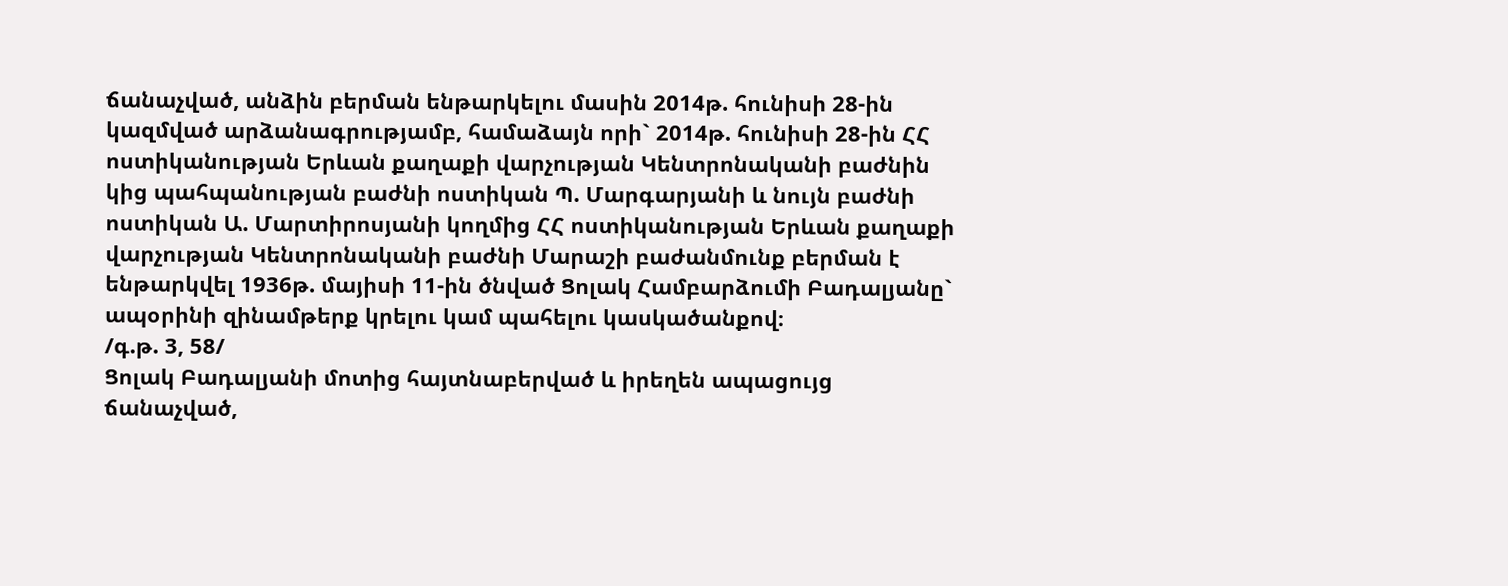ճանաչված, անձին բերման ենթարկելու մասին 2014թ. հունիսի 28-ին կազմված արձանագրությամբ, համաձայն որի` 2014թ. հունիսի 28-ին ՀՀ ոստիկանության Երևան քաղաքի վարչության Կենտրոնականի բաժնին կից պահպանության բաժնի ոստիկան Պ. Մարգարյանի և նույն բաժնի ոստիկան Ա. Մարտիրոսյանի կողմից ՀՀ ոստիկանության Երևան քաղաքի վարչության Կենտրոնականի բաժնի Մարաշի բաժանմունք բերման է ենթարկվել 1936թ. մայիսի 11-ին ծնված Ցոլակ Համբարձումի Բադալյանը` ապօրինի զինամթերք կրելու կամ պահելու կասկածանքով։
/գ.թ. 3, 58/
Ցոլակ Բադալյանի մոտից հայտնաբերված և իրեղեն ապացույց ճանաչված,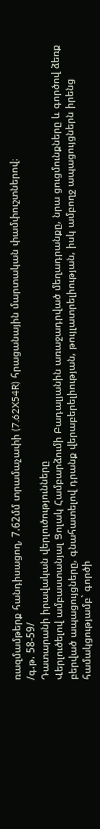ռազմամթերք հանդիսացող, 7.62մմ տրամաչափի (7.62X54R) հրացանային մարտական փամփուշտներով։
/գ.թ. 58-59/
Դատարանի իրավական վերլուծությունները
Վերլուծելով ամբաստանյալ Ցոլակ Համբարձումի Բադալյանին առաջադրված մեղադրանքը, նրա ցուցմունքները և գործով ձեռք բերված ապացույցները, գնահատելով դրանք վերաբերելիության, թույլատրելիության, իսկ ամբողջ ապացույցներն իրենց համակցությամբ` գործի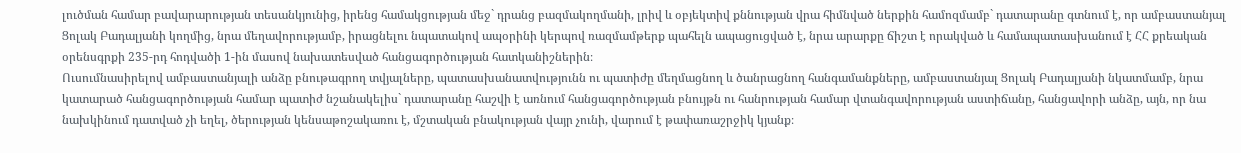լուծման համար բավարարության տեսանկյունից, իրենց համակցության մեջ` դրանց բազմակողմանի, լրիվ և օբյեկտիվ քննության վրա հիմնված ներքին համոզմամբ` դատարանը գտնում է, որ ամբաստանյալ Ցոլակ Բադալյանի կողմից, նրա մեղավորությամբ, իրացնելու նպատակով ապօրինի կերպով ռազմամթերք պահելն ապացուցված է, նրա արարքը ճիշտ է որակված և համապատասխանում է ՀՀ քրեական օրենսգրքի 235-րդ հոդվածի 1-ին մասով նախատեսված հանցագործության հատկանիշներին։
Ուսումնասիրելով ամբաստանյալի անձը բնութագրող տվյալները, պատասխանատվությունն ու պատիժը մեղմացնող և ծանրացնող հանգամանքները, ամբաստանյալ Ցոլակ Բադալյանի նկատմամբ, նրա կատարած հանցագործության համար պատիժ նշանակելիս` դատարանը հաշվի է առնում հանցագործության բնույթն ու հանրության համար վտանգավորության աստիճանը, հանցավորի անձը, այն, որ նա նախկինում դատված չի եղել, ծերության կենսաթոշակառու է, մշտական բնակության վայր չունի, վարում է թափառաշրջիկ կյանք։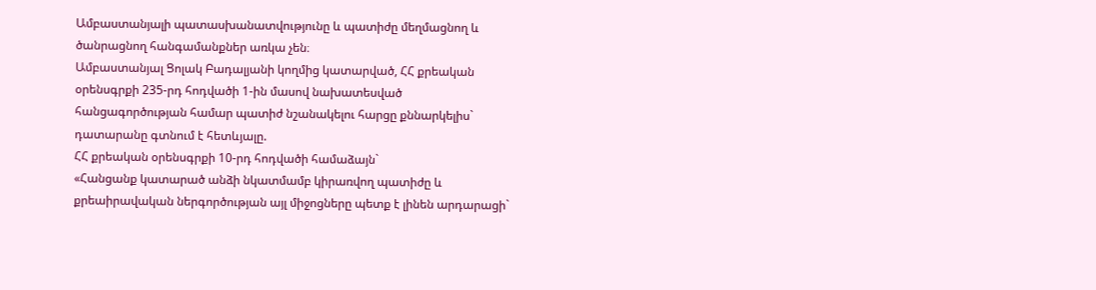Ամբաստանյալի պատասխանատվությունը և պատիժը մեղմացնող և ծանրացնող հանգամանքներ առկա չեն։
Ամբաստանյալ Ցոլակ Բադալյանի կողմից կատարված, ՀՀ քրեական օրենսգրքի 235-րդ հոդվածի 1-ին մասով նախատեսված հանցագործության համար պատիժ նշանակելու հարցը քննարկելիս` դատարանը գտնում է հետևյալը.
ՀՀ քրեական օրենսգրքի 10-րդ հոդվածի համաձայն`
«Հանցանք կատարած անձի նկատմամբ կիրառվող պատիժը և քրեաիրավական ներգործության այլ միջոցները պետք է լինեն արդարացի`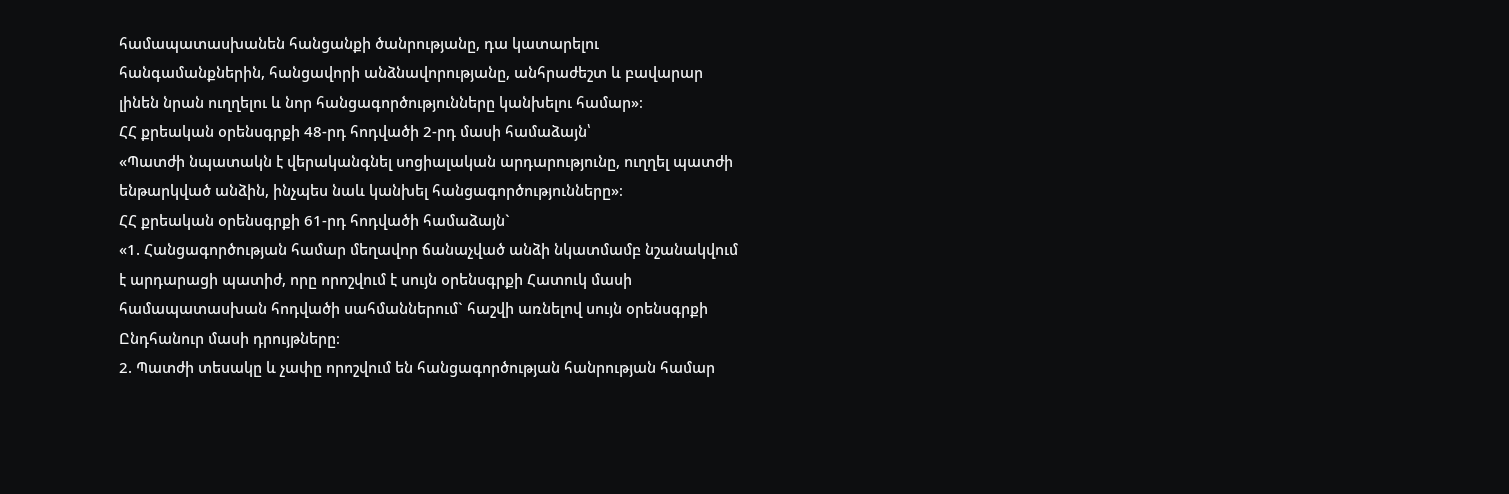համապատասխանեն հանցանքի ծանրությանը, դա կատարելու հանգամանքներին, հանցավորի անձնավորությանը, անհրաժեշտ և բավարար լինեն նրան ուղղելու և նոր հանցագործությունները կանխելու համար»։
ՀՀ քրեական օրենսգրքի 48-րդ հոդվածի 2-րդ մասի համաձայն՝
«Պատժի նպատակն է վերականգնել սոցիալական արդարությունը, ուղղել պատժի ենթարկված անձին, ինչպես նաև կանխել հանցագործությունները»։
ՀՀ քրեական օրենսգրքի 61-րդ հոդվածի համաձայն`
«1. Հանցագործության համար մեղավոր ճանաչված անձի նկատմամբ նշանակվում է արդարացի պատիժ, որը որոշվում է սույն օրենսգրքի Հատուկ մասի համապատասխան հոդվածի սահմաններում` հաշվի առնելով սույն օրենսգրքի Ընդհանուր մասի դրույթները։
2. Պատժի տեսակը և չափը որոշվում են հանցագործության հանրության համար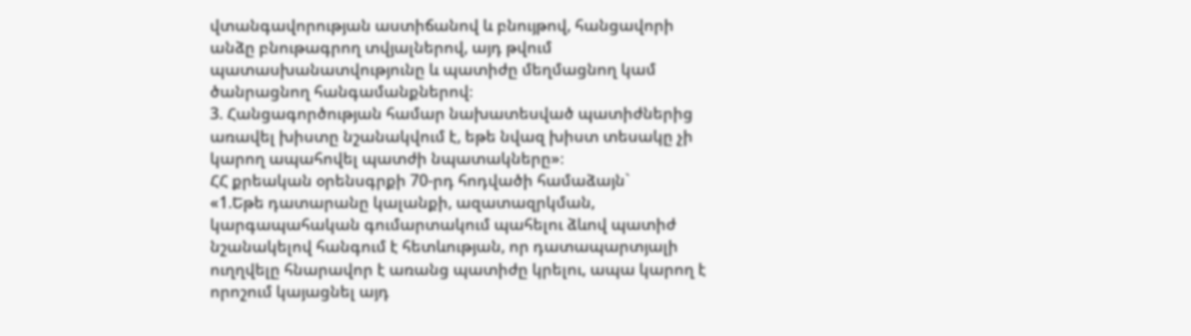վտանգավորության աստիճանով և բնույթով, հանցավորի անձը բնութագրող տվյալներով, այդ թվում պատասխանատվությունը և պատիժը մեղմացնող կամ ծանրացնող հանգամանքներով։
3. Հանցագործության համար նախատեսված պատիժներից առավել խիստը նշանակվում է, եթե նվազ խիստ տեսակը չի կարող ապահովել պատժի նպատակները»։
ՀՀ քրեական օրենսգրքի 70-րդ հոդվածի համաձայն`
«1.Եթե դատարանը կալանքի, ազատազրկման, կարգապահական գումարտակում պահելու ձևով պատիժ նշանակելով հանգում է հետևության, որ դատապարտյալի ուղղվելը հնարավոր է առանց պատիժը կրելու, ապա կարող է որոշում կայացնել այդ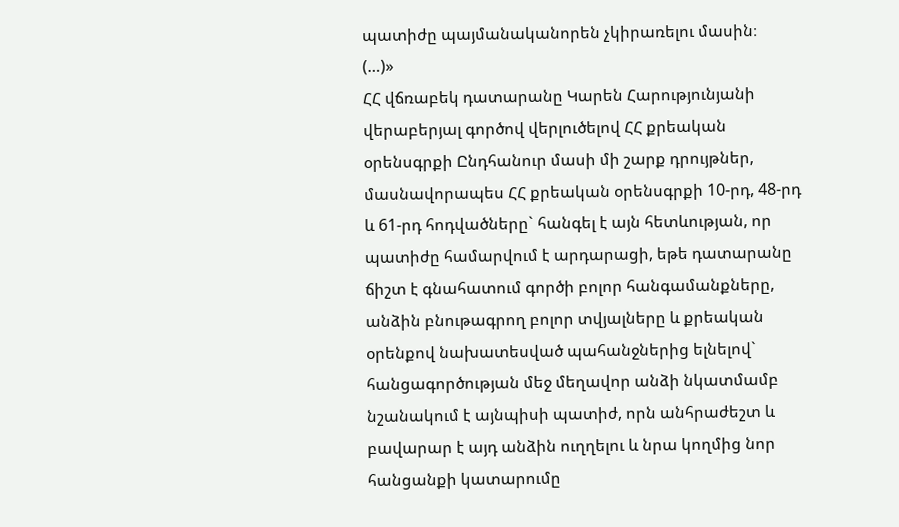պատիժը պայմանականորեն չկիրառելու մասին։
(…)»
ՀՀ վճռաբեկ դատարանը Կարեն Հարությունյանի վերաբերյալ գործով վերլուծելով ՀՀ քրեական օրենսգրքի Ընդհանուր մասի մի շարք դրույթներ, մասնավորապես ՀՀ քրեական օրենսգրքի 10-րդ, 48-րդ և 61-րդ հոդվածները` հանգել է այն հետևության, որ պատիժը համարվում է արդարացի, եթե դատարանը ճիշտ է գնահատում գործի բոլոր հանգամանքները, անձին բնութագրող բոլոր տվյալները և քրեական օրենքով նախատեսված պահանջներից ելնելով` հանցագործության մեջ մեղավոր անձի նկատմամբ նշանակում է այնպիսի պատիժ, որն անհրաժեշտ և բավարար է այդ անձին ուղղելու և նրա կողմից նոր հանցանքի կատարումը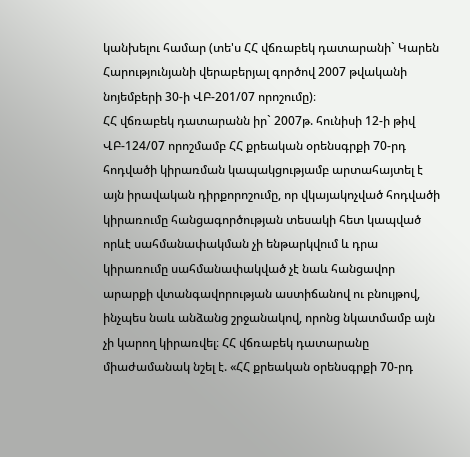կանխելու համար (տե'ս ՀՀ վճռաբեկ դատարանի` Կարեն Հարությունյանի վերաբերյալ գործով 2007 թվականի նոյեմբերի 30-ի ՎԲ-201/07 որոշումը)։
ՀՀ վճռաբեկ դատարանն իր` 2007թ. հունիսի 12-ի թիվ ՎԲ-124/07 որոշմամբ ՀՀ քրեական օրենսգրքի 70-րդ հոդվածի կիրառման կապակցությամբ արտահայտել է այն իրավական դիրքորոշումը, որ վկայակոչված հոդվածի կիրառումը հանցագործության տեսակի հետ կապված որևէ սահմանափակման չի ենթարկվում և դրա կիրառումը սահմանափակված չէ նաև հանցավոր արարքի վտանգավորության աստիճանով ու բնույթով, ինչպես նաև անձանց շրջանակով, որոնց նկատմամբ այն չի կարող կիրառվել։ ՀՀ վճռաբեկ դատարանը միաժամանակ նշել է. «ՀՀ քրեական օրենսգրքի 70-րդ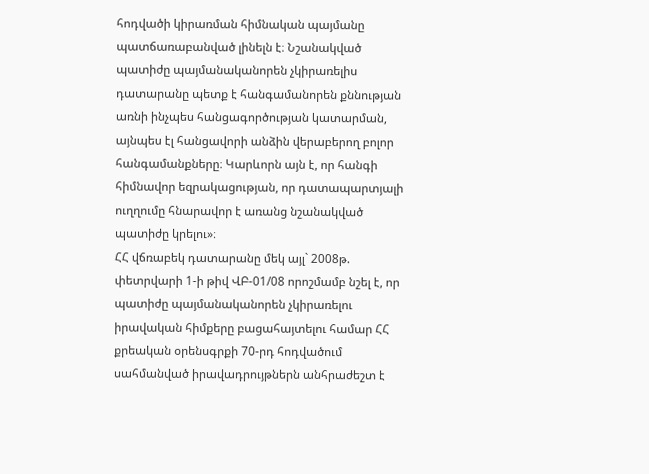հոդվածի կիրառման հիմնական պայմանը պատճառաբանված լինելն է։ Նշանակված պատիժը պայմանականորեն չկիրառելիս դատարանը պետք է հանգամանորեն քննության առնի ինչպես հանցագործության կատարման, այնպես էլ հանցավորի անձին վերաբերող բոլոր հանգամանքները։ Կարևորն այն է, որ հանգի հիմնավոր եզրակացության, որ դատապարտյալի ուղղումը հնարավոր է առանց նշանակված պատիժը կրելու»։
ՀՀ վճռաբեկ դատարանը մեկ այլ` 2008թ. փետրվարի 1-ի թիվ ՎԲ-01/08 որոշմամբ նշել է, որ պատիժը պայմանականորեն չկիրառելու իրավական հիմքերը բացահայտելու համար ՀՀ քրեական օրենսգրքի 70-րդ հոդվածում սահմանված իրավադրույթներն անհրաժեշտ է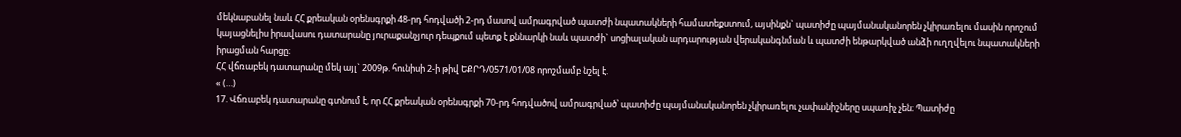մեկնաբանել նաև ՀՀ քրեական օրենսգրքի 48-րդ հոդվածի 2-րդ մասով ամրագրված պատժի նպատակների համատեքստում, այսինքն` պատիժը պայմանականորեն չկիրառելու մասին որոշում կայացնելիս իրավասու դատարանը յուրաքանչյուր դեպքում պետք է քննարկի նաև պատժի` սոցիալական արդարության վերականգնման և պատժի ենթարկված անձի ուղղվելու նպատակների իրացման հարցը։
ՀՀ վճռաբեկ դատարանը մեկ այլ` 2009թ. հունիսի 2-ի թիվ ԵՔՐԴ/0571/01/08 որոշմամբ նշել է.
« (…)
17. Վճռաբեկ դատարանը գտնում է, որ ՀՀ քրեական օրենսգրքի 70-րդ հոդվածով ամրագրված՝ պատիժը պայմանականորեն չկիրառելու չափանիշները սպառիչ չեն։ Պատիժը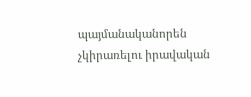պայմանականորեն չկիրառելու իրավական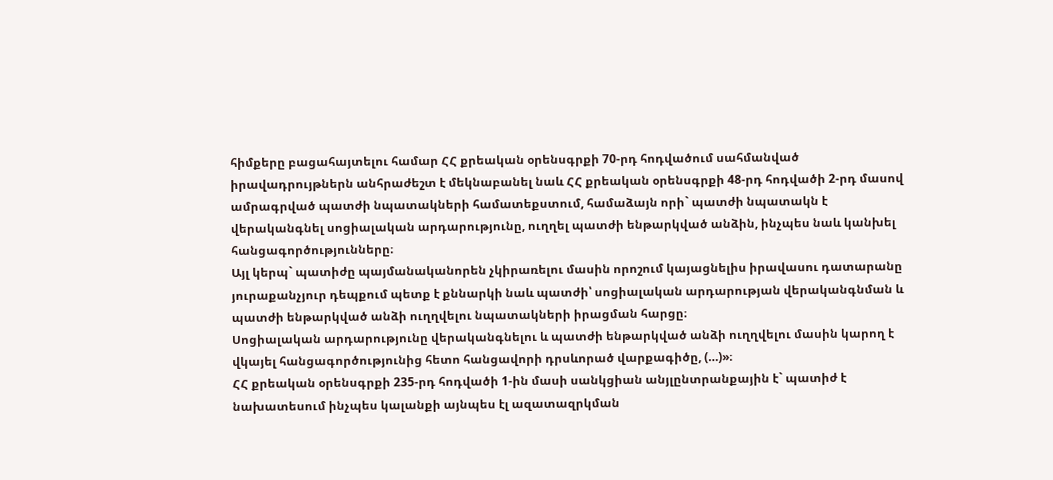հիմքերը բացահայտելու համար ՀՀ քրեական օրենսգրքի 70-րդ հոդվածում սահմանված իրավադրույթներն անհրաժեշտ է մեկնաբանել նաև ՀՀ քրեական օրենսգրքի 48-րդ հոդվածի 2-րդ մասով ամրագրված պատժի նպատակների համատեքստում, համաձայն որի` պատժի նպատակն է վերականգնել սոցիալական արդարությունը, ուղղել պատժի ենթարկված անձին, ինչպես նաև կանխել հանցագործությունները։
Այլ կերպ` պատիժը պայմանականորեն չկիրառելու մասին որոշում կայացնելիս իրավասու դատարանը յուրաքանչյուր դեպքում պետք է քննարկի նաև պատժի՝ սոցիալական արդարության վերականգնման և պատժի ենթարկված անձի ուղղվելու նպատակների իրացման հարցը։
Սոցիալական արդարությունը վերականգնելու և պատժի ենթարկված անձի ուղղվելու մասին կարող է վկայել հանցագործությունից հետո հանցավորի դրսևորած վարքագիծը, (…)»։
ՀՀ քրեական օրենսգրքի 235-րդ հոդվածի 1-ին մասի սանկցիան անյլընտրանքային է` պատիժ է նախատեսում ինչպես կալանքի այնպես էլ ազատազրկման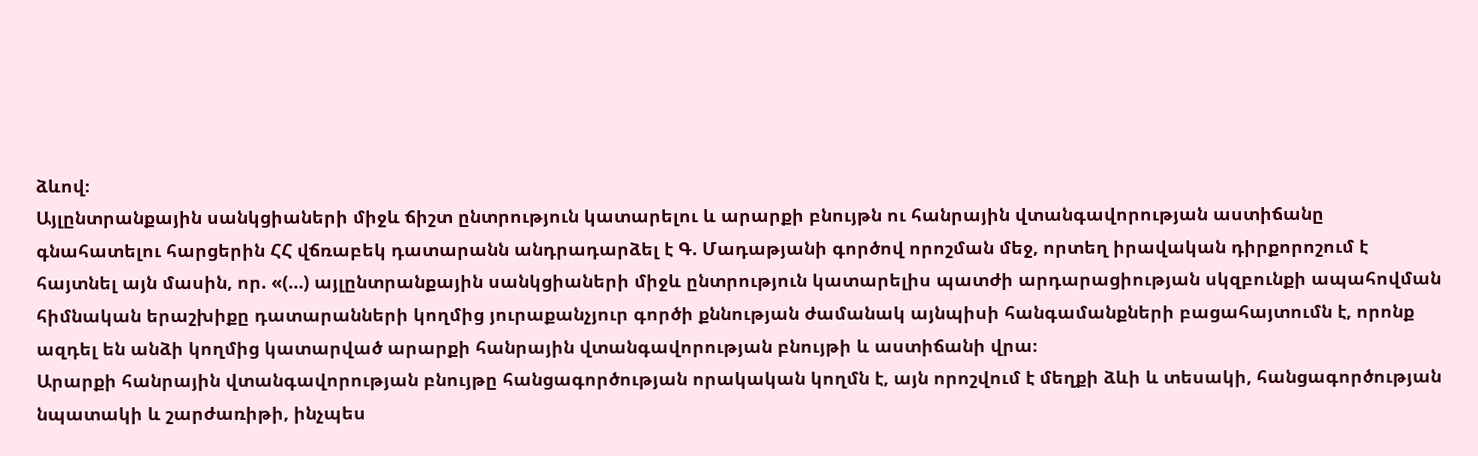ձևով։
Այլընտրանքային սանկցիաների միջև ճիշտ ընտրություն կատարելու և արարքի բնույթն ու հանրային վտանգավորության աստիճանը գնահատելու հարցերին ՀՀ վճռաբեկ դատարանն անդրադարձել է Գ. Մադաթյանի գործով որոշման մեջ, որտեղ իրավական դիրքորոշում է հայտնել այն մասին, որ. «(…) այլընտրանքային սանկցիաների միջև ընտրություն կատարելիս պատժի արդարացիության սկզբունքի ապահովման հիմնական երաշխիքը դատարանների կողմից յուրաքանչյուր գործի քննության ժամանակ այնպիսի հանգամանքների բացահայտումն է, որոնք ազդել են անձի կողմից կատարված արարքի հանրային վտանգավորության բնույթի և աստիճանի վրա։
Արարքի հանրային վտանգավորության բնույթը հանցագործության որակական կողմն է, այն որոշվում է մեղքի ձևի և տեսակի, հանցագործության նպատակի և շարժառիթի, ինչպես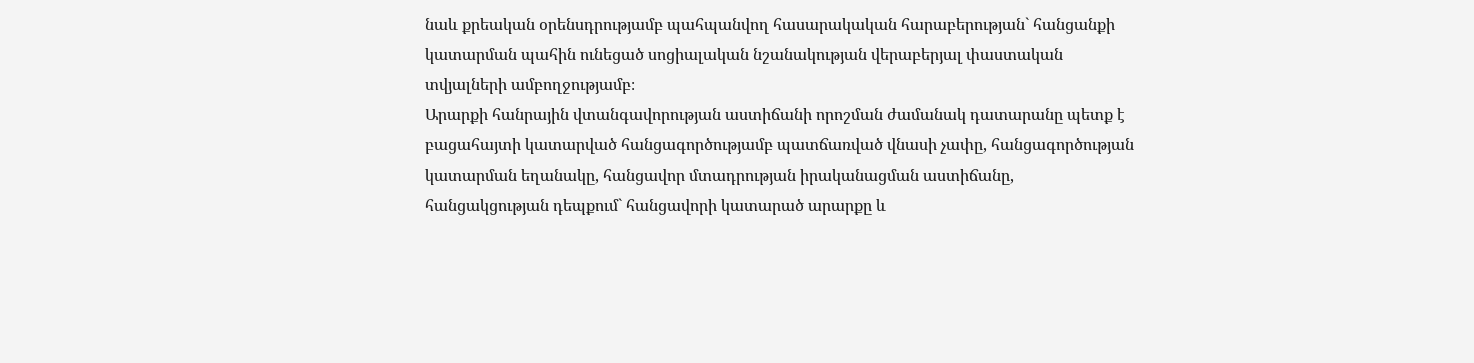նաև քրեական օրենսդրությամբ պահպանվող հասարակական հարաբերության` հանցանքի կատարման պահին ունեցած սոցիալական նշանակության վերաբերյալ փաստական տվյալների ամբողջությամբ։
Արարքի հանրային վտանգավորության աստիճանի որոշման ժամանակ դատարանը պետք է բացահայտի կատարված հանցագործությամբ պատճառված վնասի չափը, հանցագործության կատարման եղանակը, հանցավոր մտադրության իրականացման աստիճանը, հանցակցության դեպքում` հանցավորի կատարած արարքը և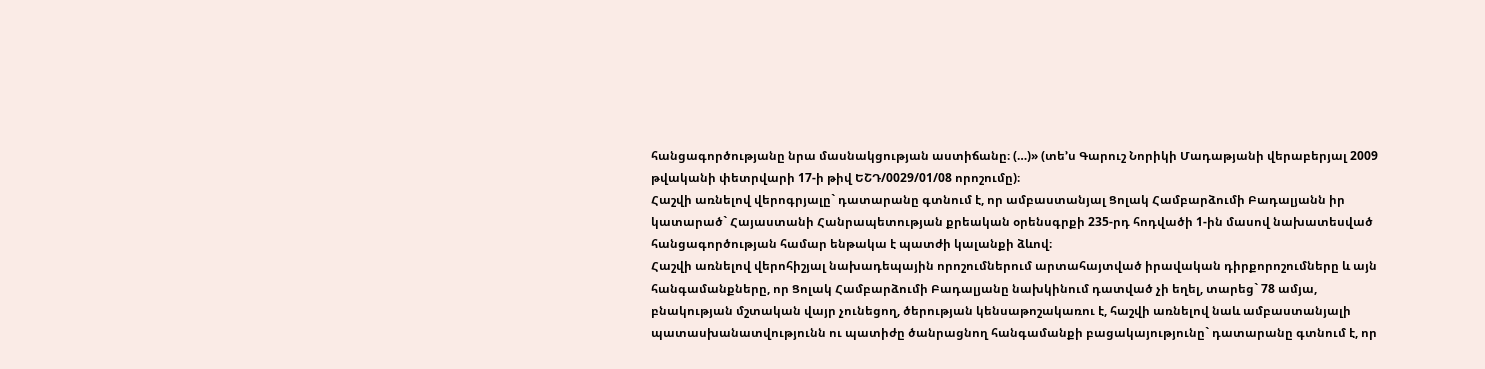հանցագործությանը նրա մասնակցության աստիճանը։ (…)» (տե’ս Գարուշ Նորիկի Մադաթյանի վերաբերյալ 2009 թվականի փետրվարի 17-ի թիվ ԵՇԴ/0029/01/08 որոշումը)։
Հաշվի առնելով վերոգրյալը` դատարանը գտնում է, որ ամբաստանյալ Ցոլակ Համբարձումի Բադալյանն իր կատարած` Հայաստանի Հանրապետության քրեական օրենսգրքի 235-րդ հոդվածի 1-ին մասով նախատեսված հանցագործության համար ենթակա է պատժի կալանքի ձևով։
Հաշվի առնելով վերոհիշյալ նախադեպային որոշումներում արտահայտված իրավական դիրքորոշումները և այն հանգամանքները, որ Ցոլակ Համբարձումի Բադալյանը նախկինում դատված չի եղել, տարեց` 78 ամյա, բնակության մշտական վայր չունեցող, ծերության կենսաթոշակառու է, հաշվի առնելով նաև ամբաստանյալի պատասխանատվությունն ու պատիժը ծանրացնող հանգամանքի բացակայությունը` դատարանը գտնում է, որ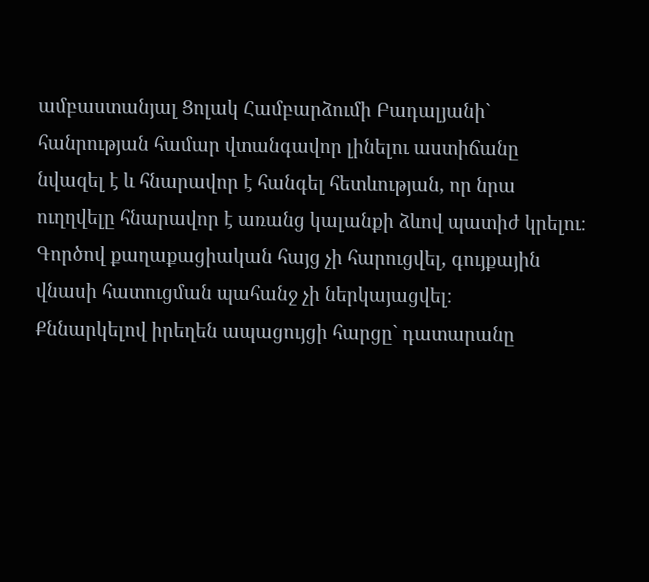ամբաստանյալ Ցոլակ Համբարձումի Բադալյանի` հանրության համար վտանգավոր լինելու աստիճանը նվազել է և հնարավոր է հանգել հետևության, որ նրա ուղղվելը հնարավոր է առանց կալանքի ձևով պատիժ կրելու։
Գործով քաղաքացիական հայց չի հարուցվել, գույքային վնասի հատուցման պահանջ չի ներկայացվել։
Քննարկելով իրեղեն ապացույցի հարցը` դատարանը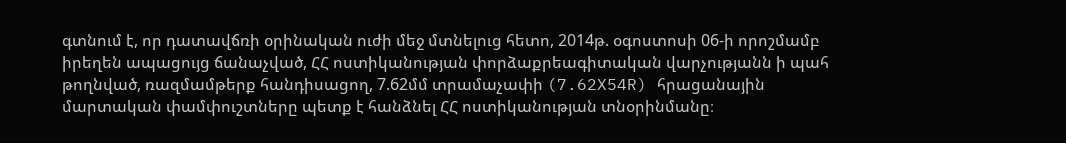գտնում է, որ դատավճռի օրինական ուժի մեջ մտնելուց հետո, 2014թ. օգոստոսի 06-ի որոշմամբ իրեղեն ապացույց ճանաչված, ՀՀ ոստիկանության փորձաքրեագիտական վարչությանն ի պահ թողնված, ռազմամթերք հանդիսացող, 7.62մմ տրամաչափի (7.62X54R) հրացանային մարտական փամփուշտները պետք է հանձնել ՀՀ ոստիկանության տնօրինմանը։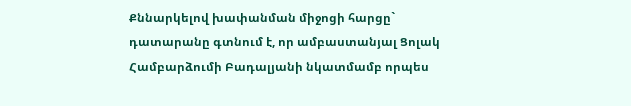Քննարկելով խափանման միջոցի հարցը` դատարանը գտնում է, որ ամբաստանյալ Ցոլակ Համբարձումի Բադալյանի նկատմամբ որպես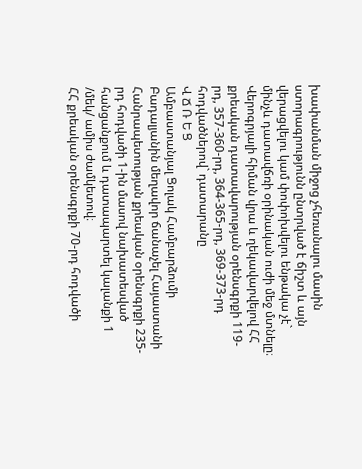խափանման միջոց չհեռանալու մասին ստորագրությունն ընտրված է ճիշտ և այն վերացվելու կամ փոփոխվելու ենթակա չէ` մինչև դատավճռի օրինական ուժի մեջ մտնելը։
Վերոգրյալի հիման վրա և ղեկավարվելով ՀՀ քրեական դատավարության օրենսգրքի 119-րդ, 357-360-րդ, 364-365-րդ, 369-373-րդ հոդվածներով` դատարանը
Վ Ճ Ռ Ե Ց
Ամբաստանյալ Ցոլակ Համբարձումի Բադալյանին մեղավոր ճանաչել Հայաստանի Հանրապետության քրեական օրենսգրքի 235-րդ հոդվածի 1-ին մասով նախատեսված հանցանքում և դատապարտել կալանքի 1 /մեկ/ ամիս ժամկետով։
ՀՀ քրեական օրենսգրքի 70-րդ հոդվածի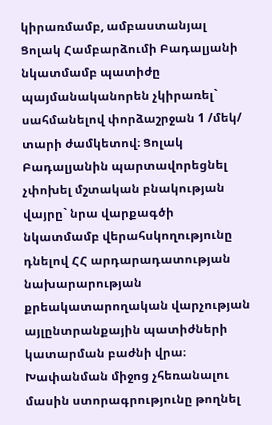կիրառմամբ, ամբաստանյալ Ցոլակ Համբարձումի Բադալյանի նկատմամբ պատիժը պայմանականորեն չկիրառել` սահմանելով փորձաշրջան 1 /մեկ/ տարի ժամկետով։ Ցոլակ Բադալյանին պարտավորեցնել չփոխել մշտական բնակության վայրը` նրա վարքագծի նկատմամբ վերահսկողությունը դնելով ՀՀ արդարադատության նախարարության քրեակատարողական վարչության այլընտրանքային պատիժների կատարման բաժնի վրա։
Խափանման միջոց չհեռանալու մասին ստորագրությունը թողնել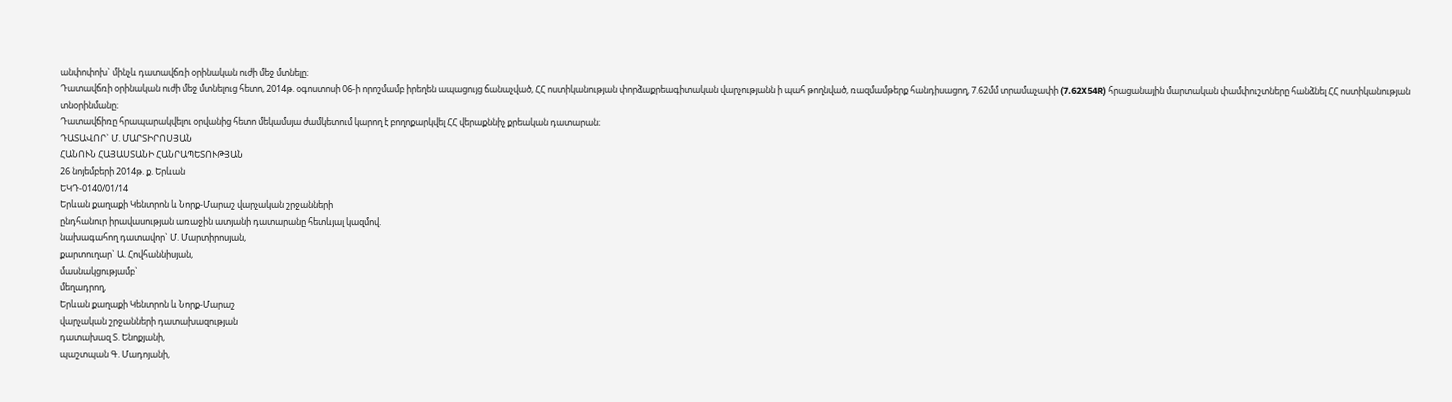անփոփոխ` մինչև դատավճռի օրինական ուժի մեջ մտնելը։
Դատավճռի օրինական ուժի մեջ մտնելուց հետո, 2014թ. օգոստոսի 06-ի որոշմամբ իրեղեն ապացույց ճանաչված, ՀՀ ոստիկանության փորձաքրեագիտական վարչությանն ի պահ թողնված, ռազմամթերք հանդիսացող, 7.62մմ տրամաչափի (7.62X54R) հրացանային մարտական փամփուշտները հանձնել ՀՀ ոստիկանության տնօրինմանը։
Դատավճիռը հրապարակվելու օրվանից հետո մեկամսյա ժամկետում կարող է բողոքարկվել ՀՀ վերաքննիչ քրեական դատարան։
ԴԱՏԱՎՈՐ` Մ. ՄԱՐՏԻՐՈՍՅԱՆ
ՀԱՆՈՒՆ ՀԱՅԱՍՏԱՆԻ ՀԱՆՐԱՊԵՏՈՒԹՅԱՆ
26 նոյեմբերի 2014թ. ք. Երևան
ԵԿԴ-0140/01/14
Երևան քաղաքի Կենտրոն և Նորք-Մարաշ վարչական շրջանների
ընդհանուր իրավասության առաջին ատյանի դատարանը հետևյալ կազմով.
նախագահող դատավոր` Մ. Մարտիրոսյան,
քարտուղար` Ա. Հովհաննիսյան,
մասնակցությամբ`
մեղադրող,
Երևան քաղաքի Կենտրոն և Նորք-Մարաշ
վարչական շրջանների դատախազության
դատախազ Տ. Ենոքյանի,
պաշտպան Գ. Մադոյանի,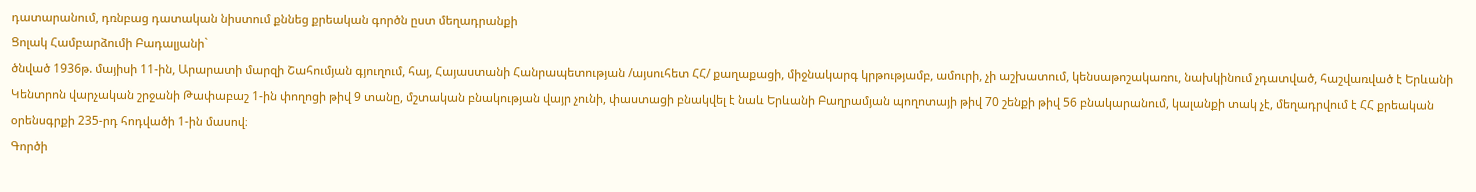դատարանում, դռնբաց դատական նիստում քննեց քրեական գործն ըստ մեղադրանքի
Ցոլակ Համբարձումի Բադալյանի`
ծնված 1936թ. մայիսի 11-ին, Արարատի մարզի Շահումյան գյուղում, հայ, Հայաստանի Հանրապետության /այսուհետ ՀՀ/ քաղաքացի, միջնակարգ կրթությամբ, ամուրի, չի աշխատում, կենսաթոշակառու, նախկինում չդատված, հաշվառված է Երևանի Կենտրոն վարչական շրջանի Թափաբաշ 1-ին փողոցի թիվ 9 տանը, մշտական բնակության վայր չունի, փաստացի բնակվել է նաև Երևանի Բաղրամյան պողոտայի թիվ 70 շենքի թիվ 56 բնակարանում, կալանքի տակ չէ, մեղադրվում է ՀՀ քրեական օրենսգրքի 235-րդ հոդվածի 1-ին մասով։
Գործի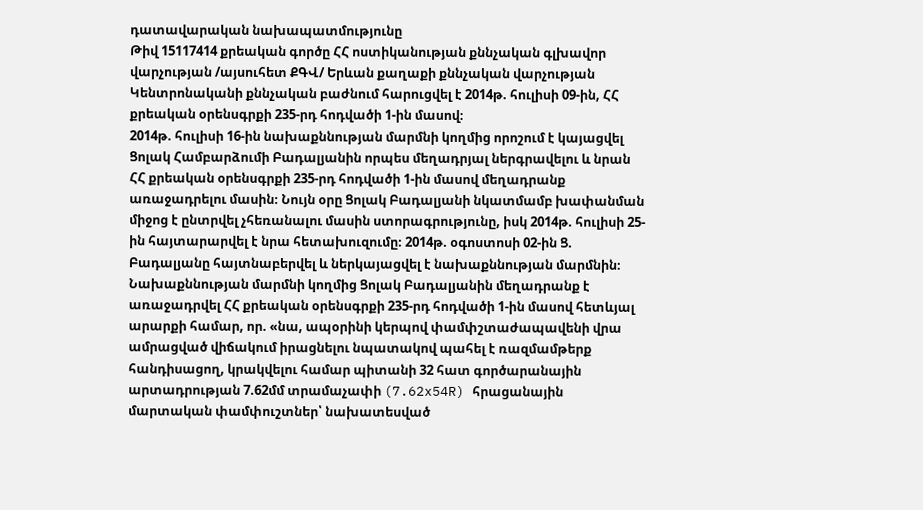դատավարական նախապատմությունը
Թիվ 15117414 քրեական գործը ՀՀ ոստիկանության քննչական գլխավոր վարչության /այսուհետ ՔԳՎ/ Երևան քաղաքի քննչական վարչության Կենտրոնականի քննչական բաժնում հարուցվել է 2014թ. հուլիսի 09-ին, ՀՀ քրեական օրենսգրքի 235-րդ հոդվածի 1-ին մասով։
2014թ. հուլիսի 16-ին նախաքննության մարմնի կողմից որոշում է կայացվել Ցոլակ Համբարձումի Բադալյանին որպես մեղադրյալ ներգրավելու և նրան ՀՀ քրեական օրենսգրքի 235-րդ հոդվածի 1-ին մասով մեղադրանք առաջադրելու մասին։ Նույն օրը Ցոլակ Բադալյանի նկատմամբ խափանման միջոց է ընտրվել չհեռանալու մասին ստորագրությունը, իսկ 2014թ. հուլիսի 25-ին հայտարարվել է նրա հետախուզումը։ 2014թ. օգոստոսի 02-ին Ց. Բադալյանը հայտնաբերվել և ներկայացվել է նախաքննության մարմնին։
Նախաքննության մարմնի կողմից Ցոլակ Բադալյանին մեղադրանք է առաջադրվել ՀՀ քրեական օրենսգրքի 235-րդ հոդվածի 1-ին մասով հետևյալ արարքի համար, որ. «նա, ապօրինի կերպով փամփշտաժապավենի վրա ամրացված վիճակում իրացնելու նպատակով պահել է ռազմամթերք հանդիսացող, կրակվելու համար պիտանի 32 հատ գործարանային արտադրության 7.62մմ տրամաչափի (7.62x54R) հրացանային մարտական փամփուշտներ՝ նախատեսված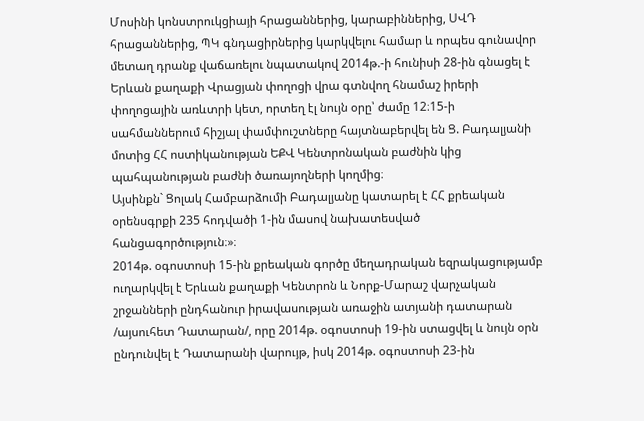Մոսինի կոնստրուկցիայի հրացաններից, կարաբիններից, ՍՎԴ հրացաններից, ՊԿ գնդացիրներից կարկվելու համար և որպես գունավոր մետաղ դրանք վաճառելու նպատակով 2014թ.-ի հունիսի 28-ին գնացել է Երևան քաղաքի Վրացյան փողոցի վրա գտնվող հնամաշ իրերի փողոցային առևտրի կետ, որտեղ էլ նույն օրը՝ ժամը 12։15-ի սահմաններում հիշյալ փամփուշտները հայտնաբերվել են Ց. Բադալյանի մոտից ՀՀ ոստիկանության ԵՔՎ Կենտրոնական բաժնին կից պահպանության բաժնի ծառայողների կողմից։
Այսինքն` Ցոլակ Համբարձումի Բադալյանը կատարել է ՀՀ քրեական օրենսգրքի 235 հոդվածի 1-ին մասով նախատեսված հանցագործություն։»։
2014թ. օգոստոսի 15-ին քրեական գործը մեղադրական եզրակացությամբ ուղարկվել է Երևան քաղաքի Կենտրոն և Նորք-Մարաշ վարչական շրջանների ընդհանուր իրավասության առաջին ատյանի դատարան /այսուհետ Դատարան/, որը 2014թ. օգոստոսի 19-ին ստացվել և նույն օրն ընդունվել է Դատարանի վարույթ, իսկ 2014թ. օգոստոսի 23-ին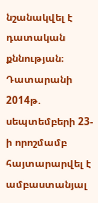նշանակվել է դատական քննության։
Դատարանի 2014թ. սեպտեմբերի 23-ի որոշմամբ հայտարարվել է ամբաստանյալ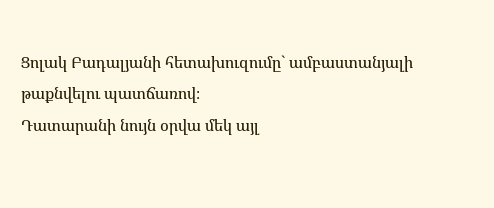Ցոլակ Բադալյանի հետախուզումը` ամբաստանյալի թաքնվելու պատճառով։
Դատարանի նույն օրվա մեկ այլ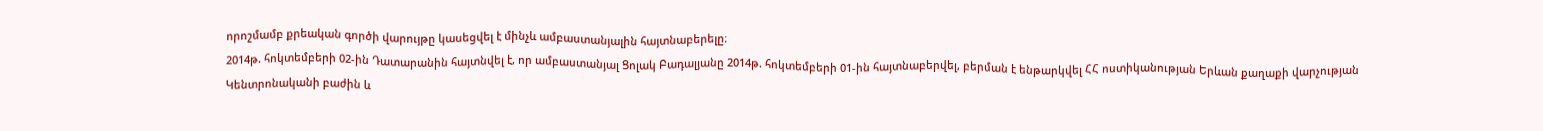որոշմամբ քրեական գործի վարույթը կասեցվել է մինչև ամբաստանյալին հայտնաբերելը։
2014թ. հոկտեմբերի 02-ին Դատարանին հայտնվել է, որ ամբաստանյալ Ցոլակ Բադալյանը 2014թ. հոկտեմբերի 01-ին հայտնաբերվել, բերման է ենթարկվել ՀՀ ոստիկանության Երևան քաղաքի վարչության Կենտրոնականի բաժին և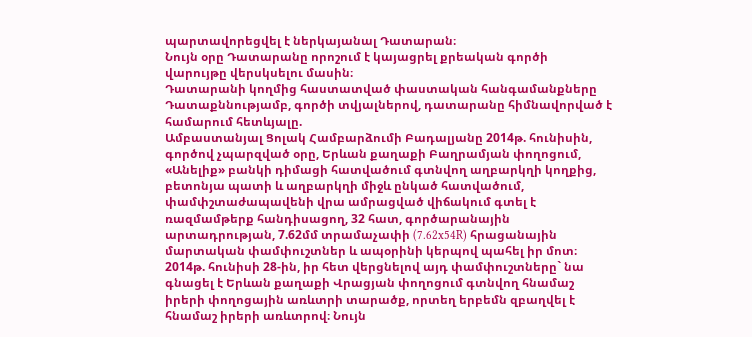պարտավորեցվել է ներկայանալ Դատարան։
Նույն օրը Դատարանը որոշում է կայացրել քրեական գործի վարույթը վերսկսելու մասին։
Դատարանի կողմից հաստատված փաստական հանգամանքները
Դատաքննությամբ, գործի տվյալներով, դատարանը հիմնավորված է համարում հետևյալը.
Ամբաստանյալ Ցոլակ Համբարձումի Բադալյանը 2014թ. հունիսին, գործով չպարզված օրը, Երևան քաղաքի Բաղրամյան փողոցում, «Անելիք» բանկի դիմացի հատվածում գտնվող աղբարկղի կողքից, բետոնյա պատի և աղբարկղի միջև ընկած հատվածում, փամփշտաժապավենի վրա ամրացված վիճակում գտել է ռազմամթերք հանդիսացող, 32 հատ, գործարանային արտադրության, 7.62մմ տրամաչափի (7.62x54R) հրացանային մարտական փամփուշտներ և ապօրինի կերպով պահել իր մոտ։ 2014թ. հունիսի 28-ին, իր հետ վերցնելով այդ փամփուշտները` նա գնացել է Երևան քաղաքի Վրացյան փողոցում գտնվող հնամաշ իրերի փողոցային առևտրի տարածք, որտեղ երբեմն զբաղվել է հնամաշ իրերի առևտրով։ Նույն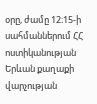օրը, ժամը 12։15-ի սահմաններում ՀՀ ոստիկանության Երևան քաղաքի վարչության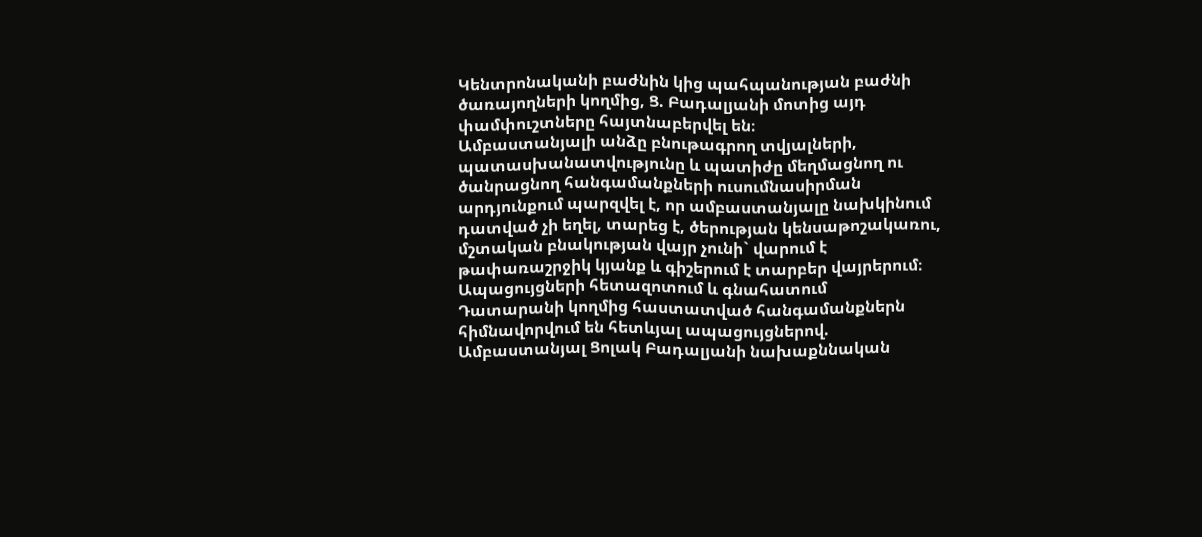Կենտրոնականի բաժնին կից պահպանության բաժնի ծառայողների կողմից, Ց. Բադալյանի մոտից այդ փամփուշտները հայտնաբերվել են։
Ամբաստանյալի անձը բնութագրող տվյալների, պատասխանատվությունը և պատիժը մեղմացնող ու ծանրացնող հանգամանքների ուսումնասիրման արդյունքում պարզվել է, որ ամբաստանյալը նախկինում դատված չի եղել, տարեց է, ծերության կենսաթոշակառու, մշտական բնակության վայր չունի` վարում է թափառաշրջիկ կյանք և գիշերում է տարբեր վայրերում։
Ապացույցների հետազոտում և գնահատում
Դատարանի կողմից հաստատված հանգամանքներն հիմնավորվում են հետևյալ ապացույցներով.
Ամբաստանյալ Ցոլակ Բադալյանի նախաքննական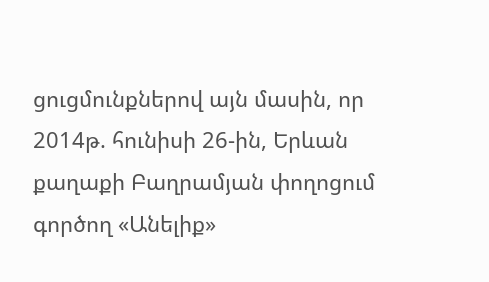ցուցմունքներով այն մասին, որ 2014թ. հունիսի 26-ին, Երևան քաղաքի Բաղրամյան փողոցում գործող «Անելիք»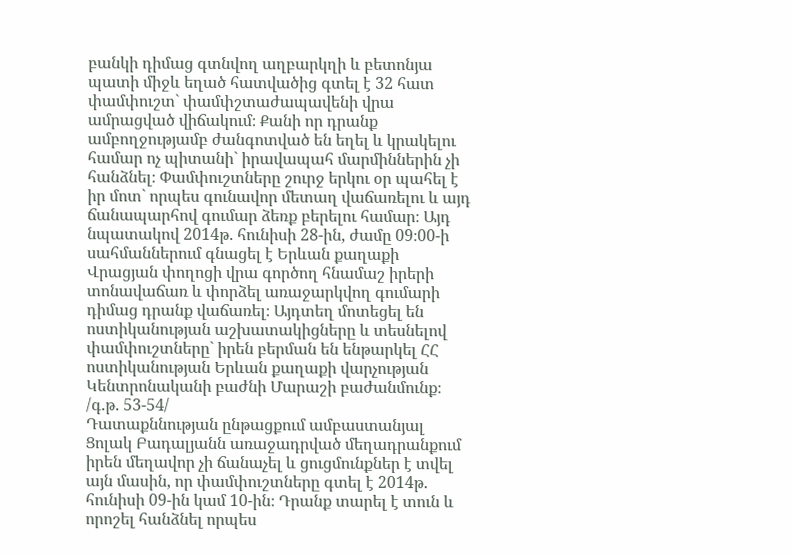բանկի դիմաց գտնվող աղբարկղի և բետոնյա պատի միջև եղած հատվածից գտել է 32 հատ փամփուշտ` փամփշտաժապավենի վրա ամրացված վիճակում։ Քանի որ դրանք ամբողջությամբ ժանգոտված են եղել և կրակելու համար ոչ պիտանի` իրավապահ մարմիններին չի հանձնել։ Փամփուշտները շուրջ երկու օր պահել է իր մոտ` որպես գունավոր մետաղ վաճառելու և այդ ճանապարհով գումար ձեռք բերելու համար։ Այդ նպատակով 2014թ. հունիսի 28-ին, ժամը 09։00-ի սահմաններում գնացել է Երևան քաղաքի Վրացյան փողոցի վրա գործող հնամաշ իրերի տոնավաճառ և փորձել առաջարկվող գումարի դիմաց դրանք վաճառել։ Այդտեղ մոտեցել են ոստիկանության աշխատակիցները և տեսնելով փամփուշտները` իրեն բերման են ենթարկել ՀՀ ոստիկանության Երևան քաղաքի վարչության Կենտրոնականի բաժնի Մարաշի բաժանմունք։
/գ.թ. 53-54/
Դատաքննության ընթացքում ամբաստանյալ Ցոլակ Բադալյանն առաջադրված մեղադրանքում իրեն մեղավոր չի ճանաչել և ցուցմունքներ է տվել այն մասին, որ փամփուշտները գտել է 2014թ. հունիսի 09-ին կամ 10-ին։ Դրանք տարել է տուն և որոշել հանձնել որպես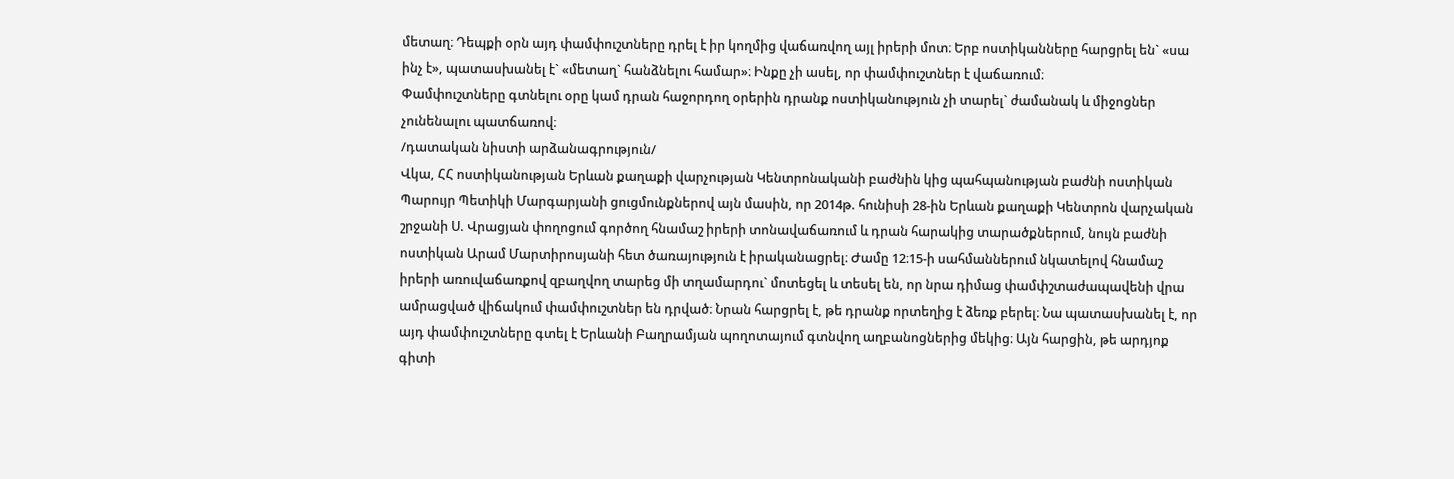մետաղ։ Դեպքի օրն այդ փամփուշտները դրել է իր կողմից վաճառվող այլ իրերի մոտ։ Երբ ոստիկանները հարցրել են` «սա ինչ է», պատասխանել է` «մետաղ` հանձնելու համար»։ Ինքը չի ասել, որ փամփուշտներ է վաճառում։
Փամփուշտները գտնելու օրը կամ դրան հաջորդող օրերին դրանք ոստիկանություն չի տարել` ժամանակ և միջոցներ չունենալու պատճառով։
/դատական նիստի արձանագրություն/
Վկա, ՀՀ ոստիկանության Երևան քաղաքի վարչության Կենտրոնականի բաժնին կից պահպանության բաժնի ոստիկան Պարույր Պետիկի Մարգարյանի ցուցմունքներով այն մասին, որ 2014թ. հունիսի 28-ին Երևան քաղաքի Կենտրոն վարչական շրջանի Ս. Վրացյան փողոցում գործող հնամաշ իրերի տոնավաճառում և դրան հարակից տարածքներում, նույն բաժնի ոստիկան Արամ Մարտիրոսյանի հետ ծառայություն է իրականացրել։ Ժամը 12։15-ի սահմաններում նկատելով հնամաշ իրերի առուվաճառքով զբաղվող տարեց մի տղամարդու` մոտեցել և տեսել են, որ նրա դիմաց փամփշտաժապավենի վրա ամրացված վիճակում փամփուշտներ են դրված։ Նրան հարցրել է, թե դրանք որտեղից է ձեռք բերել։ Նա պատասխանել է, որ այդ փամփուշտները գտել է Երևանի Բաղրամյան պողոտայում գտնվող աղբանոցներից մեկից։ Այն հարցին, թե արդյոք գիտի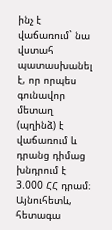ինչ է վաճառում` նա վստահ պատասխանել է, որ որպես գունավոր մետաղ (պղինձ) է վաճառում և դրանց դիմաց խնդրում է 3.000 ՀՀ դրամ։
Այնուհետև, հետագա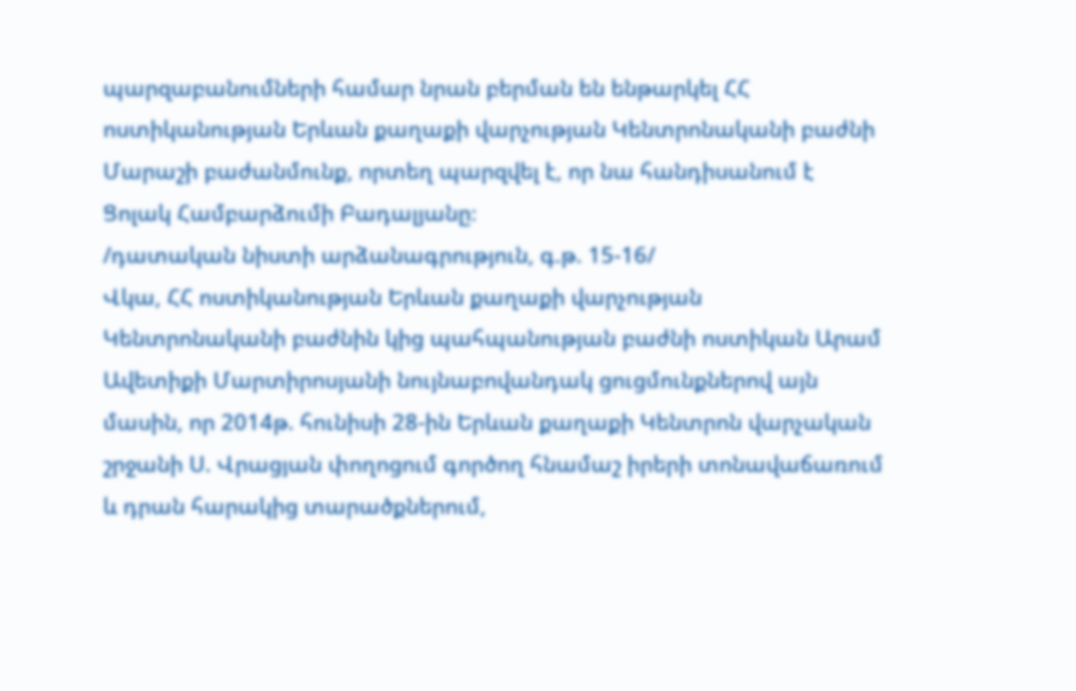պարզաբանումների համար նրան բերման են ենթարկել ՀՀ ոստիկանության Երևան քաղաքի վարչության Կենտրոնականի բաժնի Մարաշի բաժանմունք, որտեղ պարզվել է, որ նա հանդիսանում է Ցոլակ Համբարձումի Բադալյանը։
/դատական նիստի արձանագրություն, գ.թ. 15-16/
Վկա, ՀՀ ոստիկանության Երևան քաղաքի վարչության Կենտրոնականի բաժնին կից պահպանության բաժնի ոստիկան Արամ Ավետիքի Մարտիրոսյանի նույնաբովանդակ ցուցմունքներով այն մասին, որ 2014թ. հունիսի 28-ին Երևան քաղաքի Կենտրոն վարչական շրջանի Ս. Վրացյան փողոցում գործող հնամաշ իրերի տոնավաճառում և դրան հարակից տարածքներում,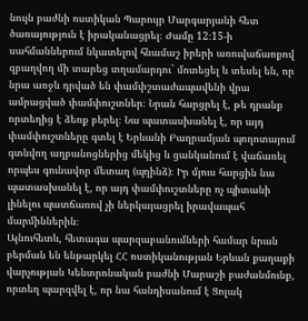նույն բաժնի ոստիկան Պարույր Մարգարյանի հետ ծառայություն է իրականացրել։ Ժամը 12։15-ի սահմաններում նկատելով հնամաշ իրերի առուվաճառքով զբաղվող մի տարեց տղամարդու` մոտեցել և տեսել են, որ նրա առջև դրված են փամփշտաժապավենի վրա ամրացված փամփուշտներ։ Նրան հարցրել է, թե դրանք որտեղից է ձեռք բերել։ Նա պատասխանել է, որ այդ փամփուշտները գտել է Երևանի Բաղրամյան պողոտայում գտնվող աղբանոցներից մեկից և ցանկանում է վաճառել որպես գունավոր մետաղ (պղինձ)։ Իր մյուս հարցին նա պատասխանել է, որ այդ փամփուշտները ոչ պիտանի լինելու պատճառով չի ներկայացրել իրավապահ մարմիններին։
Այնուհետև, հետագա պարզաբանումների համար նրան բերման են ենթարկել ՀՀ ոստիկանության Երևան քաղաքի վարչության Կենտրոնական բաժնի Մարաշի բաժանմունք, որտեղ պարզվել է, որ նա հանդիսանում է Ցոլակ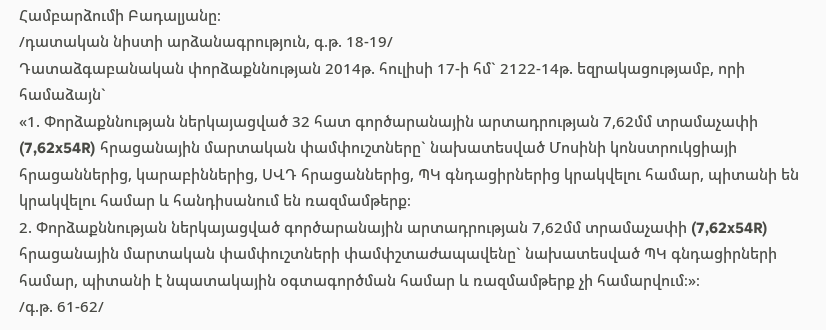Համբարձումի Բադալյանը։
/դատական նիստի արձանագրություն, գ.թ. 18-19/
Դատաձգաբանական փորձաքննության 2014թ. հուլիսի 17-ի հմ` 2122-14թ. եզրակացությամբ, որի համաձայն`
«1. Փորձաքննության ներկայացված 32 հատ գործարանային արտադրության 7,62մմ տրամաչափի (7,62x54R) հրացանային մարտական փամփուշտները` նախատեսված Մոսինի կոնստրուկցիայի հրացաններից, կարաբիններից, ՍՎԴ հրացաններից, ՊԿ գնդացիրներից կրակվելու համար, պիտանի են կրակվելու համար և հանդիսանում են ռազմամթերք։
2. Փորձաքննության ներկայացված գործարանային արտադրության 7,62մմ տրամաչափի (7,62x54R) հրացանային մարտական փամփուշտների փամփշտաժապավենը` նախատեսված ՊԿ գնդացիրների համար, պիտանի է նպատակային օգտագործման համար և ռազմամթերք չի համարվում։»։
/գ.թ. 61-62/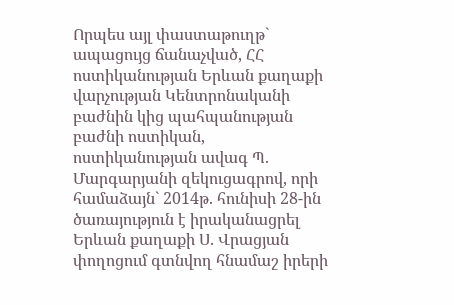Որպես այլ փաստաթուղթ` ապացույց ճանաչված, ՀՀ ոստիկանության Երևան քաղաքի վարչության Կենտրոնականի բաժնին կից պահպանության բաժնի ոստիկան, ոստիկանության ավագ Պ. Մարգարյանի զեկուցագրով, որի համաձայն` 2014թ. հունիսի 28-ին ծառայություն է իրականացրել Երևան քաղաքի Ս. Վրացյան փողոցում գտնվող հնամաշ իրերի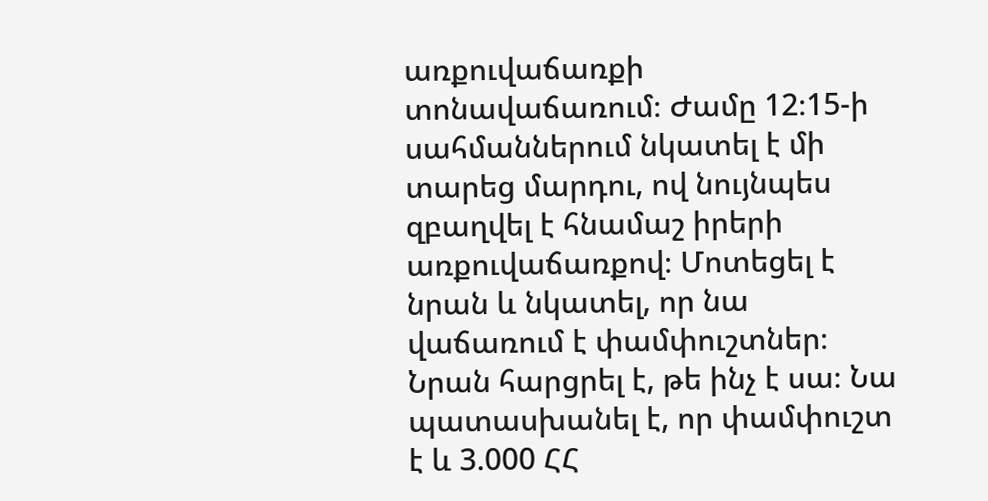առքուվաճառքի տոնավաճառում։ Ժամը 12։15-ի սահմաններում նկատել է մի տարեց մարդու, ով նույնպես զբաղվել է հնամաշ իրերի առքուվաճառքով։ Մոտեցել է նրան և նկատել, որ նա վաճառում է փամփուշտներ։ Նրան հարցրել է, թե ինչ է սա։ Նա պատասխանել է, որ փամփուշտ է և 3.000 ՀՀ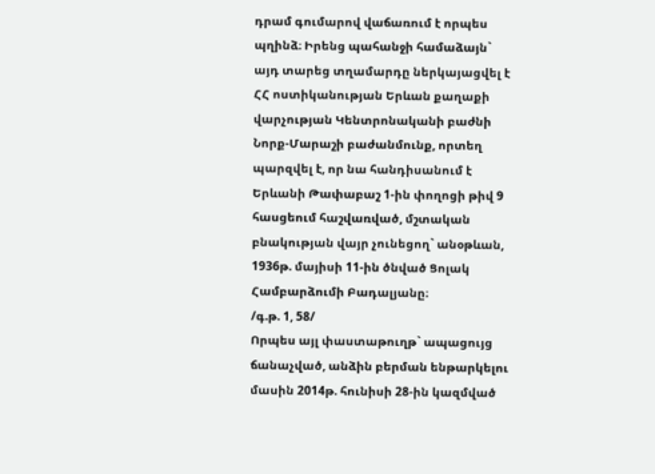դրամ գումարով վաճառում է որպես պղինձ։ Իրենց պահանջի համաձայն` այդ տարեց տղամարդը ներկայացվել է ՀՀ ոստիկանության Երևան քաղաքի վարչության Կենտրոնականի բաժնի Նորք-Մարաշի բաժանմունք, որտեղ պարզվել է, որ նա հանդիսանում է Երևանի Թափաբաշ 1-ին փողոցի թիվ 9 հասցեում հաշվառված, մշտական բնակության վայր չունեցող` անօթևան, 1936թ. մայիսի 11-ին ծնված Ցոլակ Համբարձումի Բադալյանը։
/գ.թ. 1, 58/
Որպես այլ փաստաթուղթ` ապացույց ճանաչված, անձին բերման ենթարկելու մասին 2014թ. հունիսի 28-ին կազմված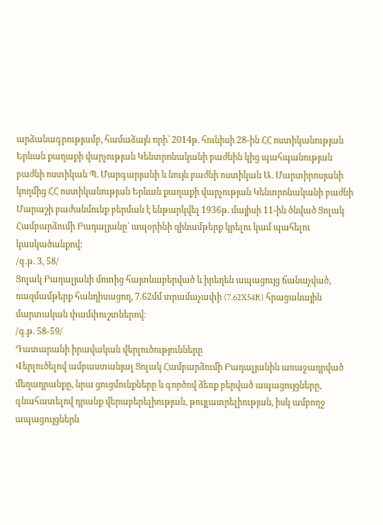արձանագրությամբ, համաձայն որի` 2014թ. հունիսի 28-ին ՀՀ ոստիկանության Երևան քաղաքի վարչության Կենտրոնականի բաժնին կից պահպանության բաժնի ոստիկան Պ. Մարգարյանի և նույն բաժնի ոստիկան Ա. Մարտիրոսյանի կողմից ՀՀ ոստիկանության Երևան քաղաքի վարչության Կենտրոնականի բաժնի Մարաշի բաժանմունք բերման է ենթարկվել 1936թ. մայիսի 11-ին ծնված Ցոլակ Համբարձումի Բադալյանը` ապօրինի զինամթերք կրելու կամ պահելու կասկածանքով։
/գ.թ. 3, 58/
Ցոլակ Բադալյանի մոտից հայտնաբերված և իրեղեն ապացույց ճանաչված, ռազմամթերք հանդիսացող, 7.62մմ տրամաչափի (7.62X54R) հրացանային մարտական փամփուշտներով։
/գ.թ. 58-59/
Դատարանի իրավական վերլուծությունները
Վերլուծելով ամբաստանյալ Ցոլակ Համբարձումի Բադալյանին առաջադրված մեղադրանքը, նրա ցուցմունքները և գործով ձեռք բերված ապացույցները, գնահատելով դրանք վերաբերելիության, թույլատրելիության, իսկ ամբողջ ապացույցներն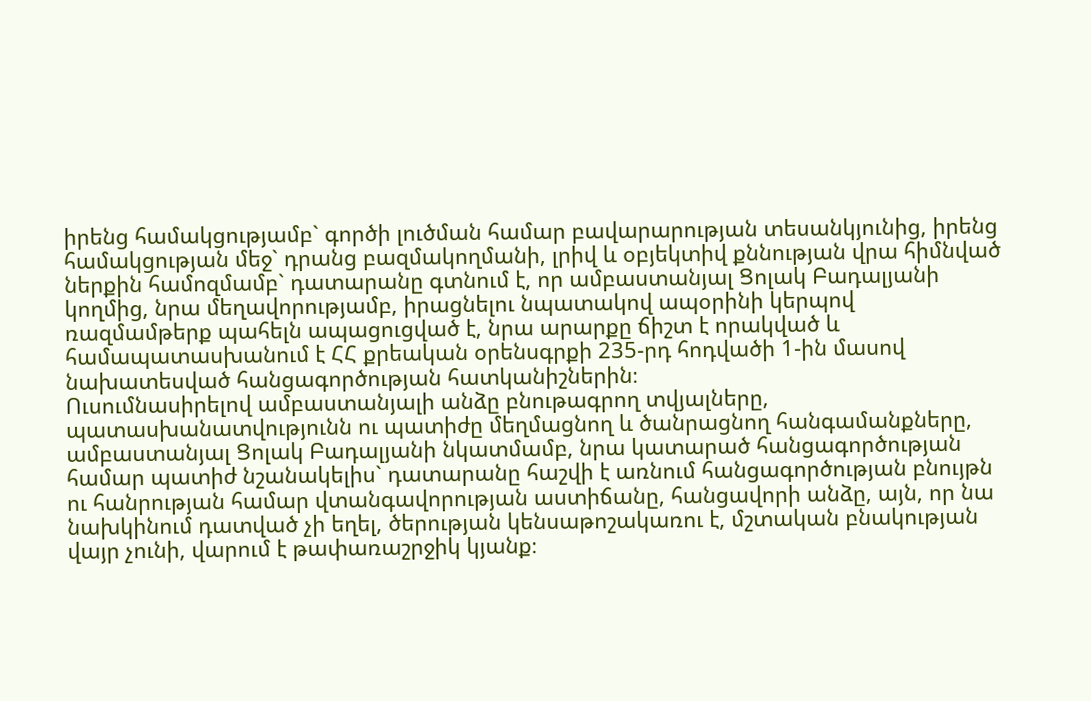իրենց համակցությամբ` գործի լուծման համար բավարարության տեսանկյունից, իրենց համակցության մեջ` դրանց բազմակողմանի, լրիվ և օբյեկտիվ քննության վրա հիմնված ներքին համոզմամբ` դատարանը գտնում է, որ ամբաստանյալ Ցոլակ Բադալյանի կողմից, նրա մեղավորությամբ, իրացնելու նպատակով ապօրինի կերպով ռազմամթերք պահելն ապացուցված է, նրա արարքը ճիշտ է որակված և համապատասխանում է ՀՀ քրեական օրենսգրքի 235-րդ հոդվածի 1-ին մասով նախատեսված հանցագործության հատկանիշներին։
Ուսումնասիրելով ամբաստանյալի անձը բնութագրող տվյալները, պատասխանատվությունն ու պատիժը մեղմացնող և ծանրացնող հանգամանքները, ամբաստանյալ Ցոլակ Բադալյանի նկատմամբ, նրա կատարած հանցագործության համար պատիժ նշանակելիս` դատարանը հաշվի է առնում հանցագործության բնույթն ու հանրության համար վտանգավորության աստիճանը, հանցավորի անձը, այն, որ նա նախկինում դատված չի եղել, ծերության կենսաթոշակառու է, մշտական բնակության վայր չունի, վարում է թափառաշրջիկ կյանք։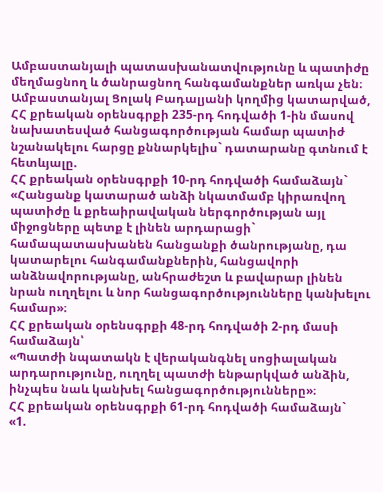Ամբաստանյալի պատասխանատվությունը և պատիժը մեղմացնող և ծանրացնող հանգամանքներ առկա չեն։
Ամբաստանյալ Ցոլակ Բադալյանի կողմից կատարված, ՀՀ քրեական օրենսգրքի 235-րդ հոդվածի 1-ին մասով նախատեսված հանցագործության համար պատիժ նշանակելու հարցը քննարկելիս` դատարանը գտնում է հետևյալը.
ՀՀ քրեական օրենսգրքի 10-րդ հոդվածի համաձայն`
«Հանցանք կատարած անձի նկատմամբ կիրառվող պատիժը և քրեաիրավական ներգործության այլ միջոցները պետք է լինեն արդարացի` համապատասխանեն հանցանքի ծանրությանը, դա կատարելու հանգամանքներին, հանցավորի անձնավորությանը, անհրաժեշտ և բավարար լինեն նրան ուղղելու և նոր հանցագործությունները կանխելու համար»։
ՀՀ քրեական օրենսգրքի 48-րդ հոդվածի 2-րդ մասի համաձայն՝
«Պատժի նպատակն է վերականգնել սոցիալական արդարությունը, ուղղել պատժի ենթարկված անձին, ինչպես նաև կանխել հանցագործությունները»։
ՀՀ քրեական օրենսգրքի 61-րդ հոդվածի համաձայն`
«1.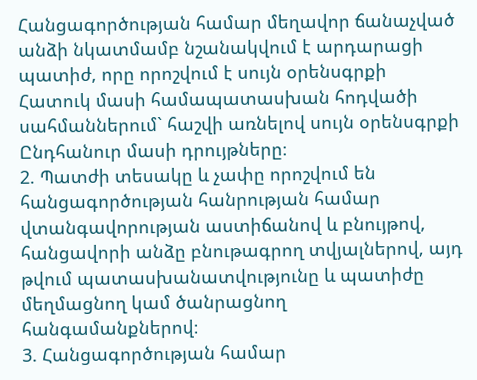Հանցագործության համար մեղավոր ճանաչված անձի նկատմամբ նշանակվում է արդարացի պատիժ, որը որոշվում է սույն օրենսգրքի Հատուկ մասի համապատասխան հոդվածի սահմաններում` հաշվի առնելով սույն օրենսգրքի Ընդհանուր մասի դրույթները։
2. Պատժի տեսակը և չափը որոշվում են հանցագործության հանրության համար վտանգավորության աստիճանով և բնույթով, հանցավորի անձը բնութագրող տվյալներով, այդ թվում պատասխանատվությունը և պատիժը մեղմացնող կամ ծանրացնող հանգամանքներով։
3. Հանցագործության համար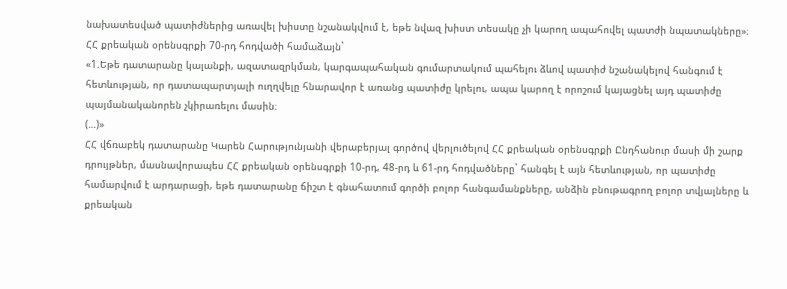նախատեսված պատիժներից առավել խիստը նշանակվում է, եթե նվազ խիստ տեսակը չի կարող ապահովել պատժի նպատակները»։
ՀՀ քրեական օրենսգրքի 70-րդ հոդվածի համաձայն`
«1.Եթե դատարանը կալանքի, ազատազրկման, կարգապահական գումարտակում պահելու ձևով պատիժ նշանակելով հանգում է հետևության, որ դատապարտյալի ուղղվելը հնարավոր է առանց պատիժը կրելու, ապա կարող է որոշում կայացնել այդ պատիժը պայմանականորեն չկիրառելու մասին։
(…)»
ՀՀ վճռաբեկ դատարանը Կարեն Հարությունյանի վերաբերյալ գործով վերլուծելով ՀՀ քրեական օրենսգրքի Ընդհանուր մասի մի շարք դրույթներ, մասնավորապես ՀՀ քրեական օրենսգրքի 10-րդ, 48-րդ և 61-րդ հոդվածները` հանգել է այն հետևության, որ պատիժը համարվում է արդարացի, եթե դատարանը ճիշտ է գնահատում գործի բոլոր հանգամանքները, անձին բնութագրող բոլոր տվյալները և քրեական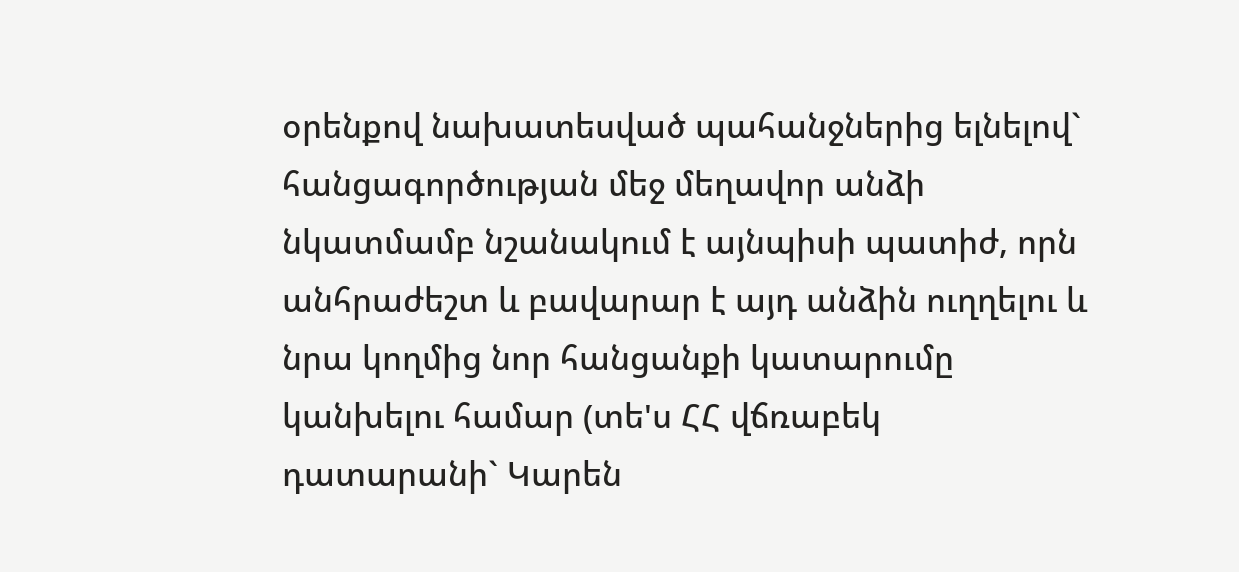օրենքով նախատեսված պահանջներից ելնելով` հանցագործության մեջ մեղավոր անձի նկատմամբ նշանակում է այնպիսի պատիժ, որն անհրաժեշտ և բավարար է այդ անձին ուղղելու և նրա կողմից նոր հանցանքի կատարումը կանխելու համար (տե'ս ՀՀ վճռաբեկ դատարանի` Կարեն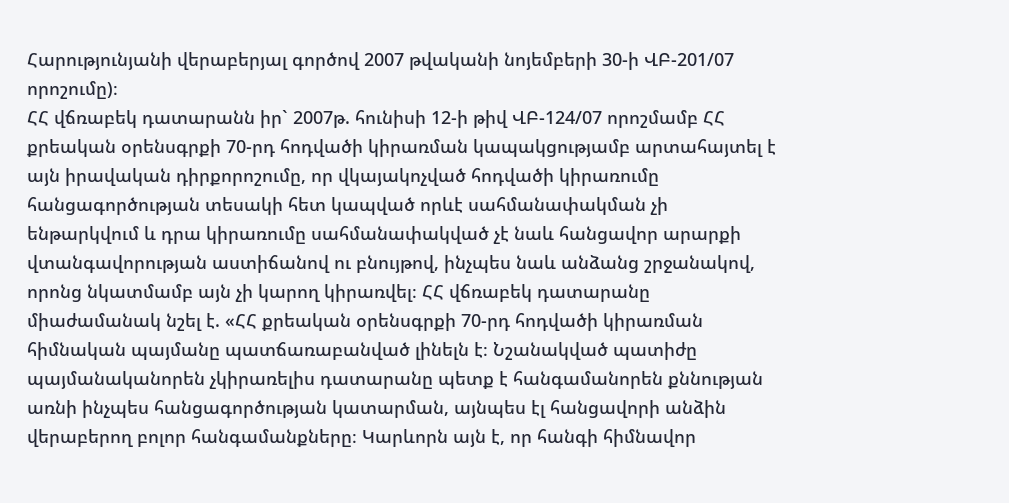Հարությունյանի վերաբերյալ գործով 2007 թվականի նոյեմբերի 30-ի ՎԲ-201/07 որոշումը)։
ՀՀ վճռաբեկ դատարանն իր` 2007թ. հունիսի 12-ի թիվ ՎԲ-124/07 որոշմամբ ՀՀ քրեական օրենսգրքի 70-րդ հոդվածի կիրառման կապակցությամբ արտահայտել է այն իրավական դիրքորոշումը, որ վկայակոչված հոդվածի կիրառումը հանցագործության տեսակի հետ կապված որևէ սահմանափակման չի ենթարկվում և դրա կիրառումը սահմանափակված չէ նաև հանցավոր արարքի վտանգավորության աստիճանով ու բնույթով, ինչպես նաև անձանց շրջանակով, որոնց նկատմամբ այն չի կարող կիրառվել։ ՀՀ վճռաբեկ դատարանը միաժամանակ նշել է. «ՀՀ քրեական օրենսգրքի 70-րդ հոդվածի կիրառման հիմնական պայմանը պատճառաբանված լինելն է։ Նշանակված պատիժը պայմանականորեն չկիրառելիս դատարանը պետք է հանգամանորեն քննության առնի ինչպես հանցագործության կատարման, այնպես էլ հանցավորի անձին վերաբերող բոլոր հանգամանքները։ Կարևորն այն է, որ հանգի հիմնավոր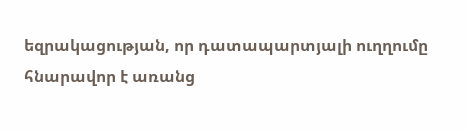եզրակացության, որ դատապարտյալի ուղղումը հնարավոր է առանց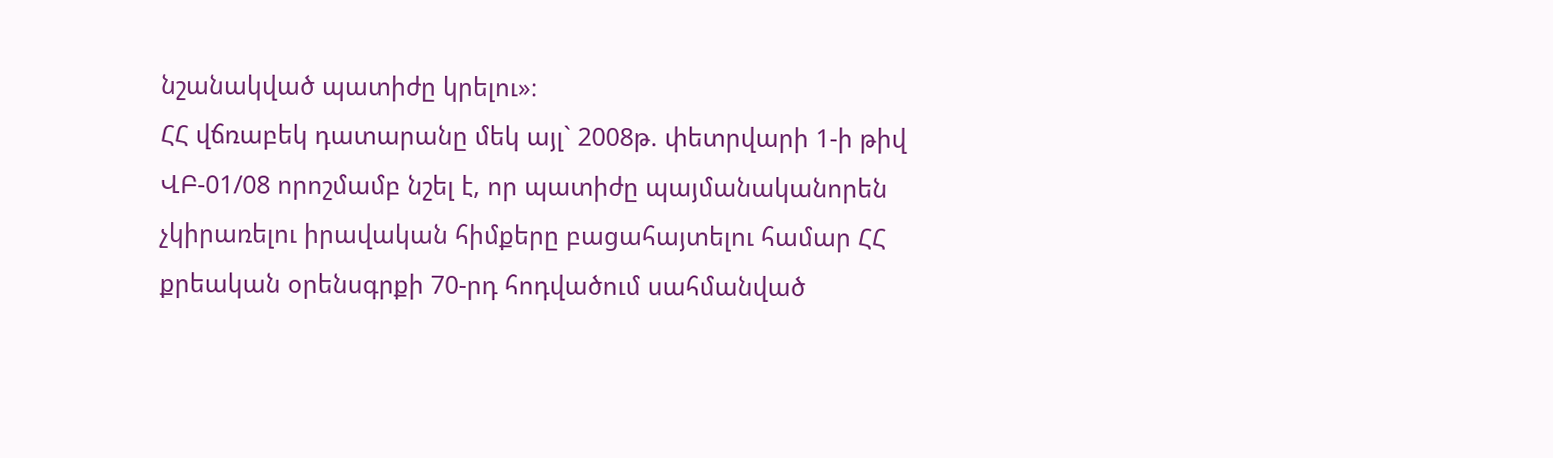նշանակված պատիժը կրելու»։
ՀՀ վճռաբեկ դատարանը մեկ այլ` 2008թ. փետրվարի 1-ի թիվ ՎԲ-01/08 որոշմամբ նշել է, որ պատիժը պայմանականորեն չկիրառելու իրավական հիմքերը բացահայտելու համար ՀՀ քրեական օրենսգրքի 70-րդ հոդվածում սահմանված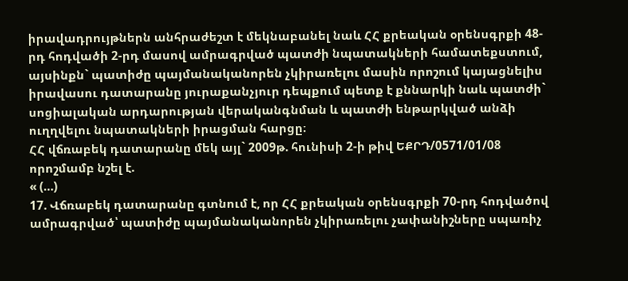իրավադրույթներն անհրաժեշտ է մեկնաբանել նաև ՀՀ քրեական օրենսգրքի 48-րդ հոդվածի 2-րդ մասով ամրագրված պատժի նպատակների համատեքստում, այսինքն` պատիժը պայմանականորեն չկիրառելու մասին որոշում կայացնելիս իրավասու դատարանը յուրաքանչյուր դեպքում պետք է քննարկի նաև պատժի` սոցիալական արդարության վերականգնման և պատժի ենթարկված անձի ուղղվելու նպատակների իրացման հարցը։
ՀՀ վճռաբեկ դատարանը մեկ այլ` 2009թ. հունիսի 2-ի թիվ ԵՔՐԴ/0571/01/08 որոշմամբ նշել է.
« (…)
17. Վճռաբեկ դատարանը գտնում է, որ ՀՀ քրեական օրենսգրքի 70-րդ հոդվածով ամրագրված՝ պատիժը պայմանականորեն չկիրառելու չափանիշները սպառիչ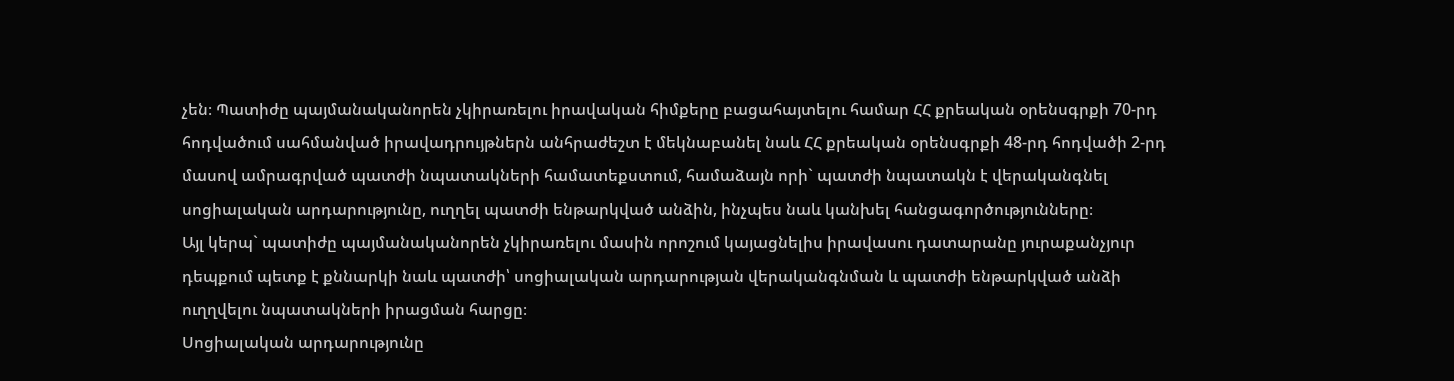չեն։ Պատիժը պայմանականորեն չկիրառելու իրավական հիմքերը բացահայտելու համար ՀՀ քրեական օրենսգրքի 70-րդ հոդվածում սահմանված իրավադրույթներն անհրաժեշտ է մեկնաբանել նաև ՀՀ քրեական օրենսգրքի 48-րդ հոդվածի 2-րդ մասով ամրագրված պատժի նպատակների համատեքստում, համաձայն որի` պատժի նպատակն է վերականգնել սոցիալական արդարությունը, ուղղել պատժի ենթարկված անձին, ինչպես նաև կանխել հանցագործությունները։
Այլ կերպ` պատիժը պայմանականորեն չկիրառելու մասին որոշում կայացնելիս իրավասու դատարանը յուրաքանչյուր դեպքում պետք է քննարկի նաև պատժի՝ սոցիալական արդարության վերականգնման և պատժի ենթարկված անձի ուղղվելու նպատակների իրացման հարցը։
Սոցիալական արդարությունը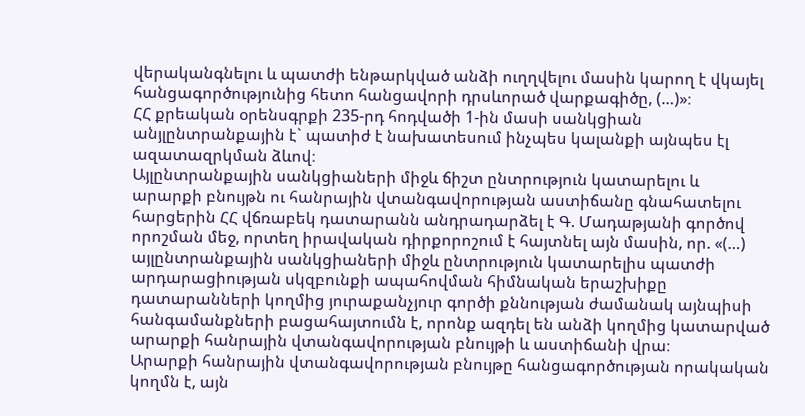վերականգնելու և պատժի ենթարկված անձի ուղղվելու մասին կարող է վկայել հանցագործությունից հետո հանցավորի դրսևորած վարքագիծը, (…)»։
ՀՀ քրեական օրենսգրքի 235-րդ հոդվածի 1-ին մասի սանկցիան անյլընտրանքային է` պատիժ է նախատեսում ինչպես կալանքի այնպես էլ ազատազրկման ձևով։
Այլընտրանքային սանկցիաների միջև ճիշտ ընտրություն կատարելու և արարքի բնույթն ու հանրային վտանգավորության աստիճանը գնահատելու հարցերին ՀՀ վճռաբեկ դատարանն անդրադարձել է Գ. Մադաթյանի գործով որոշման մեջ, որտեղ իրավական դիրքորոշում է հայտնել այն մասին, որ. «(…) այլընտրանքային սանկցիաների միջև ընտրություն կատարելիս պատժի արդարացիության սկզբունքի ապահովման հիմնական երաշխիքը դատարանների կողմից յուրաքանչյուր գործի քննության ժամանակ այնպիսի հանգամանքների բացահայտումն է, որոնք ազդել են անձի կողմից կատարված արարքի հանրային վտանգավորության բնույթի և աստիճանի վրա։
Արարքի հանրային վտանգավորության բնույթը հանցագործության որակական կողմն է, այն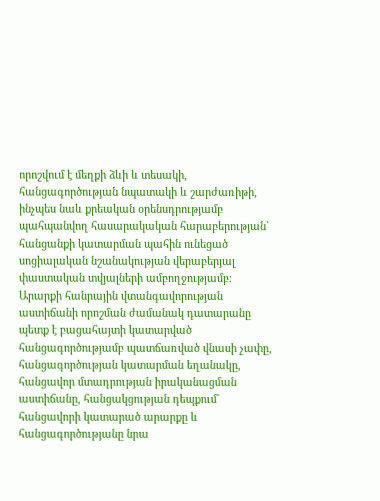որոշվում է մեղքի ձևի և տեսակի, հանցագործության նպատակի և շարժառիթի, ինչպես նաև քրեական օրենսդրությամբ պահպանվող հասարակական հարաբերության` հանցանքի կատարման պահին ունեցած սոցիալական նշանակության վերաբերյալ փաստական տվյալների ամբողջությամբ։
Արարքի հանրային վտանգավորության աստիճանի որոշման ժամանակ դատարանը պետք է բացահայտի կատարված հանցագործությամբ պատճառված վնասի չափը, հանցագործության կատարման եղանակը, հանցավոր մտադրության իրականացման աստիճանը, հանցակցության դեպքում` հանցավորի կատարած արարքը և հանցագործությանը նրա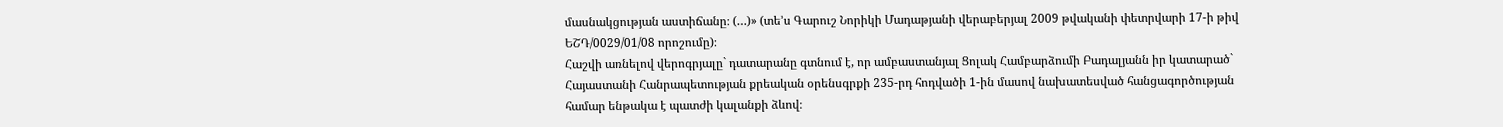մասնակցության աստիճանը։ (…)» (տե’ս Գարուշ Նորիկի Մադաթյանի վերաբերյալ 2009 թվականի փետրվարի 17-ի թիվ ԵՇԴ/0029/01/08 որոշումը)։
Հաշվի առնելով վերոգրյալը` դատարանը գտնում է, որ ամբաստանյալ Ցոլակ Համբարձումի Բադալյանն իր կատարած` Հայաստանի Հանրապետության քրեական օրենսգրքի 235-րդ հոդվածի 1-ին մասով նախատեսված հանցագործության համար ենթակա է պատժի կալանքի ձևով։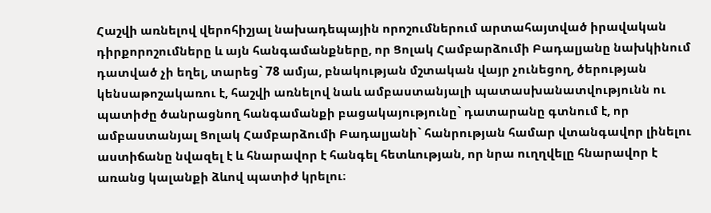Հաշվի առնելով վերոհիշյալ նախադեպային որոշումներում արտահայտված իրավական դիրքորոշումները և այն հանգամանքները, որ Ցոլակ Համբարձումի Բադալյանը նախկինում դատված չի եղել, տարեց` 78 ամյա, բնակության մշտական վայր չունեցող, ծերության կենսաթոշակառու է, հաշվի առնելով նաև ամբաստանյալի պատասխանատվությունն ու պատիժը ծանրացնող հանգամանքի բացակայությունը` դատարանը գտնում է, որ ամբաստանյալ Ցոլակ Համբարձումի Բադալյանի` հանրության համար վտանգավոր լինելու աստիճանը նվազել է և հնարավոր է հանգել հետևության, որ նրա ուղղվելը հնարավոր է առանց կալանքի ձևով պատիժ կրելու։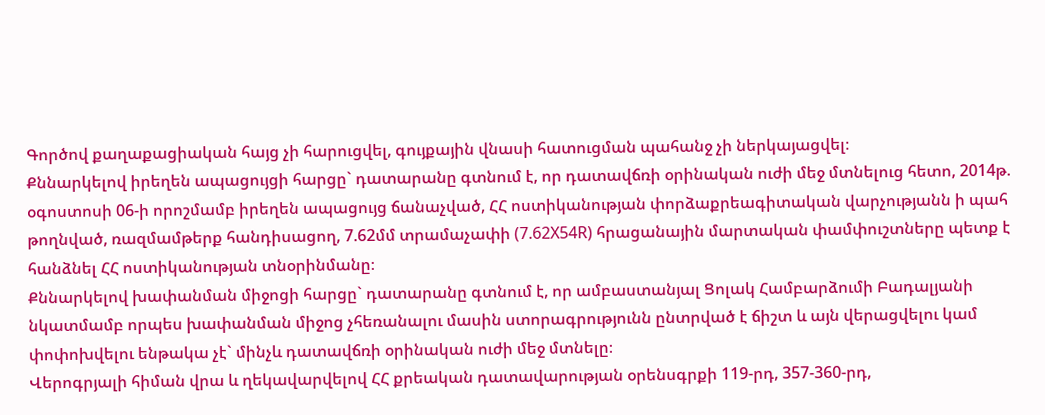Գործով քաղաքացիական հայց չի հարուցվել, գույքային վնասի հատուցման պահանջ չի ներկայացվել։
Քննարկելով իրեղեն ապացույցի հարցը` դատարանը գտնում է, որ դատավճռի օրինական ուժի մեջ մտնելուց հետո, 2014թ. օգոստոսի 06-ի որոշմամբ իրեղեն ապացույց ճանաչված, ՀՀ ոստիկանության փորձաքրեագիտական վարչությանն ի պահ թողնված, ռազմամթերք հանդիսացող, 7.62մմ տրամաչափի (7.62X54R) հրացանային մարտական փամփուշտները պետք է հանձնել ՀՀ ոստիկանության տնօրինմանը։
Քննարկելով խափանման միջոցի հարցը` դատարանը գտնում է, որ ամբաստանյալ Ցոլակ Համբարձումի Բադալյանի նկատմամբ որպես խափանման միջոց չհեռանալու մասին ստորագրությունն ընտրված է ճիշտ և այն վերացվելու կամ փոփոխվելու ենթակա չէ` մինչև դատավճռի օրինական ուժի մեջ մտնելը։
Վերոգրյալի հիման վրա և ղեկավարվելով ՀՀ քրեական դատավարության օրենսգրքի 119-րդ, 357-360-րդ,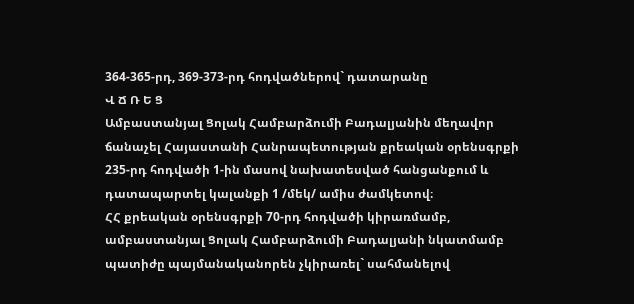364-365-րդ, 369-373-րդ հոդվածներով` դատարանը
Վ Ճ Ռ Ե Ց
Ամբաստանյալ Ցոլակ Համբարձումի Բադալյանին մեղավոր ճանաչել Հայաստանի Հանրապետության քրեական օրենսգրքի 235-րդ հոդվածի 1-ին մասով նախատեսված հանցանքում և դատապարտել կալանքի 1 /մեկ/ ամիս ժամկետով։
ՀՀ քրեական օրենսգրքի 70-րդ հոդվածի կիրառմամբ, ամբաստանյալ Ցոլակ Համբարձումի Բադալյանի նկատմամբ պատիժը պայմանականորեն չկիրառել` սահմանելով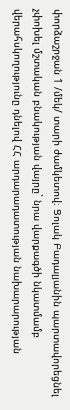փորձաշրջան 1 /մեկ/ տարի ժամկետով։ Ցոլակ Բադալյանին պարտավորեցնել չփոխել մշտական բնակության վայրը` նրա վարքագծի նկատմամբ վերահսկողությունը դնելով ՀՀ արդարադատության նախարարության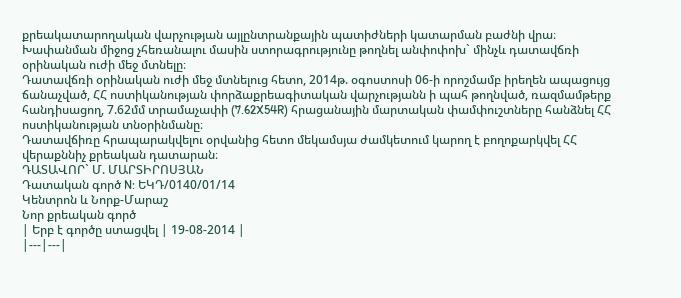քրեակատարողական վարչության այլընտրանքային պատիժների կատարման բաժնի վրա։
Խափանման միջոց չհեռանալու մասին ստորագրությունը թողնել անփոփոխ` մինչև դատավճռի օրինական ուժի մեջ մտնելը։
Դատավճռի օրինական ուժի մեջ մտնելուց հետո, 2014թ. օգոստոսի 06-ի որոշմամբ իրեղեն ապացույց ճանաչված, ՀՀ ոստիկանության փորձաքրեագիտական վարչությանն ի պահ թողնված, ռազմամթերք հանդիսացող, 7.62մմ տրամաչափի (7.62X54R) հրացանային մարտական փամփուշտները հանձնել ՀՀ ոստիկանության տնօրինմանը։
Դատավճիռը հրապարակվելու օրվանից հետո մեկամսյա ժամկետում կարող է բողոքարկվել ՀՀ վերաքննիչ քրեական դատարան։
ԴԱՏԱՎՈՐ` Մ. ՄԱՐՏԻՐՈՍՅԱՆ
Դատական գործ N: ԵԿԴ/0140/01/14
Կենտրոն և Նորք-Մարաշ
Նոր քրեական գործ
| Երբ է գործը ստացվել | 19-08-2014 |
|---|---|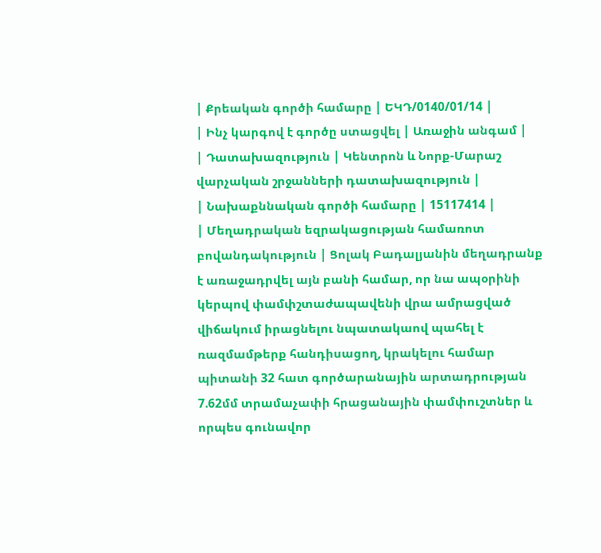| Քրեական գործի համարը | ԵԿԴ/0140/01/14 |
| Ինչ կարգով է գործը ստացվել | Առաջին անգամ |
| Դատախազություն | Կենտրոն և Նորք-Մարաշ վարչական շրջանների դատախազություն |
| Նախաքննական գործի համարը | 15117414 |
| Մեղադրական եզրակացության համառոտ բովանդակություն | Ցոլակ Բադալյանին մեղադրանք է առաջադրվել այն բանի համար, որ նա ապօրինի կերպով փամփշտաժապավենի վրա ամրացված վիճակում իրացնելու նպատակաով պահել է ռազմամթերք հանդիսացող, կրակելու համար պիտանի 32 հատ գործարանային արտադրության 7.62մմ տրամաչափի հրացանային փամփուշտներ և որպես գունավոր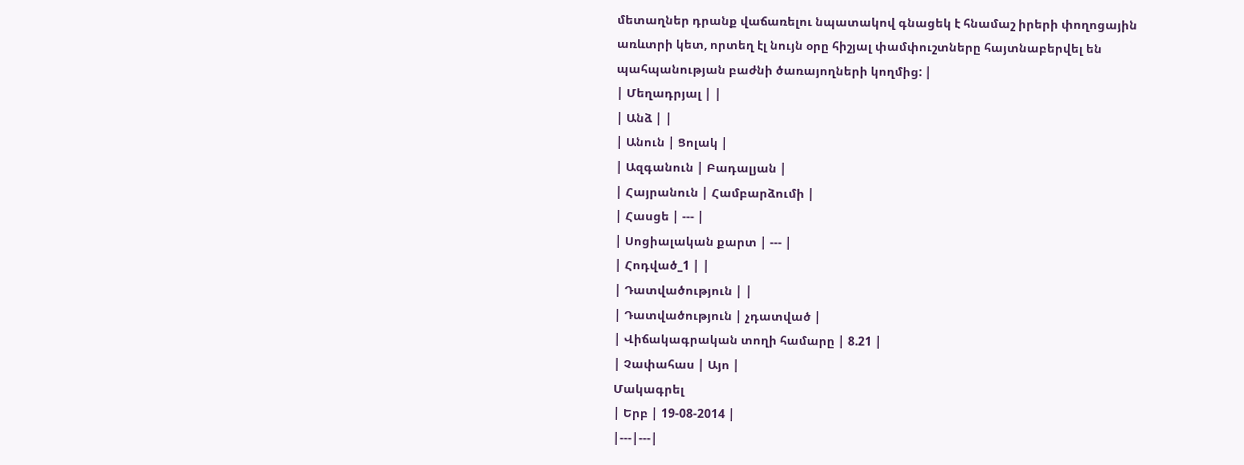մետաղներ դրանք վաճառելու նպատակով գնացեկ է հնամաշ իրերի փողոցային առևտրի կետ, որտեղ էլ նույն օրը հիշյալ փամփուշտները հայտնաբերվել են պահպանության բաժնի ծառայողների կողմից: |
| Մեղադրյալ | |
| Անձ | |
| Անուն | Ցոլակ |
| Ազգանուն | Բադալյան |
| Հայրանուն | Համբարձումի |
| Հասցե | --- |
| Սոցիալական քարտ | --- |
| Հոդված_1 | |
| Դատվածություն | |
| Դատվածություն | չդատված |
| Վիճակագրական տողի համարը | 8.21 |
| Չափահաս | Այո |
Մակագրել
| Երբ | 19-08-2014 |
|---|---|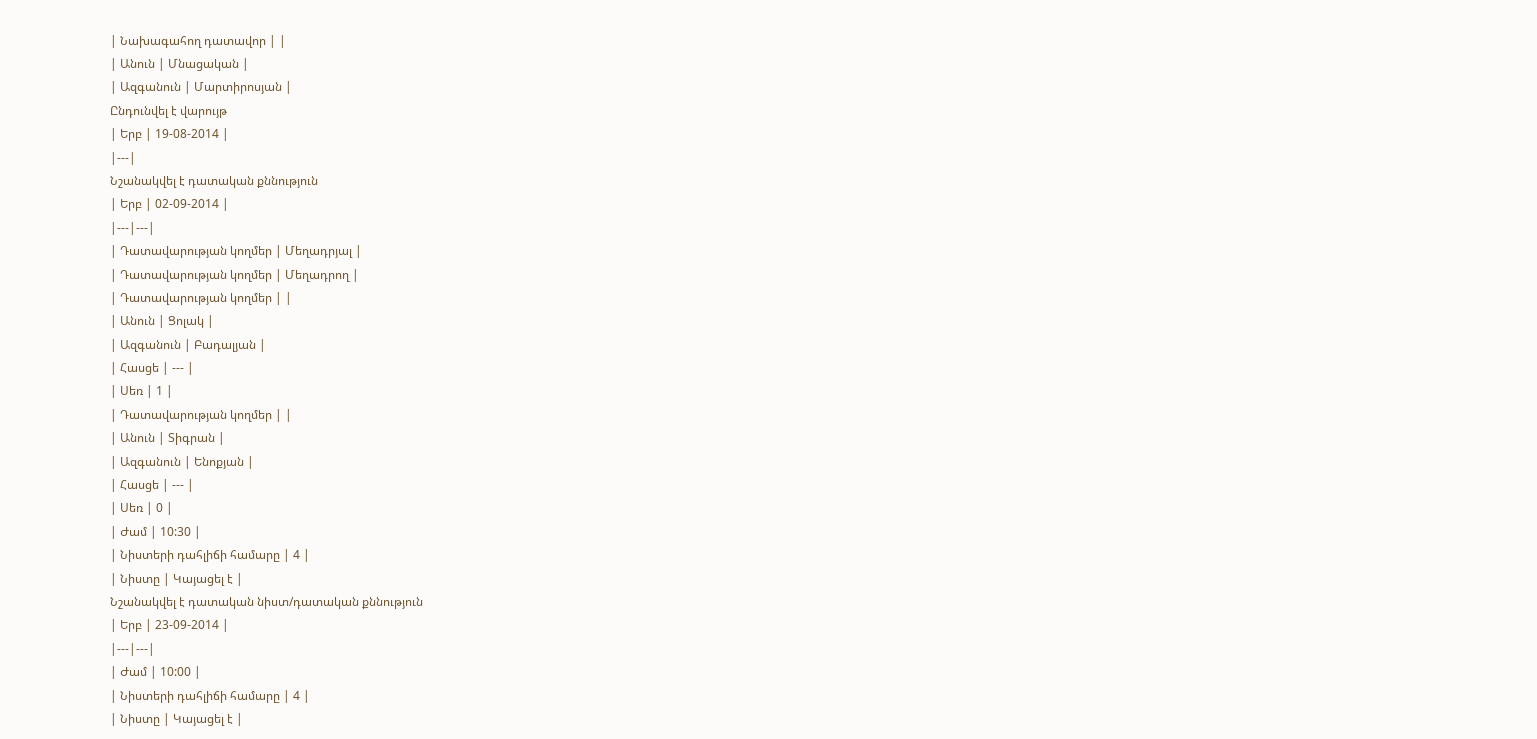| Նախագահող դատավոր | |
| Անուն | Մնացական |
| Ազգանուն | Մարտիրոսյան |
Ընդունվել է վարույթ
| Երբ | 19-08-2014 |
|---|
Նշանակվել է դատական քննություն
| Երբ | 02-09-2014 |
|---|---|
| Դատավարության կողմեր | Մեղադրյալ |
| Դատավարության կողմեր | Մեղադրող |
| Դատավարության կողմեր | |
| Անուն | Ցոլակ |
| Ազգանուն | Բադալյան |
| Հասցե | --- |
| Սեռ | 1 |
| Դատավարության կողմեր | |
| Անուն | Տիգրան |
| Ազգանուն | Ենոքյան |
| Հասցե | --- |
| Սեռ | 0 |
| Ժամ | 10:30 |
| Նիստերի դահլիճի համարը | 4 |
| Նիստը | Կայացել է |
Նշանակվել է դատական նիստ/դատական քննություն
| Երբ | 23-09-2014 |
|---|---|
| Ժամ | 10:00 |
| Նիստերի դահլիճի համարը | 4 |
| Նիստը | Կայացել է |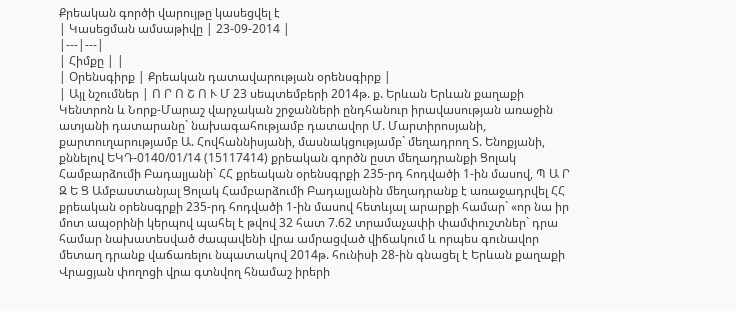Քրեական գործի վարույթը կասեցվել է
| Կասեցման ամսաթիվը | 23-09-2014 |
|---|---|
| Հիմքը | |
| Օրենսգիրք | Քրեական դատավարության օրենսգիրք |
| Այլ նշումներ | Ո Ր Ո Շ Ո Ւ Մ 23 սեպտեմբերի 2014թ. ք. Երևան Երևան քաղաքի Կենտրոն և Նորք-Մարաշ վարչական շրջանների ընդհանուր իրավասության առաջին ատյանի դատարանը` նախագահությամբ դատավոր Մ. Մարտիրոսյանի, քարտուղարությամբ Ա. Հովհաննիսյանի, մասնակցությամբ` մեղադրող Տ. Ենոքյանի, քննելով ԵԿԴ-0140/01/14 (15117414) քրեական գործն ըստ մեղադրանքի Ցոլակ Համբարձումի Բադալյանի` ՀՀ քրեական օրենսգրքի 235-րդ հոդվածի 1-ին մասով, Պ Ա Ր Զ Ե Ց Ամբաստանյալ Ցոլակ Համբարձումի Բադալյանին մեղադրանք է առաջադրվել ՀՀ քրեական օրենսգրքի 235-րդ հոդվածի 1-ին մասով հետևյալ արարքի համար` «որ նա իր մոտ ապօրինի կերպով պահել է թվով 32 հատ 7.62 տրամաչափի փամփուշտներ` դրա համար նախատեսված ժապավենի վրա ամրացված վիճակում և որպես գունավոր մետաղ դրանք վաճառելու նպատակով 2014թ. հունիսի 28-ին գնացել է Երևան քաղաքի Վրացյան փողոցի վրա գտնվող հնամաշ իրերի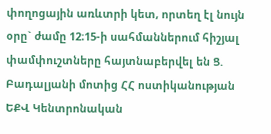փողոցային առևտրի կետ, որտեղ էլ նույն օրը` ժամը 12։15-ի սահմաններում հիշյալ փամփուշտները հայտնաբերվել են Ց. Բադալյանի մոտից ՀՀ ոստիկանության ԵՔՎ Կենտրոնական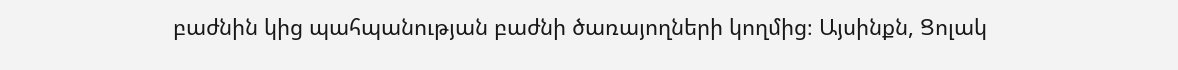բաժնին կից պահպանության բաժնի ծառայողների կողմից։ Այսինքն, Ցոլակ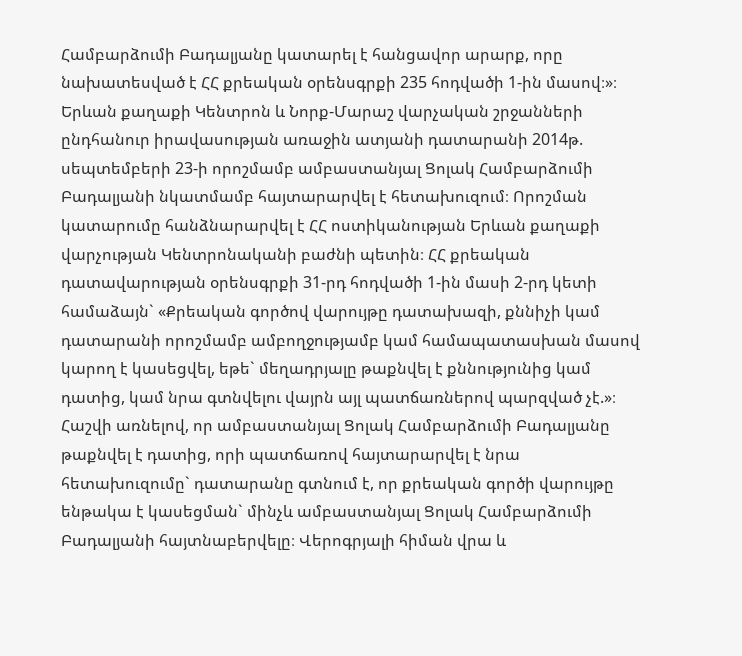Համբարձումի Բադալյանը կատարել է հանցավոր արարք, որը նախատեսված է ՀՀ քրեական օրենսգրքի 235 հոդվածի 1-ին մասով։»։ Երևան քաղաքի Կենտրոն և Նորք-Մարաշ վարչական շրջանների ընդհանուր իրավասության առաջին ատյանի դատարանի 2014թ. սեպտեմբերի 23-ի որոշմամբ ամբաստանյալ Ցոլակ Համբարձումի Բադալյանի նկատմամբ հայտարարվել է հետախուզում։ Որոշման կատարումը հանձնարարվել է ՀՀ ոստիկանության Երևան քաղաքի վարչության Կենտրոնականի բաժնի պետին։ ՀՀ քրեական դատավարության օրենսգրքի 31-րդ հոդվածի 1-ին մասի 2-րդ կետի համաձայն` «Քրեական գործով վարույթը դատախազի, քննիչի կամ դատարանի որոշմամբ ամբողջությամբ կամ համապատասխան մասով կարող է կասեցվել, եթե` մեղադրյալը թաքնվել է քննությունից կամ դատից, կամ նրա գտնվելու վայրն այլ պատճառներով պարզված չէ.»։ Հաշվի առնելով, որ ամբաստանյալ Ցոլակ Համբարձումի Բադալյանը թաքնվել է դատից, որի պատճառով հայտարարվել է նրա հետախուզումը` դատարանը գտնում է, որ քրեական գործի վարույթը ենթակա է կասեցման` մինչև ամբաստանյալ Ցոլակ Համբարձումի Բադալյանի հայտնաբերվելը։ Վերոգրյալի հիման վրա և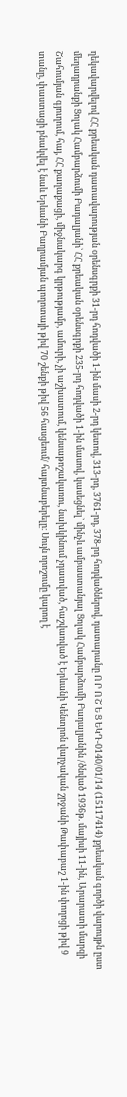ղեկավարվելով ՀՀ քրեական դատավարության օրենսգրքի 31-րդ հոդվածի 1-ին մասի 2-րդ կետով, 313-րդ, 3761-րդ, 378-րդ հոդվածներով, դատարանը Ո Ր Ո Շ Ե Ց ԵԿԴ-0140/01/14 (15117414) քրեական գործի վարույթն ըստ մեղադրանքի Ցոլակ Համբարձումի Բադալյանի` ՀՀ քրեական օրենսգրքի 235-րդ հոդվածի 1-ին մասով, կասեցնել` մինչև ամբաստանյալ Ցոլակ Համբարձումի Բադալյանին /ծնված 1936թ. մայիսի 11-ին, Արարատի մարզի Շահումյան գյուղում, հայ, ՀՀ քաղաքացի, միջնակարգ կրթությամբ, ամուրի, չի աշխատում, կենսաթոշակառու, նախկինում չդատված, հաշվառված է Երևանի Կենտրոն վարչական շրջանի Թափաբաշ 1-ին փողոցի թիվ 9 տանը, փաստացի բնակվել է նաև Երևանի Բաղրամյան պողոտայի թիվ 70 շենքի թիվ 56 հասցեում/ հայտնաբերելը։ Սույն որոշումը կարող է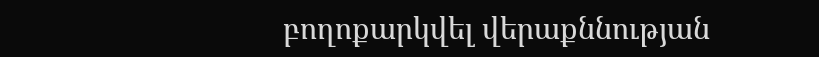բողոքարկվել վերաքննության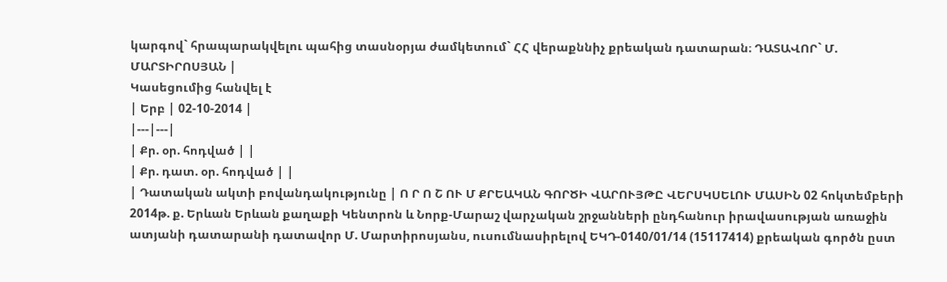կարգով` հրապարակվելու պահից տասնօրյա ժամկետում` ՀՀ վերաքննիչ քրեական դատարան։ ԴԱՏԱՎՈՐ` Մ. ՄԱՐՏԻՐՈՍՅԱՆ |
Կասեցումից հանվել է
| Երբ | 02-10-2014 |
|---|---|
| Քր. օր. հոդված | |
| Քր. դատ. օր. հոդված | |
| Դատական ակտի բովանդակությունը | Ո Ր Ո Շ ՈՒ Մ ՔՐԵԱԿԱՆ ԳՈՐԾԻ ՎԱՐՈՒՅԹԸ ՎԵՐՍԿՍԵԼՈՒ ՄԱՍԻՆ 02 հոկտեմբերի 2014թ. ք. Երևան Երևան քաղաքի Կենտրոն և Նորք-Մարաշ վարչական շրջանների ընդհանուր իրավասության առաջին ատյանի դատարանի դատավոր Մ. Մարտիրոսյանս, ուսումնասիրելով ԵԿԴ-0140/01/14 (15117414) քրեական գործն ըստ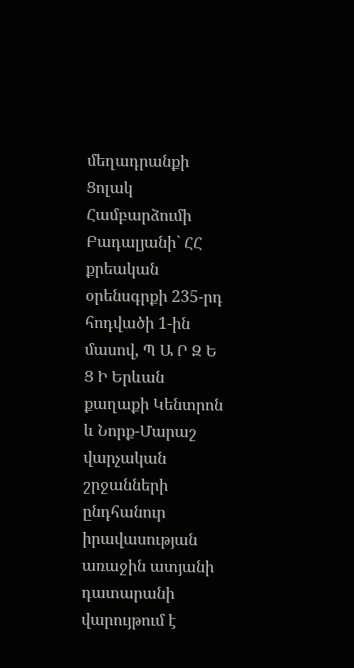մեղադրանքի Ցոլակ Համբարձումի Բադալյանի` ՀՀ քրեական օրենսգրքի 235-րդ հոդվածի 1-ին մասով, Պ Ա Ր Զ Ե Ց Ի Երևան քաղաքի Կենտրոն և Նորք-Մարաշ վարչական շրջանների ընդհանուր իրավասության առաջին ատյանի դատարանի վարույթում է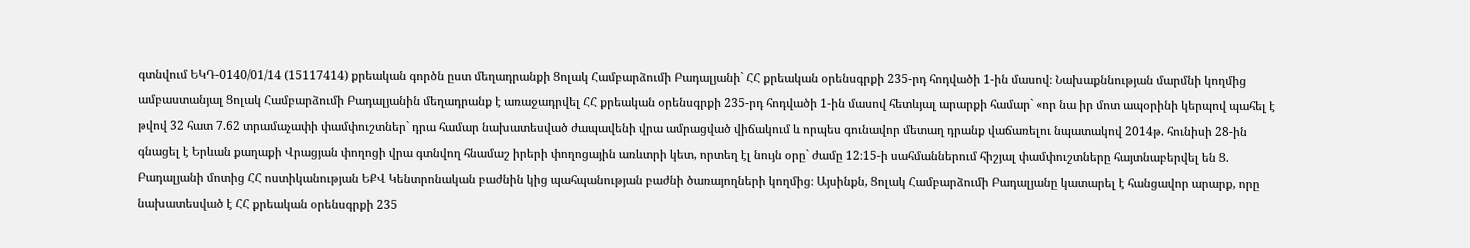գտնվում ԵԿԴ-0140/01/14 (15117414) քրեական գործն ըստ մեղադրանքի Ցոլակ Համբարձումի Բադալյանի` ՀՀ քրեական օրենսգրքի 235-րդ հոդվածի 1-ին մասով։ Նախաքննության մարմնի կողմից ամբաստանյալ Ցոլակ Համբարձումի Բադալյանին մեղադրանք է առաջադրվել ՀՀ քրեական օրենսգրքի 235-րդ հոդվածի 1-ին մասով հետևյալ արարքի համար` «որ նա իր մոտ ապօրինի կերպով պահել է թվով 32 հատ 7.62 տրամաչափի փամփուշտներ` դրա համար նախատեսված ժապավենի վրա ամրացված վիճակում և որպես գունավոր մետաղ դրանք վաճառելու նպատակով 2014թ. հունիսի 28-ին գնացել է Երևան քաղաքի Վրացյան փողոցի վրա գտնվող հնամաշ իրերի փողոցային առևտրի կետ, որտեղ էլ նույն օրը` ժամը 12։15-ի սահմաններում հիշյալ փամփուշտները հայտնաբերվել են Ց. Բադալյանի մոտից ՀՀ ոստիկանության ԵՔՎ Կենտրոնական բաժնին կից պահպանության բաժնի ծառայողների կողմից։ Այսինքն, Ցոլակ Համբարձումի Բադալյանը կատարել է հանցավոր արարք, որը նախատեսված է ՀՀ քրեական օրենսգրքի 235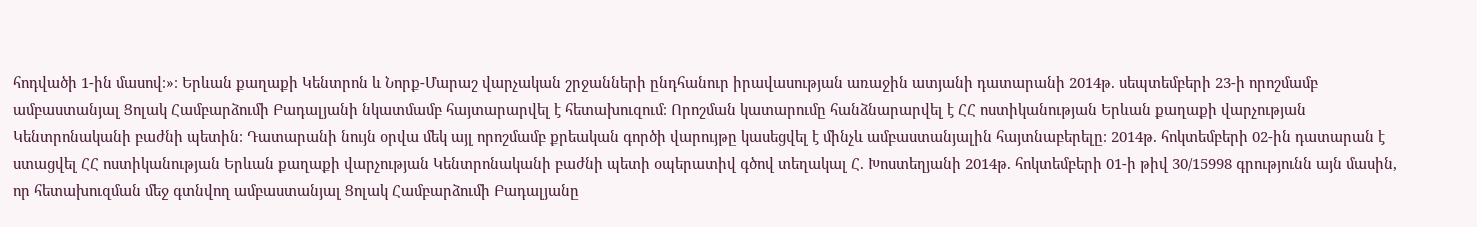հոդվածի 1-ին մասով։»։ Երևան քաղաքի Կենտրոն և Նորք-Մարաշ վարչական շրջանների ընդհանուր իրավասության առաջին ատյանի դատարանի 2014թ. սեպտեմբերի 23-ի որոշմամբ ամբաստանյալ Ցոլակ Համբարձումի Բադալյանի նկատմամբ հայտարարվել է հետախուզում։ Որոշման կատարումը հանձնարարվել է ՀՀ ոստիկանության Երևան քաղաքի վարչության Կենտրոնականի բաժնի պետին։ Դատարանի նույն օրվա մեկ այլ որոշմամբ քրեական գործի վարույթը կասեցվել է մինչև ամբաստանյալին հայտնաբերելը։ 2014թ. հոկտեմբերի 02-ին դատարան է ստացվել ՀՀ ոստիկանության Երևան քաղաքի վարչության Կենտրոնականի բաժնի պետի օպերատիվ գծով տեղակալ Հ. Խոստեղյանի 2014թ. հոկտեմբերի 01-ի թիվ 30/15998 գրությունն այն մասին, որ հետախուզման մեջ գտնվող ամբաստանյալ Ցոլակ Համբարձումի Բադալյանը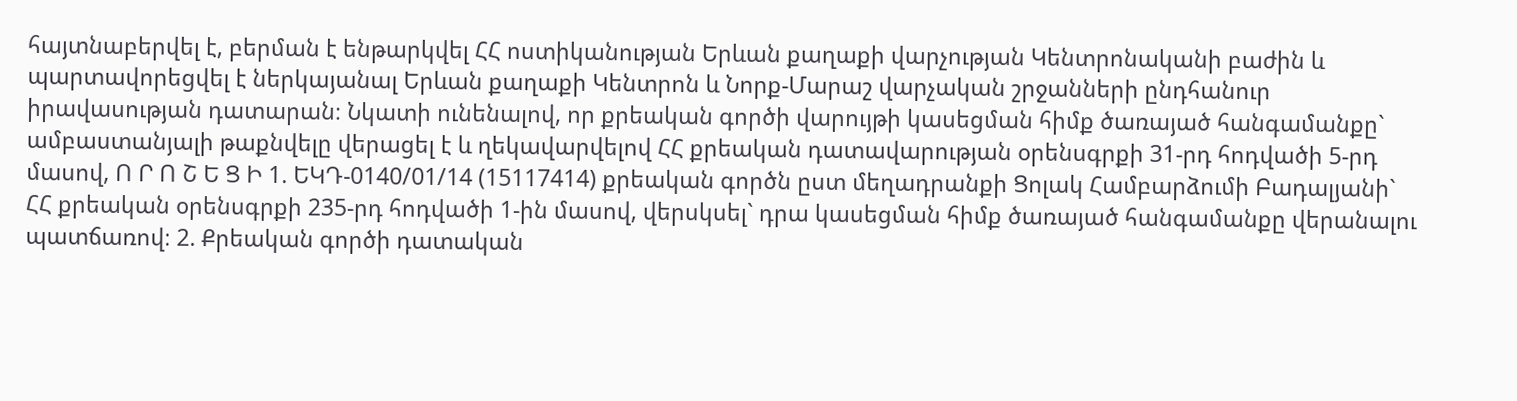հայտնաբերվել է, բերման է ենթարկվել ՀՀ ոստիկանության Երևան քաղաքի վարչության Կենտրոնականի բաժին և պարտավորեցվել է ներկայանալ Երևան քաղաքի Կենտրոն և Նորք-Մարաշ վարչական շրջանների ընդհանուր իրավասության դատարան։ Նկատի ունենալով, որ քրեական գործի վարույթի կասեցման հիմք ծառայած հանգամանքը` ամբաստանյալի թաքնվելը վերացել է և ղեկավարվելով ՀՀ քրեական դատավարության օրենսգրքի 31-րդ հոդվածի 5-րդ մասով, Ո Ր Ո Շ Ե Ց Ի 1. ԵԿԴ-0140/01/14 (15117414) քրեական գործն ըստ մեղադրանքի Ցոլակ Համբարձումի Բադալյանի` ՀՀ քրեական օրենսգրքի 235-րդ հոդվածի 1-ին մասով, վերսկսել` դրա կասեցման հիմք ծառայած հանգամանքը վերանալու պատճառով։ 2. Քրեական գործի դատական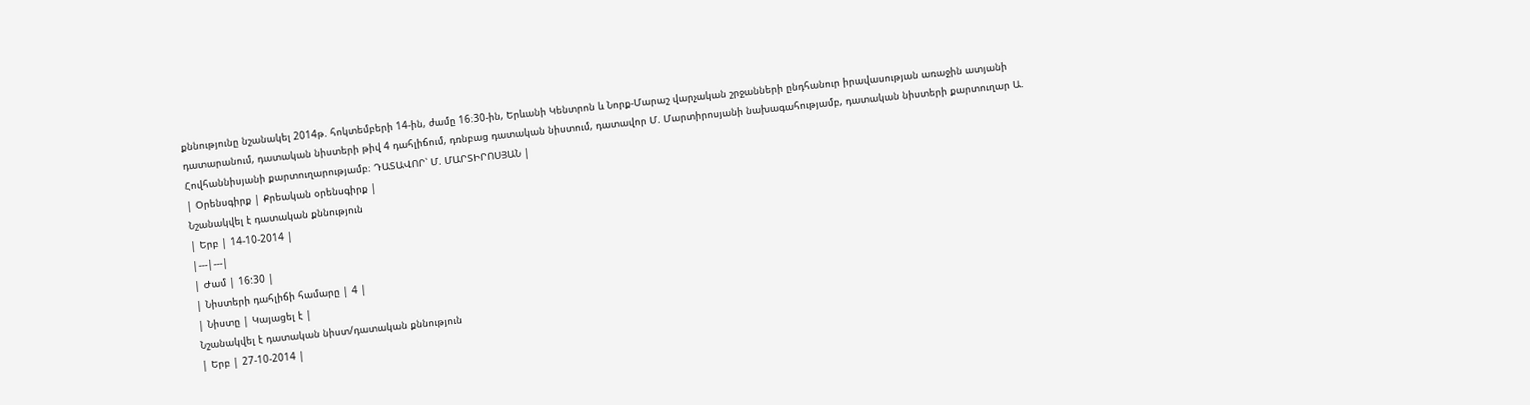քննությունը նշանակել 2014թ. հոկտեմբերի 14-ին, ժամը 16։30-ին, Երևանի Կենտրոն և Նորք-Մարաշ վարչական շրջանների ընդհանուր իրավասության առաջին ատյանի դատարանում, դատական նիստերի թիվ 4 դահլիճում, դռնբաց դատական նիստում, դատավոր Մ. Մարտիրոսյանի նախագահությամբ, դատական նիստերի քարտուղար Ա. Հովհաննիսյանի քարտուղարությամբ։ ԴԱՏԱՎՈՐ՝ Մ. ՄԱՐՏԻՐՈՍՅԱՆ |
| Օրենսգիրք | Քրեական օրենսգիրք |
Նշանակվել է դատական քննություն
| Երբ | 14-10-2014 |
|---|---|
| Ժամ | 16:30 |
| Նիստերի դահլիճի համարը | 4 |
| Նիստը | Կայացել է |
Նշանակվել է դատական նիստ/դատական քննություն
| Երբ | 27-10-2014 |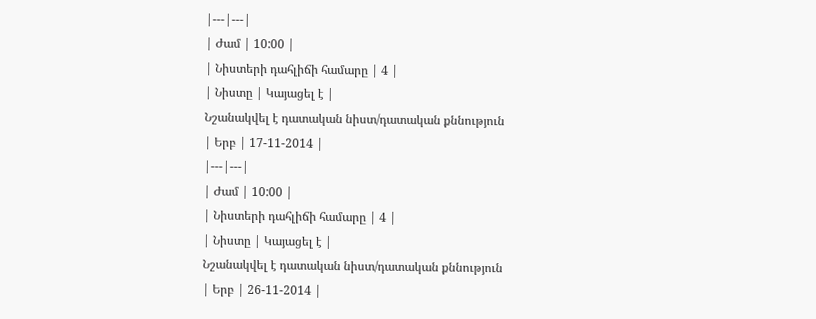|---|---|
| Ժամ | 10:00 |
| Նիստերի դահլիճի համարը | 4 |
| Նիստը | Կայացել է |
Նշանակվել է դատական նիստ/դատական քննություն
| Երբ | 17-11-2014 |
|---|---|
| Ժամ | 10:00 |
| Նիստերի դահլիճի համարը | 4 |
| Նիստը | Կայացել է |
Նշանակվել է դատական նիստ/դատական քննություն
| Երբ | 26-11-2014 |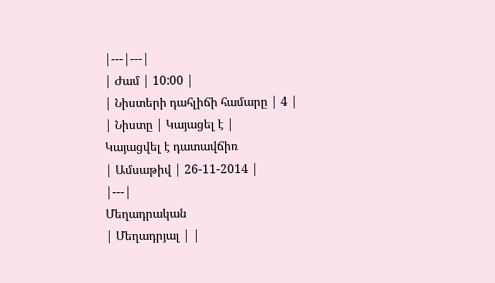|---|---|
| Ժամ | 10:00 |
| Նիստերի դահլիճի համարը | 4 |
| Նիստը | Կայացել է |
Կայացվել է դատավճիռ
| Ամսաթիվ | 26-11-2014 |
|---|
Մեղադրական
| Մեղադրյալ | |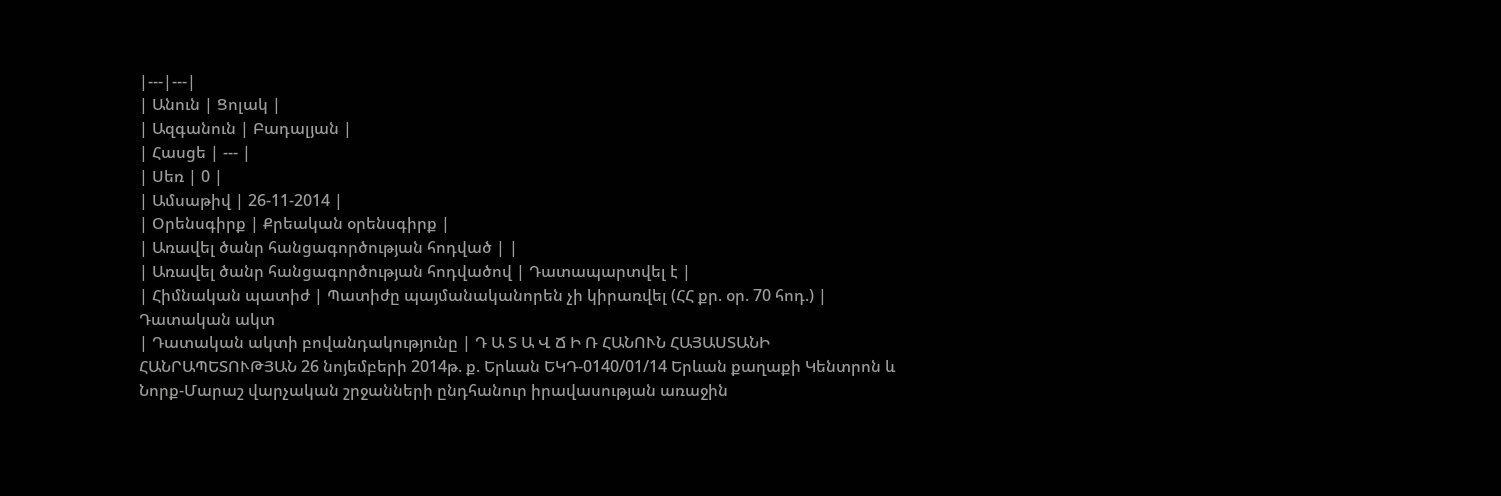|---|---|
| Անուն | Ցոլակ |
| Ազգանուն | Բադալյան |
| Հասցե | --- |
| Սեռ | 0 |
| Ամսաթիվ | 26-11-2014 |
| Օրենսգիրք | Քրեական օրենսգիրք |
| Առավել ծանր հանցագործության հոդված | |
| Առավել ծանր հանցագործության հոդվածով | Դատապարտվել է |
| Հիմնական պատիժ | Պատիժը պայմանականորեն չի կիրառվել (ՀՀ քր. օր. 70 հոդ.) |
Դատական ակտ
| Դատական ակտի բովանդակությունը | Դ Ա Տ Ա Վ Ճ Ի Ռ ՀԱՆՈՒՆ ՀԱՅԱՍՏԱՆԻ ՀԱՆՐԱՊԵՏՈՒԹՅԱՆ 26 նոյեմբերի 2014թ. ք. Երևան ԵԿԴ-0140/01/14 Երևան քաղաքի Կենտրոն և Նորք-Մարաշ վարչական շրջանների ընդհանուր իրավասության առաջին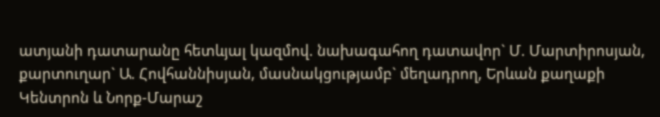ատյանի դատարանը հետևյալ կազմով. նախագահող դատավոր` Մ. Մարտիրոսյան, քարտուղար` Ա. Հովհաննիսյան, մասնակցությամբ` մեղադրող, Երևան քաղաքի Կենտրոն և Նորք-Մարաշ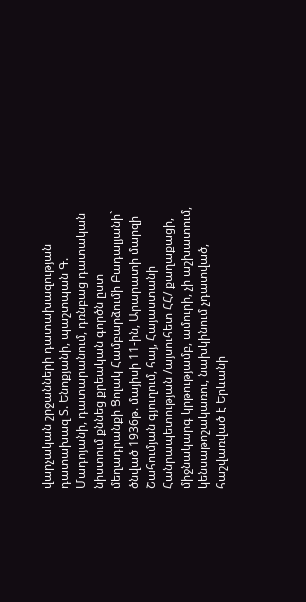վարչական շրջանների դատախազության դատախազ Տ. Ենոքյանի, պաշտպան Գ. Մադոյանի, դատարանում, դռնբաց դատական նիստում քննեց քրեական գործն ըստ մեղադրանքի Ցոլակ Համբարձումի Բադալյանի` ծնված 1936թ. մայիսի 11-ին, Արարատի մարզի Շահումյան գյուղում, հայ, Հայաստանի Հանրապետության /այսուհետ ՀՀ/ քաղաքացի, միջնակարգ կրթությամբ, ամուրի, չի աշխատում, կենսաթոշակառու, նախկինում չդատված, հաշվառված է Երևանի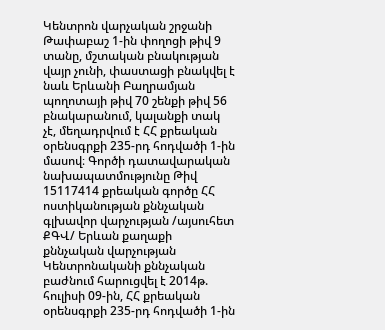Կենտրոն վարչական շրջանի Թափաբաշ 1-ին փողոցի թիվ 9 տանը, մշտական բնակության վայր չունի, փաստացի բնակվել է նաև Երևանի Բաղրամյան պողոտայի թիվ 70 շենքի թիվ 56 բնակարանում, կալանքի տակ չէ, մեղադրվում է ՀՀ քրեական օրենսգրքի 235-րդ հոդվածի 1-ին մասով։ Գործի դատավարական նախապատմությունը Թիվ 15117414 քրեական գործը ՀՀ ոստիկանության քննչական գլխավոր վարչության /այսուհետ ՔԳՎ/ Երևան քաղաքի քննչական վարչության Կենտրոնականի քննչական բաժնում հարուցվել է 2014թ. հուլիսի 09-ին, ՀՀ քրեական օրենսգրքի 235-րդ հոդվածի 1-ին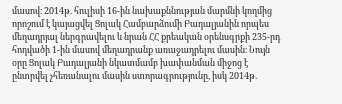մասով։ 2014թ. հուլիսի 16-ին նախաքննության մարմնի կողմից որոշում է կայացվել Ցոլակ Համբարձումի Բադալյանին որպես մեղադրյալ ներգրավելու և նրան ՀՀ քրեական օրենսգրքի 235-րդ հոդվածի 1-ին մասով մեղադրանք առաջադրելու մասին։ Նույն օրը Ցոլակ Բադալյանի նկատմամբ խափանման միջոց է ընտրվել չհեռանալու մասին ստորագրությունը, իսկ 2014թ.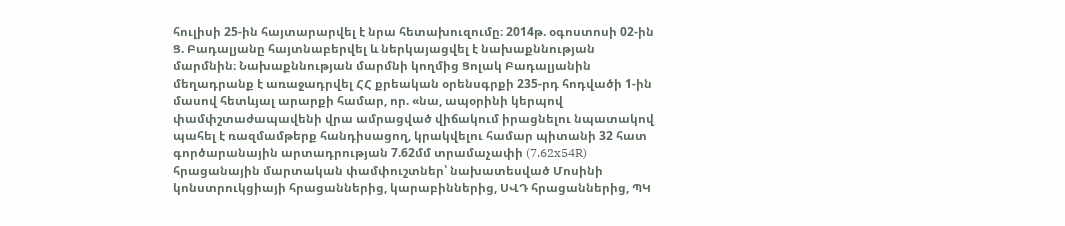հուլիսի 25-ին հայտարարվել է նրա հետախուզումը։ 2014թ. օգոստոսի 02-ին Ց. Բադալյանը հայտնաբերվել և ներկայացվել է նախաքննության մարմնին։ Նախաքննության մարմնի կողմից Ցոլակ Բադալյանին մեղադրանք է առաջադրվել ՀՀ քրեական օրենսգրքի 235-րդ հոդվածի 1-ին մասով հետևյալ արարքի համար, որ. «նա, ապօրինի կերպով փամփշտաժապավենի վրա ամրացված վիճակում իրացնելու նպատակով պահել է ռազմամթերք հանդիսացող, կրակվելու համար պիտանի 32 հատ գործարանային արտադրության 7.62մմ տրամաչափի (7.62x54R) հրացանային մարտական փամփուշտներ՝ նախատեսված Մոսինի կոնստրուկցիայի հրացաններից, կարաբիններից, ՍՎԴ հրացաններից, ՊԿ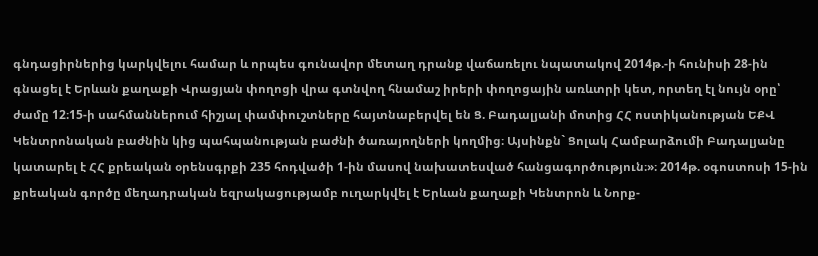գնդացիրներից կարկվելու համար և որպես գունավոր մետաղ դրանք վաճառելու նպատակով 2014թ.-ի հունիսի 28-ին գնացել է Երևան քաղաքի Վրացյան փողոցի վրա գտնվող հնամաշ իրերի փողոցային առևտրի կետ, որտեղ էլ նույն օրը՝ ժամը 12։15-ի սահմաններում հիշյալ փամփուշտները հայտնաբերվել են Ց. Բադալյանի մոտից ՀՀ ոստիկանության ԵՔՎ Կենտրոնական բաժնին կից պահպանության բաժնի ծառայողների կողմից։ Այսինքն` Ցոլակ Համբարձումի Բադալյանը կատարել է ՀՀ քրեական օրենսգրքի 235 հոդվածի 1-ին մասով նախատեսված հանցագործություն։»։ 2014թ. օգոստոսի 15-ին քրեական գործը մեղադրական եզրակացությամբ ուղարկվել է Երևան քաղաքի Կենտրոն և Նորք-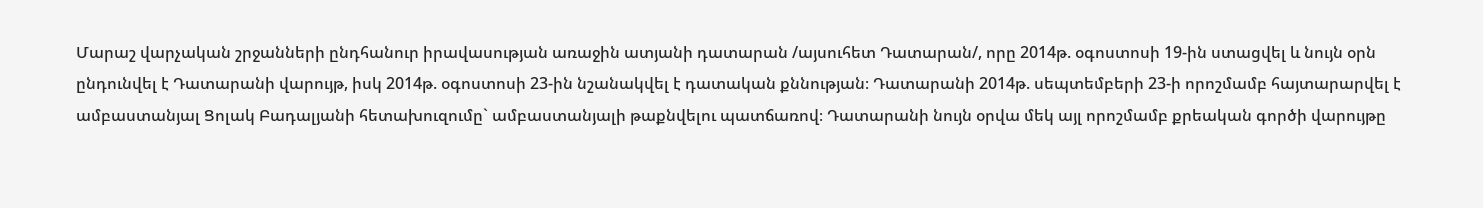Մարաշ վարչական շրջանների ընդհանուր իրավասության առաջին ատյանի դատարան /այսուհետ Դատարան/, որը 2014թ. օգոստոսի 19-ին ստացվել և նույն օրն ընդունվել է Դատարանի վարույթ, իսկ 2014թ. օգոստոսի 23-ին նշանակվել է դատական քննության։ Դատարանի 2014թ. սեպտեմբերի 23-ի որոշմամբ հայտարարվել է ամբաստանյալ Ցոլակ Բադալյանի հետախուզումը` ամբաստանյալի թաքնվելու պատճառով։ Դատարանի նույն օրվա մեկ այլ որոշմամբ քրեական գործի վարույթը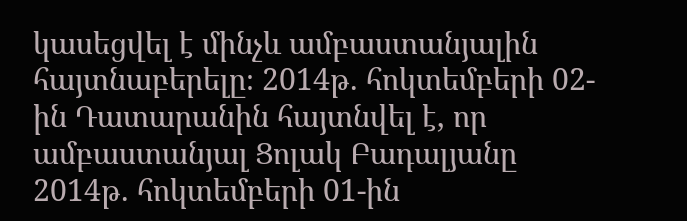կասեցվել է մինչև ամբաստանյալին հայտնաբերելը։ 2014թ. հոկտեմբերի 02-ին Դատարանին հայտնվել է, որ ամբաստանյալ Ցոլակ Բադալյանը 2014թ. հոկտեմբերի 01-ին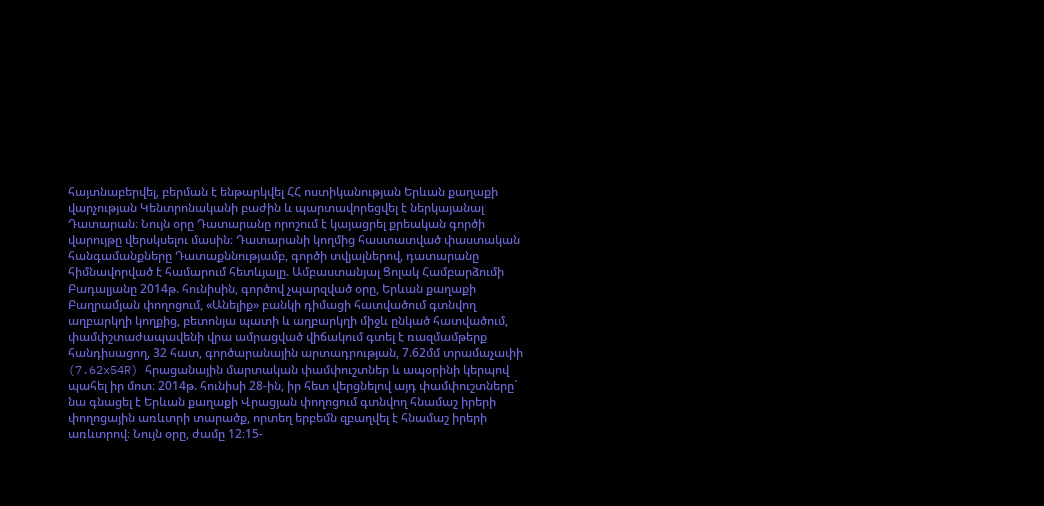հայտնաբերվել, բերման է ենթարկվել ՀՀ ոստիկանության Երևան քաղաքի վարչության Կենտրոնականի բաժին և պարտավորեցվել է ներկայանալ Դատարան։ Նույն օրը Դատարանը որոշում է կայացրել քրեական գործի վարույթը վերսկսելու մասին։ Դատարանի կողմից հաստատված փաստական հանգամանքները Դատաքննությամբ, գործի տվյալներով, դատարանը հիմնավորված է համարում հետևյալը. Ամբաստանյալ Ցոլակ Համբարձումի Բադալյանը 2014թ. հունիսին, գործով չպարզված օրը, Երևան քաղաքի Բաղրամյան փողոցում, «Անելիք» բանկի դիմացի հատվածում գտնվող աղբարկղի կողքից, բետոնյա պատի և աղբարկղի միջև ընկած հատվածում, փամփշտաժապավենի վրա ամրացված վիճակում գտել է ռազմամթերք հանդիսացող, 32 հատ, գործարանային արտադրության, 7.62մմ տրամաչափի (7.62x54R) հրացանային մարտական փամփուշտներ և ապօրինի կերպով պահել իր մոտ։ 2014թ. հունիսի 28-ին, իր հետ վերցնելով այդ փամփուշտները` նա գնացել է Երևան քաղաքի Վրացյան փողոցում գտնվող հնամաշ իրերի փողոցային առևտրի տարածք, որտեղ երբեմն զբաղվել է հնամաշ իրերի առևտրով։ Նույն օրը, ժամը 12։15-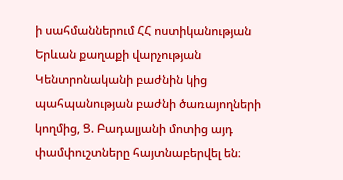ի սահմաններում ՀՀ ոստիկանության Երևան քաղաքի վարչության Կենտրոնականի բաժնին կից պահպանության բաժնի ծառայողների կողմից, Ց. Բադալյանի մոտից այդ փամփուշտները հայտնաբերվել են։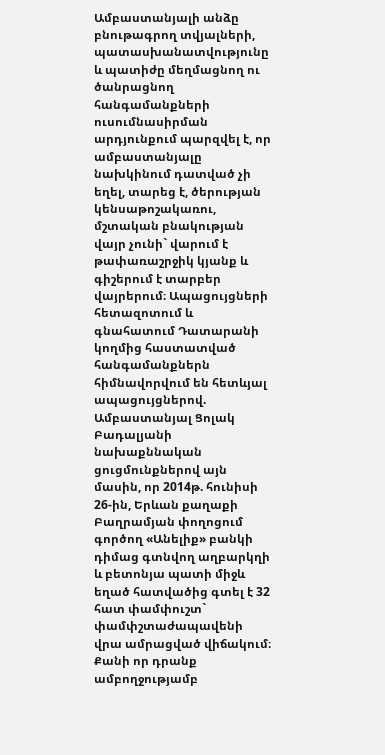Ամբաստանյալի անձը բնութագրող տվյալների, պատասխանատվությունը և պատիժը մեղմացնող ու ծանրացնող հանգամանքների ուսումնասիրման արդյունքում պարզվել է, որ ամբաստանյալը նախկինում դատված չի եղել, տարեց է, ծերության կենսաթոշակառու, մշտական բնակության վայր չունի` վարում է թափառաշրջիկ կյանք և գիշերում է տարբեր վայրերում։ Ապացույցների հետազոտում և գնահատում Դատարանի կողմից հաստատված հանգամանքներն հիմնավորվում են հետևյալ ապացույցներով. Ամբաստանյալ Ցոլակ Բադալյանի նախաքննական ցուցմունքներով այն մասին, որ 2014թ. հունիսի 26-ին, Երևան քաղաքի Բաղրամյան փողոցում գործող «Անելիք» բանկի դիմաց գտնվող աղբարկղի և բետոնյա պատի միջև եղած հատվածից գտել է 32 հատ փամփուշտ` փամփշտաժապավենի վրա ամրացված վիճակում։ Քանի որ դրանք ամբողջությամբ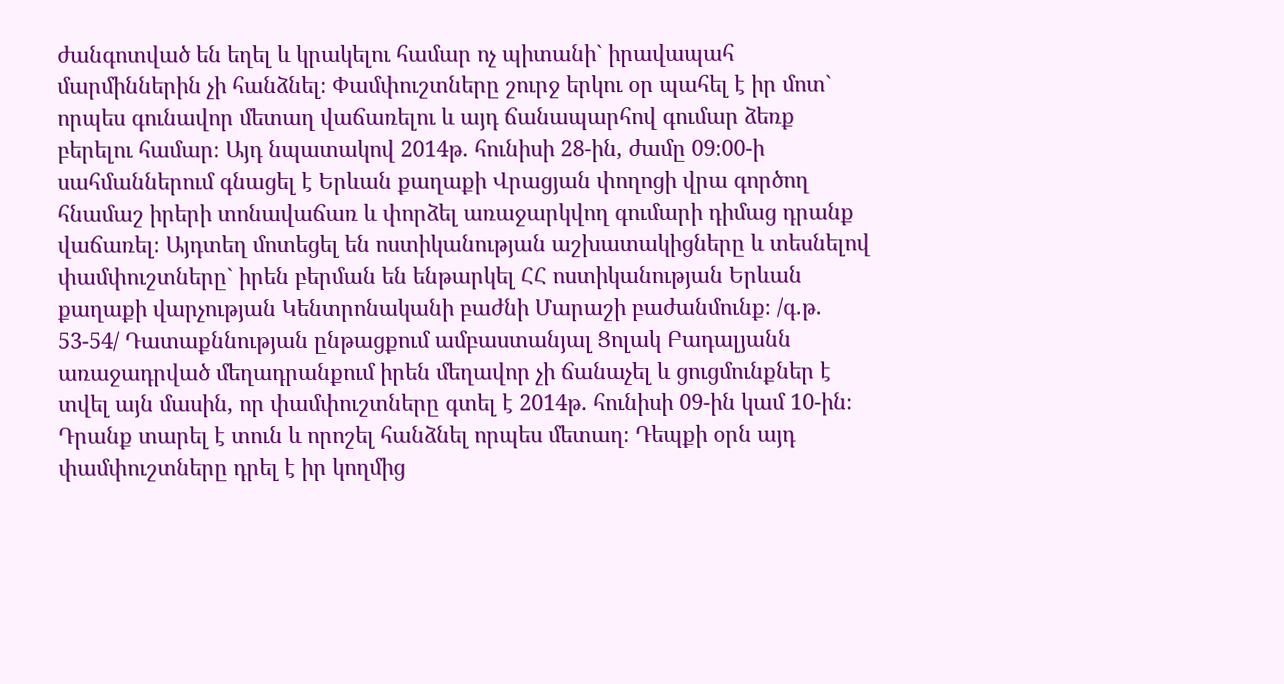ժանգոտված են եղել և կրակելու համար ոչ պիտանի` իրավապահ մարմիններին չի հանձնել։ Փամփուշտները շուրջ երկու օր պահել է իր մոտ` որպես գունավոր մետաղ վաճառելու և այդ ճանապարհով գումար ձեռք բերելու համար։ Այդ նպատակով 2014թ. հունիսի 28-ին, ժամը 09։00-ի սահմաններում գնացել է Երևան քաղաքի Վրացյան փողոցի վրա գործող հնամաշ իրերի տոնավաճառ և փորձել առաջարկվող գումարի դիմաց դրանք վաճառել։ Այդտեղ մոտեցել են ոստիկանության աշխատակիցները և տեսնելով փամփուշտները` իրեն բերման են ենթարկել ՀՀ ոստիկանության Երևան քաղաքի վարչության Կենտրոնականի բաժնի Մարաշի բաժանմունք։ /գ.թ. 53-54/ Դատաքննության ընթացքում ամբաստանյալ Ցոլակ Բադալյանն առաջադրված մեղադրանքում իրեն մեղավոր չի ճանաչել և ցուցմունքներ է տվել այն մասին, որ փամփուշտները գտել է 2014թ. հունիսի 09-ին կամ 10-ին։ Դրանք տարել է տուն և որոշել հանձնել որպես մետաղ։ Դեպքի օրն այդ փամփուշտները դրել է իր կողմից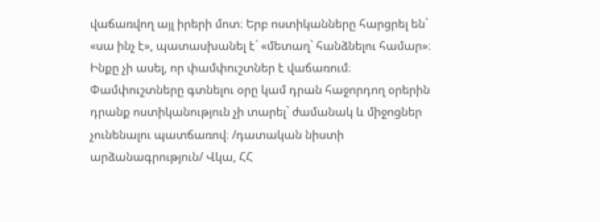վաճառվող այլ իրերի մոտ։ Երբ ոստիկանները հարցրել են` «սա ինչ է», պատասխանել է` «մետաղ` հանձնելու համար»։ Ինքը չի ասել, որ փամփուշտներ է վաճառում։ Փամփուշտները գտնելու օրը կամ դրան հաջորդող օրերին դրանք ոստիկանություն չի տարել` ժամանակ և միջոցներ չունենալու պատճառով։ /դատական նիստի արձանագրություն/ Վկա, ՀՀ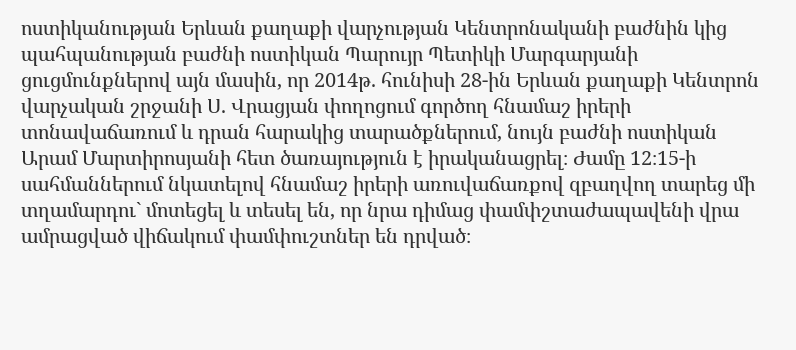ոստիկանության Երևան քաղաքի վարչության Կենտրոնականի բաժնին կից պահպանության բաժնի ոստիկան Պարույր Պետիկի Մարգարյանի ցուցմունքներով այն մասին, որ 2014թ. հունիսի 28-ին Երևան քաղաքի Կենտրոն վարչական շրջանի Ս. Վրացյան փողոցում գործող հնամաշ իրերի տոնավաճառում և դրան հարակից տարածքներում, նույն բաժնի ոստիկան Արամ Մարտիրոսյանի հետ ծառայություն է իրականացրել։ Ժամը 12։15-ի սահմաններում նկատելով հնամաշ իրերի առուվաճառքով զբաղվող տարեց մի տղամարդու` մոտեցել և տեսել են, որ նրա դիմաց փամփշտաժապավենի վրա ամրացված վիճակում փամփուշտներ են դրված։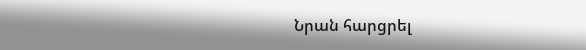Նրան հարցրել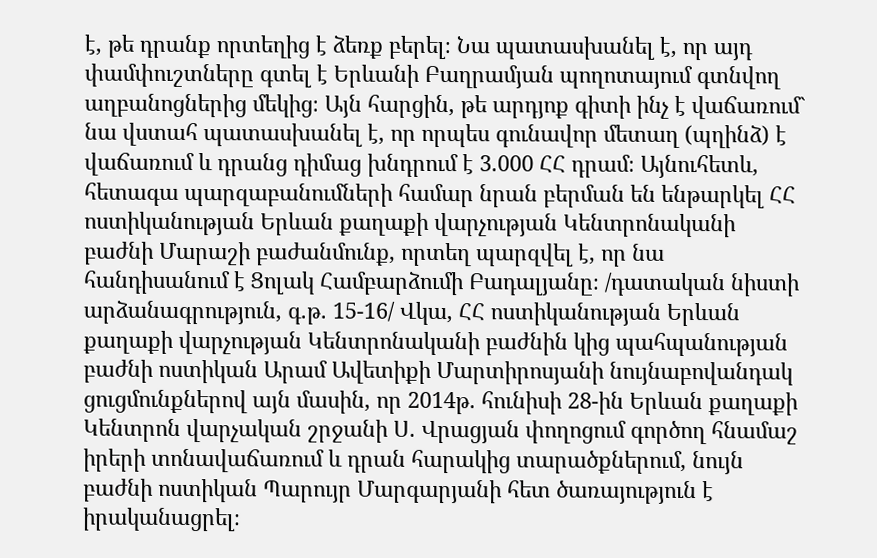է, թե դրանք որտեղից է ձեռք բերել։ Նա պատասխանել է, որ այդ փամփուշտները գտել է Երևանի Բաղրամյան պողոտայում գտնվող աղբանոցներից մեկից։ Այն հարցին, թե արդյոք գիտի ինչ է վաճառում` նա վստահ պատասխանել է, որ որպես գունավոր մետաղ (պղինձ) է վաճառում և դրանց դիմաց խնդրում է 3.000 ՀՀ դրամ։ Այնուհետև, հետագա պարզաբանումների համար նրան բերման են ենթարկել ՀՀ ոստիկանության Երևան քաղաքի վարչության Կենտրոնականի բաժնի Մարաշի բաժանմունք, որտեղ պարզվել է, որ նա հանդիսանում է Ցոլակ Համբարձումի Բադալյանը։ /դատական նիստի արձանագրություն, գ.թ. 15-16/ Վկա, ՀՀ ոստիկանության Երևան քաղաքի վարչության Կենտրոնականի բաժնին կից պահպանության բաժնի ոստիկան Արամ Ավետիքի Մարտիրոսյանի նույնաբովանդակ ցուցմունքներով այն մասին, որ 2014թ. հունիսի 28-ին Երևան քաղաքի Կենտրոն վարչական շրջանի Ս. Վրացյան փողոցում գործող հնամաշ իրերի տոնավաճառում և դրան հարակից տարածքներում, նույն բաժնի ոստիկան Պարույր Մարգարյանի հետ ծառայություն է իրականացրել։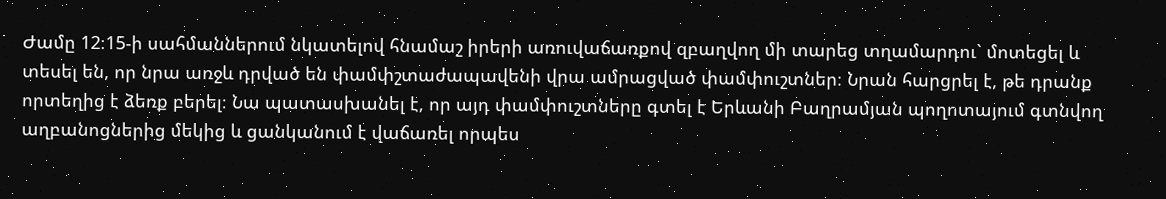Ժամը 12։15-ի սահմաններում նկատելով հնամաշ իրերի առուվաճառքով զբաղվող մի տարեց տղամարդու` մոտեցել և տեսել են, որ նրա առջև դրված են փամփշտաժապավենի վրա ամրացված փամփուշտներ։ Նրան հարցրել է, թե դրանք որտեղից է ձեռք բերել։ Նա պատասխանել է, որ այդ փամփուշտները գտել է Երևանի Բաղրամյան պողոտայում գտնվող աղբանոցներից մեկից և ցանկանում է վաճառել որպես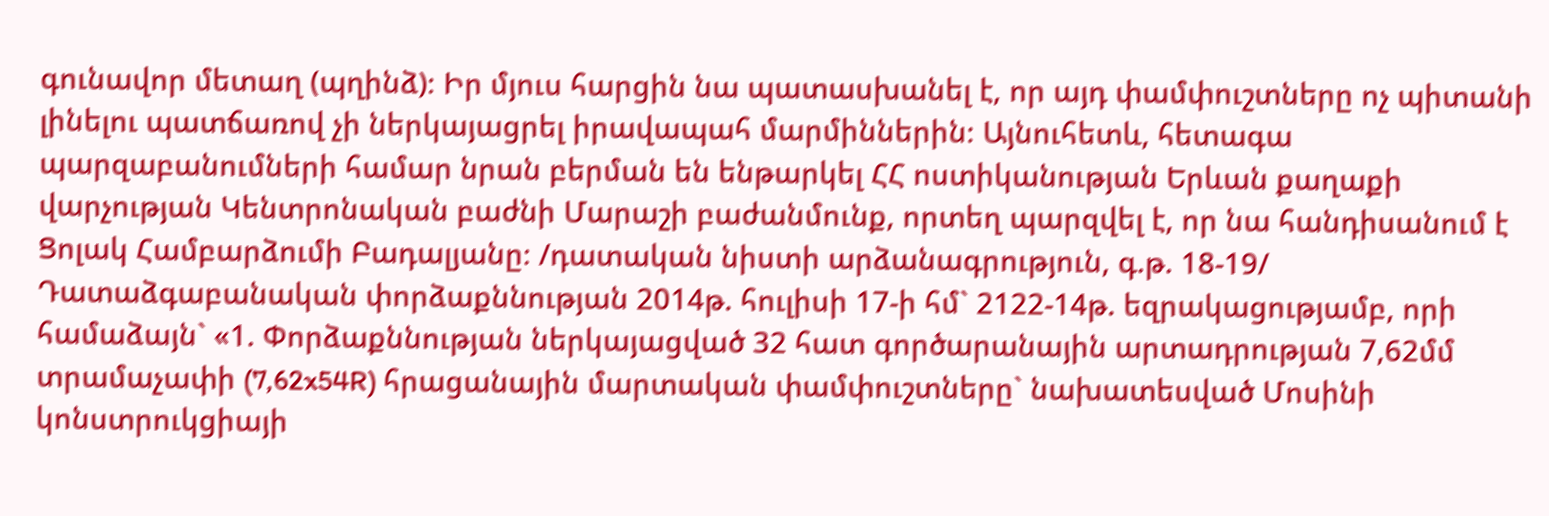գունավոր մետաղ (պղինձ)։ Իր մյուս հարցին նա պատասխանել է, որ այդ փամփուշտները ոչ պիտանի լինելու պատճառով չի ներկայացրել իրավապահ մարմիններին։ Այնուհետև, հետագա պարզաբանումների համար նրան բերման են ենթարկել ՀՀ ոստիկանության Երևան քաղաքի վարչության Կենտրոնական բաժնի Մարաշի բաժանմունք, որտեղ պարզվել է, որ նա հանդիսանում է Ցոլակ Համբարձումի Բադալյանը։ /դատական նիստի արձանագրություն, գ.թ. 18-19/ Դատաձգաբանական փորձաքննության 2014թ. հուլիսի 17-ի հմ` 2122-14թ. եզրակացությամբ, որի համաձայն` «1. Փորձաքննության ներկայացված 32 հատ գործարանային արտադրության 7,62մմ տրամաչափի (7,62x54R) հրացանային մարտական փամփուշտները` նախատեսված Մոսինի կոնստրուկցիայի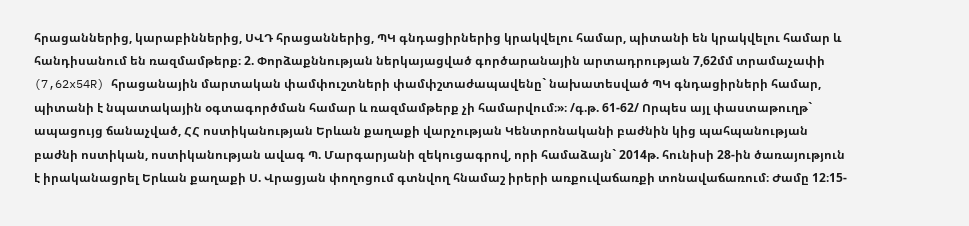հրացաններից, կարաբիններից, ՍՎԴ հրացաններից, ՊԿ գնդացիրներից կրակվելու համար, պիտանի են կրակվելու համար և հանդիսանում են ռազմամթերք։ 2. Փորձաքննության ներկայացված գործարանային արտադրության 7,62մմ տրամաչափի (7,62x54R) հրացանային մարտական փամփուշտների փամփշտաժապավենը` նախատեսված ՊԿ գնդացիրների համար, պիտանի է նպատակային օգտագործման համար և ռազմամթերք չի համարվում։»։ /գ.թ. 61-62/ Որպես այլ փաստաթուղթ` ապացույց ճանաչված, ՀՀ ոստիկանության Երևան քաղաքի վարչության Կենտրոնականի բաժնին կից պահպանության բաժնի ոստիկան, ոստիկանության ավագ Պ. Մարգարյանի զեկուցագրով, որի համաձայն` 2014թ. հունիսի 28-ին ծառայություն է իրականացրել Երևան քաղաքի Ս. Վրացյան փողոցում գտնվող հնամաշ իրերի առքուվաճառքի տոնավաճառում։ Ժամը 12։15-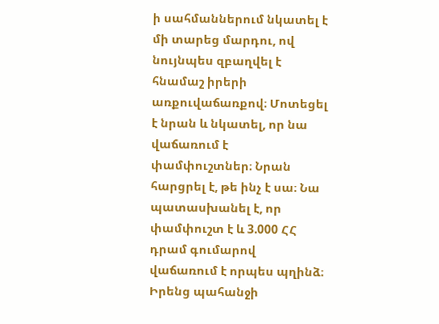ի սահմաններում նկատել է մի տարեց մարդու, ով նույնպես զբաղվել է հնամաշ իրերի առքուվաճառքով։ Մոտեցել է նրան և նկատել, որ նա վաճառում է փամփուշտներ։ Նրան հարցրել է, թե ինչ է սա։ Նա պատասխանել է, որ փամփուշտ է և 3.000 ՀՀ դրամ գումարով վաճառում է որպես պղինձ։ Իրենց պահանջի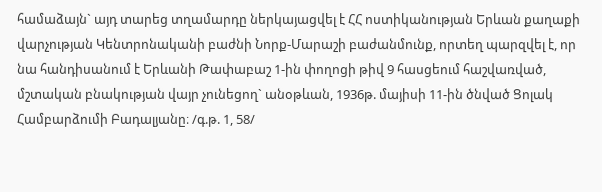համաձայն` այդ տարեց տղամարդը ներկայացվել է ՀՀ ոստիկանության Երևան քաղաքի վարչության Կենտրոնականի բաժնի Նորք-Մարաշի բաժանմունք, որտեղ պարզվել է, որ նա հանդիսանում է Երևանի Թափաբաշ 1-ին փողոցի թիվ 9 հասցեում հաշվառված, մշտական բնակության վայր չունեցող` անօթևան, 1936թ. մայիսի 11-ին ծնված Ցոլակ Համբարձումի Բադալյանը։ /գ.թ. 1, 58/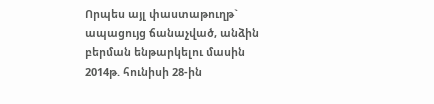Որպես այլ փաստաթուղթ` ապացույց ճանաչված, անձին բերման ենթարկելու մասին 2014թ. հունիսի 28-ին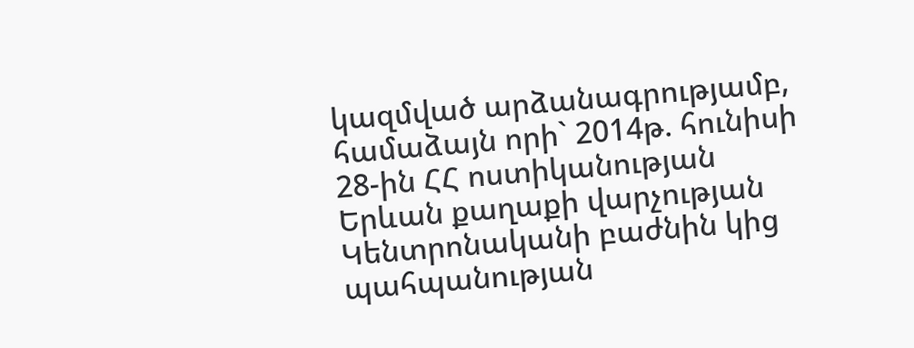կազմված արձանագրությամբ, համաձայն որի` 2014թ. հունիսի 28-ին ՀՀ ոստիկանության Երևան քաղաքի վարչության Կենտրոնականի բաժնին կից պահպանության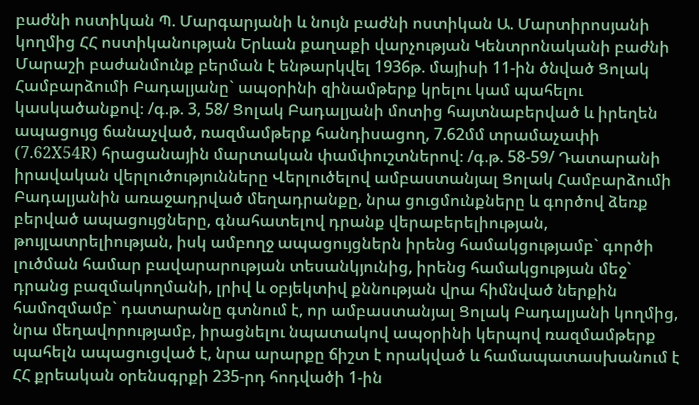բաժնի ոստիկան Պ. Մարգարյանի և նույն բաժնի ոստիկան Ա. Մարտիրոսյանի կողմից ՀՀ ոստիկանության Երևան քաղաքի վարչության Կենտրոնականի բաժնի Մարաշի բաժանմունք բերման է ենթարկվել 1936թ. մայիսի 11-ին ծնված Ցոլակ Համբարձումի Բադալյանը` ապօրինի զինամթերք կրելու կամ պահելու կասկածանքով։ /գ.թ. 3, 58/ Ցոլակ Բադալյանի մոտից հայտնաբերված և իրեղեն ապացույց ճանաչված, ռազմամթերք հանդիսացող, 7.62մմ տրամաչափի (7.62X54R) հրացանային մարտական փամփուշտներով։ /գ.թ. 58-59/ Դատարանի իրավական վերլուծությունները Վերլուծելով ամբաստանյալ Ցոլակ Համբարձումի Բադալյանին առաջադրված մեղադրանքը, նրա ցուցմունքները և գործով ձեռք բերված ապացույցները, գնահատելով դրանք վերաբերելիության, թույլատրելիության, իսկ ամբողջ ապացույցներն իրենց համակցությամբ` գործի լուծման համար բավարարության տեսանկյունից, իրենց համակցության մեջ` դրանց բազմակողմանի, լրիվ և օբյեկտիվ քննության վրա հիմնված ներքին համոզմամբ` դատարանը գտնում է, որ ամբաստանյալ Ցոլակ Բադալյանի կողմից, նրա մեղավորությամբ, իրացնելու նպատակով ապօրինի կերպով ռազմամթերք պահելն ապացուցված է, նրա արարքը ճիշտ է որակված և համապատասխանում է ՀՀ քրեական օրենսգրքի 235-րդ հոդվածի 1-ին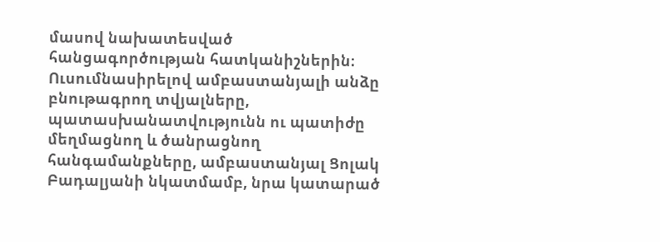մասով նախատեսված հանցագործության հատկանիշներին։ Ուսումնասիրելով ամբաստանյալի անձը բնութագրող տվյալները, պատասխանատվությունն ու պատիժը մեղմացնող և ծանրացնող հանգամանքները, ամբաստանյալ Ցոլակ Բադալյանի նկատմամբ, նրա կատարած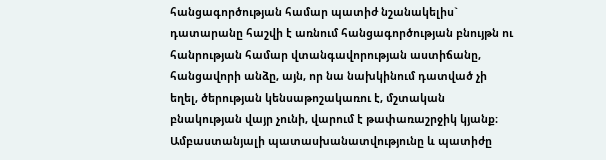հանցագործության համար պատիժ նշանակելիս` դատարանը հաշվի է առնում հանցագործության բնույթն ու հանրության համար վտանգավորության աստիճանը, հանցավորի անձը, այն, որ նա նախկինում դատված չի եղել, ծերության կենսաթոշակառու է, մշտական բնակության վայր չունի, վարում է թափառաշրջիկ կյանք։ Ամբաստանյալի պատասխանատվությունը և պատիժը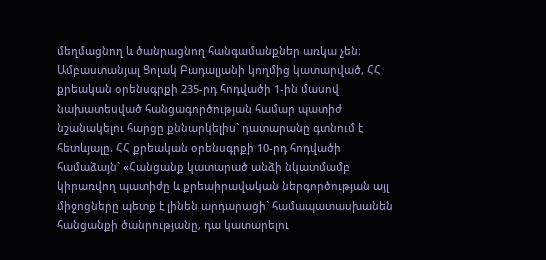մեղմացնող և ծանրացնող հանգամանքներ առկա չեն։ Ամբաստանյալ Ցոլակ Բադալյանի կողմից կատարված, ՀՀ քրեական օրենսգրքի 235-րդ հոդվածի 1-ին մասով նախատեսված հանցագործության համար պատիժ նշանակելու հարցը քննարկելիս` դատարանը գտնում է հետևյալը. ՀՀ քրեական օրենսգրքի 10-րդ հոդվածի համաձայն` «Հանցանք կատարած անձի նկատմամբ կիրառվող պատիժը և քրեաիրավական ներգործության այլ միջոցները պետք է լինեն արդարացի` համապատասխանեն հանցանքի ծանրությանը, դա կատարելու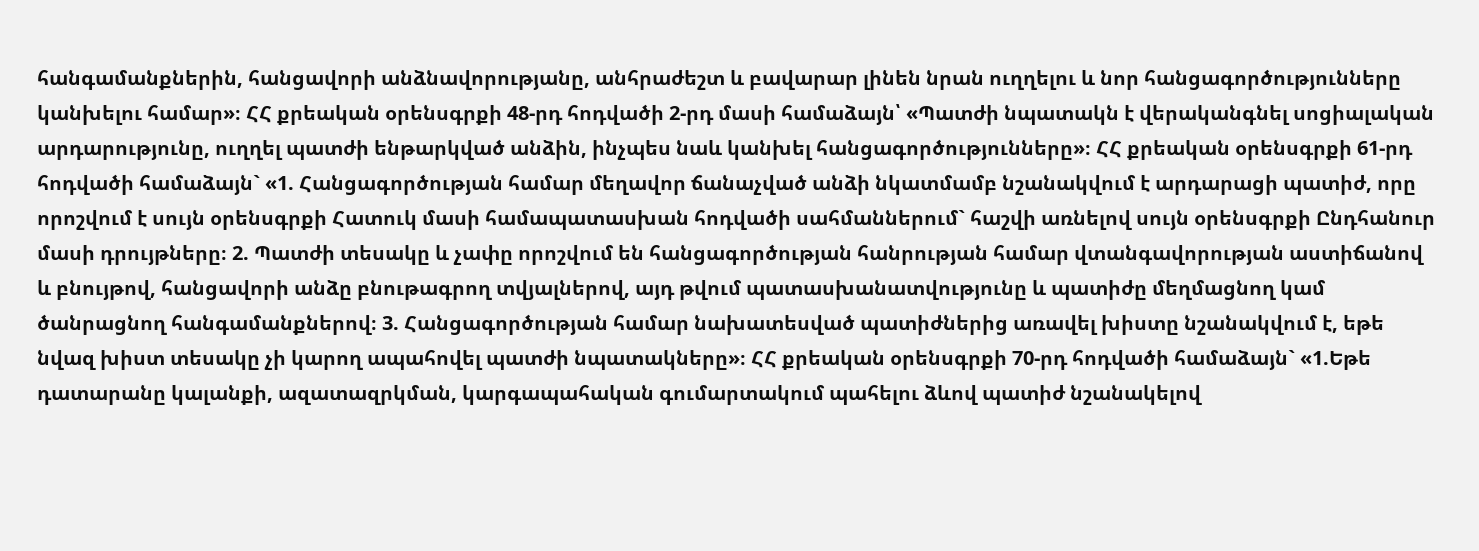հանգամանքներին, հանցավորի անձնավորությանը, անհրաժեշտ և բավարար լինեն նրան ուղղելու և նոր հանցագործությունները կանխելու համար»։ ՀՀ քրեական օրենսգրքի 48-րդ հոդվածի 2-րդ մասի համաձայն՝ «Պատժի նպատակն է վերականգնել սոցիալական արդարությունը, ուղղել պատժի ենթարկված անձին, ինչպես նաև կանխել հանցագործությունները»։ ՀՀ քրեական օրենսգրքի 61-րդ հոդվածի համաձայն` «1. Հանցագործության համար մեղավոր ճանաչված անձի նկատմամբ նշանակվում է արդարացի պատիժ, որը որոշվում է սույն օրենսգրքի Հատուկ մասի համապատասխան հոդվածի սահմաններում` հաշվի առնելով սույն օրենսգրքի Ընդհանուր մասի դրույթները։ 2. Պատժի տեսակը և չափը որոշվում են հանցագործության հանրության համար վտանգավորության աստիճանով և բնույթով, հանցավորի անձը բնութագրող տվյալներով, այդ թվում պատասխանատվությունը և պատիժը մեղմացնող կամ ծանրացնող հանգամանքներով։ 3. Հանցագործության համար նախատեսված պատիժներից առավել խիստը նշանակվում է, եթե նվազ խիստ տեսակը չի կարող ապահովել պատժի նպատակները»։ ՀՀ քրեական օրենսգրքի 70-րդ հոդվածի համաձայն` «1.Եթե դատարանը կալանքի, ազատազրկման, կարգապահական գումարտակում պահելու ձևով պատիժ նշանակելով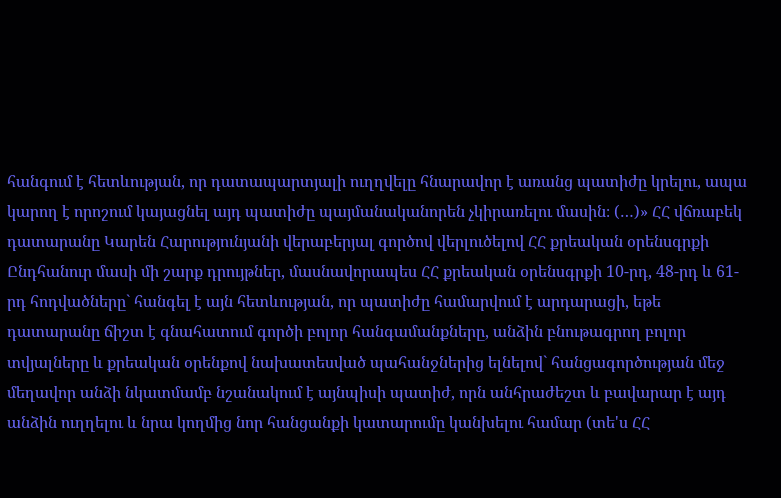հանգում է հետևության, որ դատապարտյալի ուղղվելը հնարավոր է առանց պատիժը կրելու, ապա կարող է որոշում կայացնել այդ պատիժը պայմանականորեն չկիրառելու մասին։ (…)» ՀՀ վճռաբեկ դատարանը Կարեն Հարությունյանի վերաբերյալ գործով վերլուծելով ՀՀ քրեական օրենսգրքի Ընդհանուր մասի մի շարք դրույթներ, մասնավորապես ՀՀ քրեական օրենսգրքի 10-րդ, 48-րդ և 61-րդ հոդվածները` հանգել է այն հետևության, որ պատիժը համարվում է արդարացի, եթե դատարանը ճիշտ է գնահատում գործի բոլոր հանգամանքները, անձին բնութագրող բոլոր տվյալները և քրեական օրենքով նախատեսված պահանջներից ելնելով` հանցագործության մեջ մեղավոր անձի նկատմամբ նշանակում է այնպիսի պատիժ, որն անհրաժեշտ և բավարար է այդ անձին ուղղելու և նրա կողմից նոր հանցանքի կատարումը կանխելու համար (տե'ս ՀՀ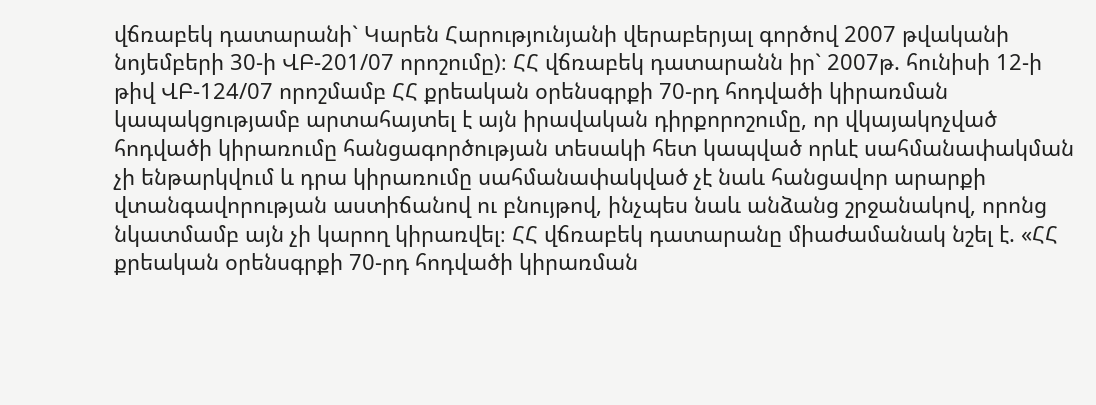վճռաբեկ դատարանի` Կարեն Հարությունյանի վերաբերյալ գործով 2007 թվականի նոյեմբերի 30-ի ՎԲ-201/07 որոշումը)։ ՀՀ վճռաբեկ դատարանն իր` 2007թ. հունիսի 12-ի թիվ ՎԲ-124/07 որոշմամբ ՀՀ քրեական օրենսգրքի 70-րդ հոդվածի կիրառման կապակցությամբ արտահայտել է այն իրավական դիրքորոշումը, որ վկայակոչված հոդվածի կիրառումը հանցագործության տեսակի հետ կապված որևէ սահմանափակման չի ենթարկվում և դրա կիրառումը սահմանափակված չէ նաև հանցավոր արարքի վտանգավորության աստիճանով ու բնույթով, ինչպես նաև անձանց շրջանակով, որոնց նկատմամբ այն չի կարող կիրառվել։ ՀՀ վճռաբեկ դատարանը միաժամանակ նշել է. «ՀՀ քրեական օրենսգրքի 70-րդ հոդվածի կիրառման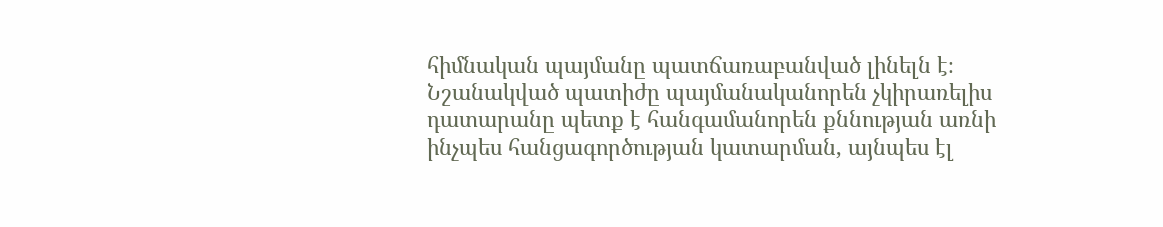հիմնական պայմանը պատճառաբանված լինելն է։ Նշանակված պատիժը պայմանականորեն չկիրառելիս դատարանը պետք է հանգամանորեն քննության առնի ինչպես հանցագործության կատարման, այնպես էլ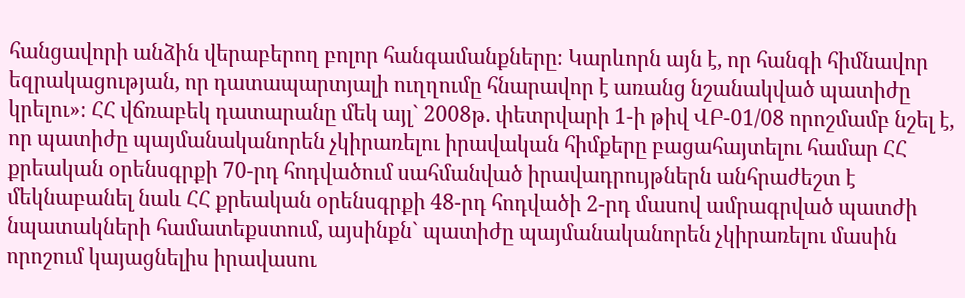հանցավորի անձին վերաբերող բոլոր հանգամանքները։ Կարևորն այն է, որ հանգի հիմնավոր եզրակացության, որ դատապարտյալի ուղղումը հնարավոր է առանց նշանակված պատիժը կրելու»։ ՀՀ վճռաբեկ դատարանը մեկ այլ` 2008թ. փետրվարի 1-ի թիվ ՎԲ-01/08 որոշմամբ նշել է, որ պատիժը պայմանականորեն չկիրառելու իրավական հիմքերը բացահայտելու համար ՀՀ քրեական օրենսգրքի 70-րդ հոդվածում սահմանված իրավադրույթներն անհրաժեշտ է մեկնաբանել նաև ՀՀ քրեական օրենսգրքի 48-րդ հոդվածի 2-րդ մասով ամրագրված պատժի նպատակների համատեքստում, այսինքն` պատիժը պայմանականորեն չկիրառելու մասին որոշում կայացնելիս իրավասու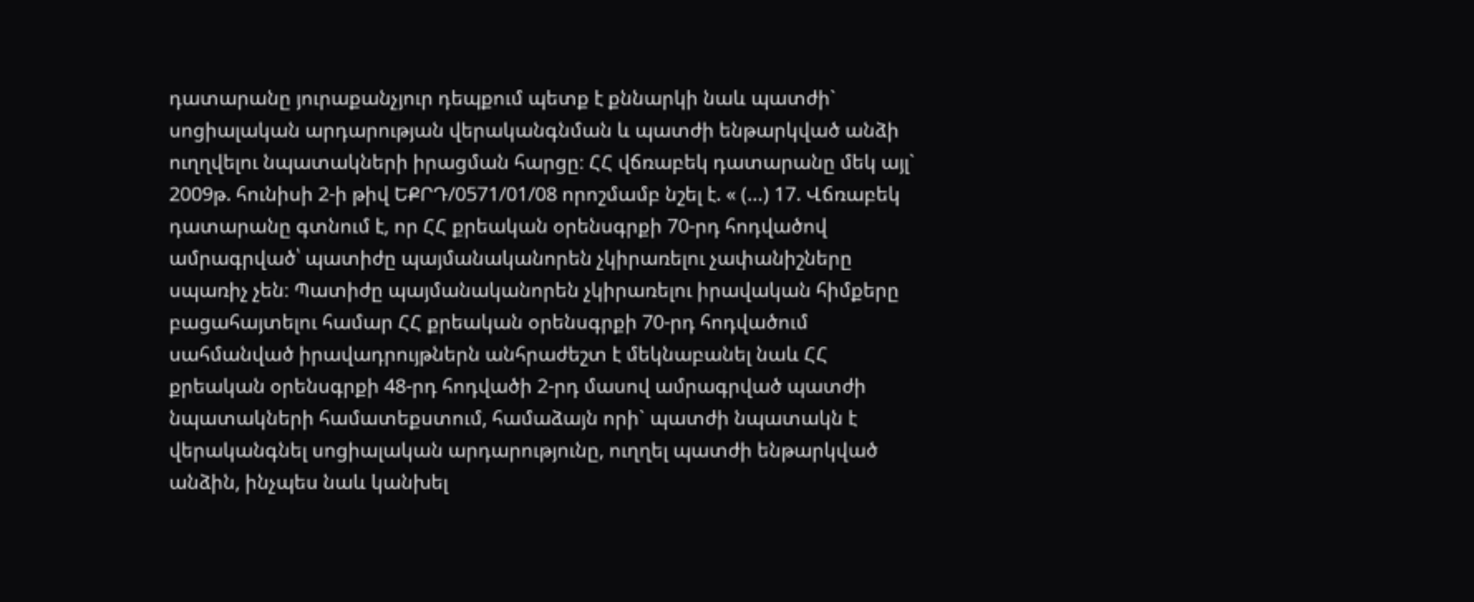դատարանը յուրաքանչյուր դեպքում պետք է քննարկի նաև պատժի` սոցիալական արդարության վերականգնման և պատժի ենթարկված անձի ուղղվելու նպատակների իրացման հարցը։ ՀՀ վճռաբեկ դատարանը մեկ այլ` 2009թ. հունիսի 2-ի թիվ ԵՔՐԴ/0571/01/08 որոշմամբ նշել է. « (…) 17. Վճռաբեկ դատարանը գտնում է, որ ՀՀ քրեական օրենսգրքի 70-րդ հոդվածով ամրագրված՝ պատիժը պայմանականորեն չկիրառելու չափանիշները սպառիչ չեն։ Պատիժը պայմանականորեն չկիրառելու իրավական հիմքերը բացահայտելու համար ՀՀ քրեական օրենսգրքի 70-րդ հոդվածում սահմանված իրավադրույթներն անհրաժեշտ է մեկնաբանել նաև ՀՀ քրեական օրենսգրքի 48-րդ հոդվածի 2-րդ մասով ամրագրված պատժի նպատակների համատեքստում, համաձայն որի` պատժի նպատակն է վերականգնել սոցիալական արդարությունը, ուղղել պատժի ենթարկված անձին, ինչպես նաև կանխել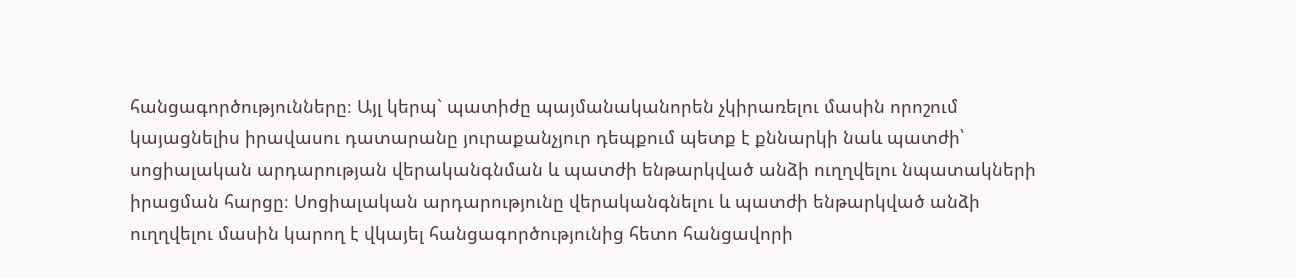հանցագործությունները։ Այլ կերպ` պատիժը պայմանականորեն չկիրառելու մասին որոշում կայացնելիս իրավասու դատարանը յուրաքանչյուր դեպքում պետք է քննարկի նաև պատժի՝ սոցիալական արդարության վերականգնման և պատժի ենթարկված անձի ուղղվելու նպատակների իրացման հարցը։ Սոցիալական արդարությունը վերականգնելու և պատժի ենթարկված անձի ուղղվելու մասին կարող է վկայել հանցագործությունից հետո հանցավորի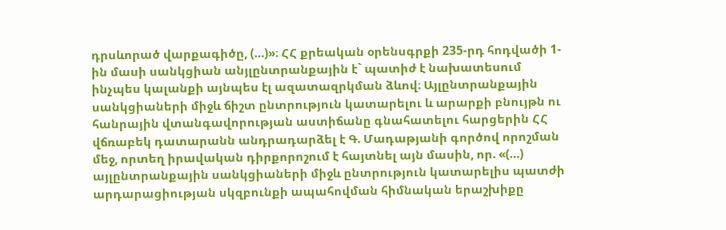դրսևորած վարքագիծը, (…)»։ ՀՀ քրեական օրենսգրքի 235-րդ հոդվածի 1-ին մասի սանկցիան անյլընտրանքային է` պատիժ է նախատեսում ինչպես կալանքի այնպես էլ ազատազրկման ձևով։ Այլընտրանքային սանկցիաների միջև ճիշտ ընտրություն կատարելու և արարքի բնույթն ու հանրային վտանգավորության աստիճանը գնահատելու հարցերին ՀՀ վճռաբեկ դատարանն անդրադարձել է Գ. Մադաթյանի գործով որոշման մեջ, որտեղ իրավական դիրքորոշում է հայտնել այն մասին, որ. «(…) այլընտրանքային սանկցիաների միջև ընտրություն կատարելիս պատժի արդարացիության սկզբունքի ապահովման հիմնական երաշխիքը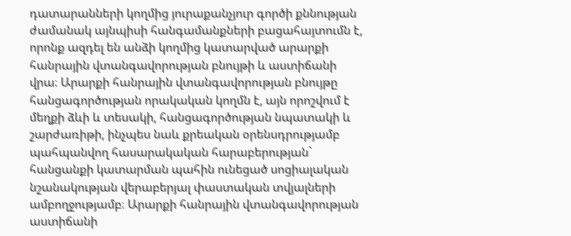դատարանների կողմից յուրաքանչյուր գործի քննության ժամանակ այնպիսի հանգամանքների բացահայտումն է, որոնք ազդել են անձի կողմից կատարված արարքի հանրային վտանգավորության բնույթի և աստիճանի վրա։ Արարքի հանրային վտանգավորության բնույթը հանցագործության որակական կողմն է, այն որոշվում է մեղքի ձևի և տեսակի, հանցագործության նպատակի և շարժառիթի, ինչպես նաև քրեական օրենսդրությամբ պահպանվող հասարակական հարաբերության` հանցանքի կատարման պահին ունեցած սոցիալական նշանակության վերաբերյալ փաստական տվյալների ամբողջությամբ։ Արարքի հանրային վտանգավորության աստիճանի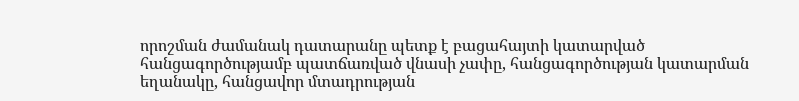որոշման ժամանակ դատարանը պետք է բացահայտի կատարված հանցագործությամբ պատճառված վնասի չափը, հանցագործության կատարման եղանակը, հանցավոր մտադրության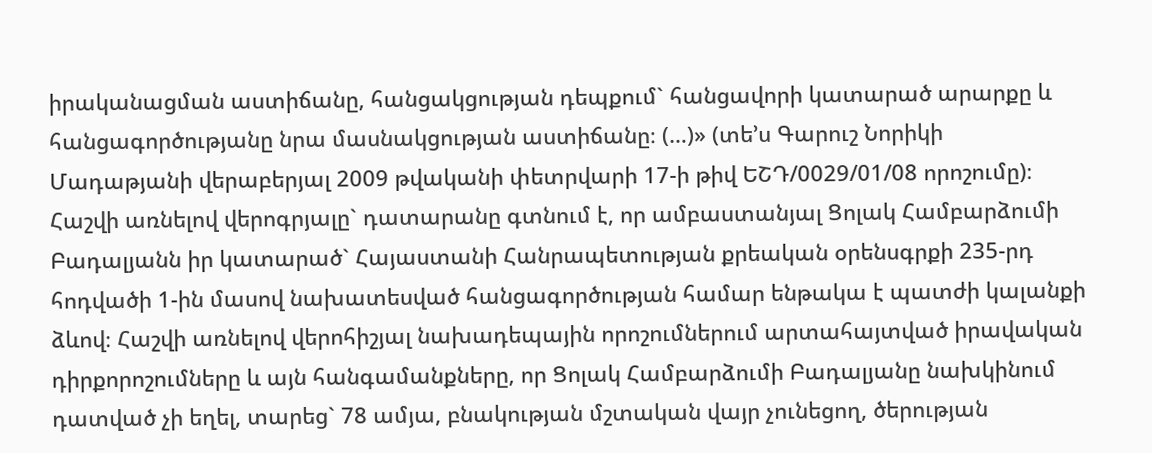իրականացման աստիճանը, հանցակցության դեպքում` հանցավորի կատարած արարքը և հանցագործությանը նրա մասնակցության աստիճանը։ (…)» (տե’ս Գարուշ Նորիկի Մադաթյանի վերաբերյալ 2009 թվականի փետրվարի 17-ի թիվ ԵՇԴ/0029/01/08 որոշումը)։ Հաշվի առնելով վերոգրյալը` դատարանը գտնում է, որ ամբաստանյալ Ցոլակ Համբարձումի Բադալյանն իր կատարած` Հայաստանի Հանրապետության քրեական օրենսգրքի 235-րդ հոդվածի 1-ին մասով նախատեսված հանցագործության համար ենթակա է պատժի կալանքի ձևով։ Հաշվի առնելով վերոհիշյալ նախադեպային որոշումներում արտահայտված իրավական դիրքորոշումները և այն հանգամանքները, որ Ցոլակ Համբարձումի Բադալյանը նախկինում դատված չի եղել, տարեց` 78 ամյա, բնակության մշտական վայր չունեցող, ծերության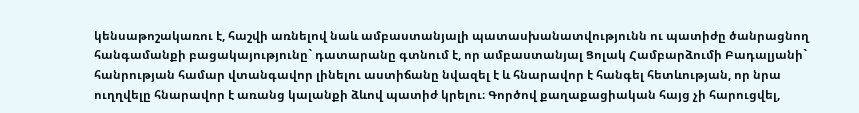կենսաթոշակառու է, հաշվի առնելով նաև ամբաստանյալի պատասխանատվությունն ու պատիժը ծանրացնող հանգամանքի բացակայությունը` դատարանը գտնում է, որ ամբաստանյալ Ցոլակ Համբարձումի Բադալյանի` հանրության համար վտանգավոր լինելու աստիճանը նվազել է և հնարավոր է հանգել հետևության, որ նրա ուղղվելը հնարավոր է առանց կալանքի ձևով պատիժ կրելու։ Գործով քաղաքացիական հայց չի հարուցվել,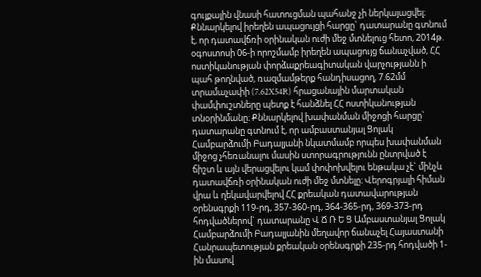գույքային վնասի հատուցման պահանջ չի ներկայացվել։ Քննարկելով իրեղեն ապացույցի հարցը` դատարանը գտնում է, որ դատավճռի օրինական ուժի մեջ մտնելուց հետո, 2014թ. օգոստոսի 06-ի որոշմամբ իրեղեն ապացույց ճանաչված, ՀՀ ոստիկանության փորձաքրեագիտական վարչությանն ի պահ թողնված, ռազմամթերք հանդիսացող, 7.62մմ տրամաչափի (7.62X54R) հրացանային մարտական փամփուշտները պետք է հանձնել ՀՀ ոստիկանության տնօրինմանը։ Քննարկելով խափանման միջոցի հարցը` դատարանը գտնում է, որ ամբաստանյալ Ցոլակ Համբարձումի Բադալյանի նկատմամբ որպես խափանման միջոց չհեռանալու մասին ստորագրությունն ընտրված է ճիշտ և այն վերացվելու կամ փոփոխվելու ենթակա չէ` մինչև դատավճռի օրինական ուժի մեջ մտնելը։ Վերոգրյալի հիման վրա և ղեկավարվելով ՀՀ քրեական դատավարության օրենսգրքի 119-րդ, 357-360-րդ, 364-365-րդ, 369-373-րդ հոդվածներով` դատարանը Վ Ճ Ռ Ե Ց Ամբաստանյալ Ցոլակ Համբարձումի Բադալյանին մեղավոր ճանաչել Հայաստանի Հանրապետության քրեական օրենսգրքի 235-րդ հոդվածի 1-ին մասով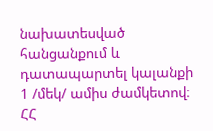նախատեսված հանցանքում և դատապարտել կալանքի 1 /մեկ/ ամիս ժամկետով։ ՀՀ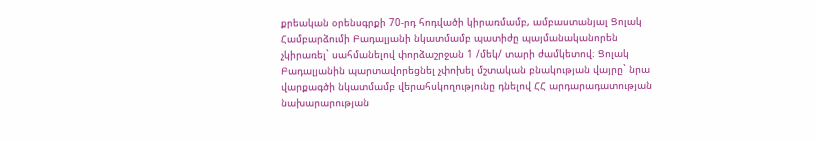քրեական օրենսգրքի 70-րդ հոդվածի կիրառմամբ, ամբաստանյալ Ցոլակ Համբարձումի Բադալյանի նկատմամբ պատիժը պայմանականորեն չկիրառել` սահմանելով փորձաշրջան 1 /մեկ/ տարի ժամկետով։ Ցոլակ Բադալյանին պարտավորեցնել չփոխել մշտական բնակության վայրը` նրա վարքագծի նկատմամբ վերահսկողությունը դնելով ՀՀ արդարադատության նախարարության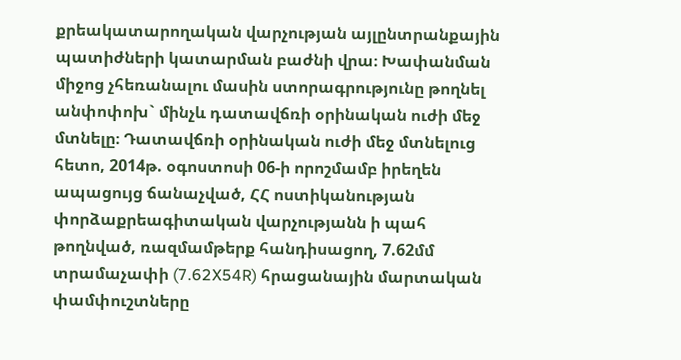քրեակատարողական վարչության այլընտրանքային պատիժների կատարման բաժնի վրա։ Խափանման միջոց չհեռանալու մասին ստորագրությունը թողնել անփոփոխ` մինչև դատավճռի օրինական ուժի մեջ մտնելը։ Դատավճռի օրինական ուժի մեջ մտնելուց հետո, 2014թ. օգոստոսի 06-ի որոշմամբ իրեղեն ապացույց ճանաչված, ՀՀ ոստիկանության փորձաքրեագիտական վարչությանն ի պահ թողնված, ռազմամթերք հանդիսացող, 7.62մմ տրամաչափի (7.62X54R) հրացանային մարտական փամփուշտները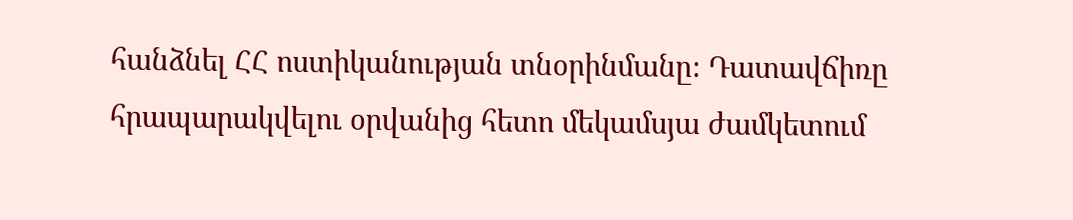հանձնել ՀՀ ոստիկանության տնօրինմանը։ Դատավճիռը հրապարակվելու օրվանից հետո մեկամսյա ժամկետում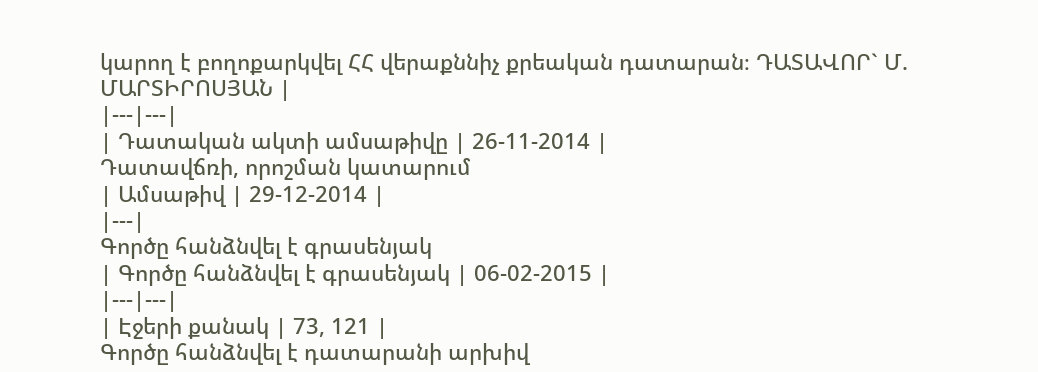կարող է բողոքարկվել ՀՀ վերաքննիչ քրեական դատարան։ ԴԱՏԱՎՈՐ` Մ. ՄԱՐՏԻՐՈՍՅԱՆ |
|---|---|
| Դատական ակտի ամսաթիվը | 26-11-2014 |
Դատավճռի, որոշման կատարում
| Ամսաթիվ | 29-12-2014 |
|---|
Գործը հանձնվել է գրասենյակ
| Գործը հանձնվել է գրասենյակ | 06-02-2015 |
|---|---|
| Էջերի քանակ | 73, 121 |
Գործը հանձնվել է դատարանի արխիվ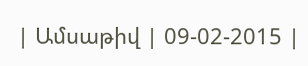| Ամսաթիվ | 09-02-2015 |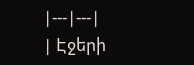|---|---|
| Էջերի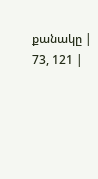քանակը | 73, 121 |